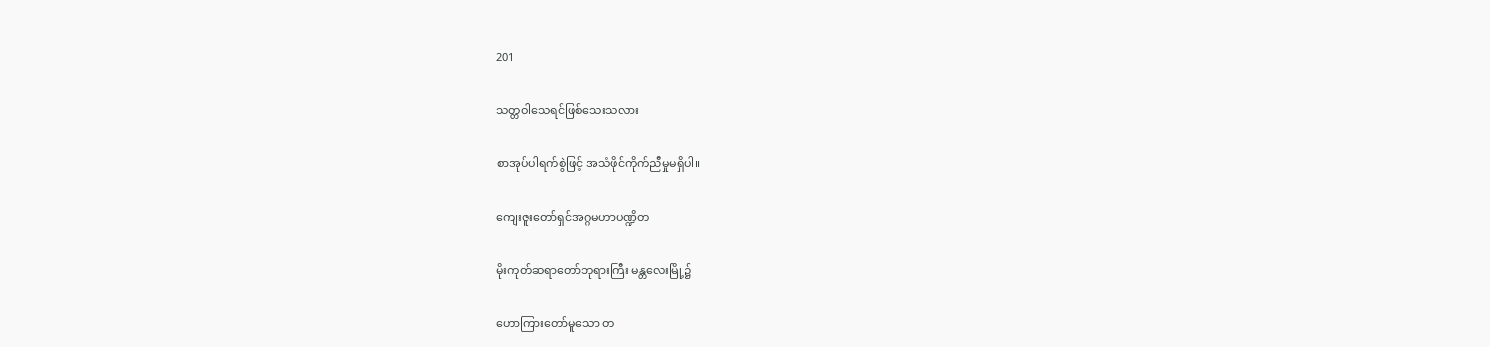201

သတ္တဝါသေရင်ဖြစ်သေးသလား

စာအုပ်ပါရက်စွဲဖြင့် အသံဖိုင်ကိုက်ညီမှုမရှိပါ။

ကျေးဇူးတော်ရှင်အဂ္ဂမဟာပဏ္ဍိတ

မိုးကုတ်ဆရာတော်ဘုရားကြီး မန္တလေးမြို့၌

ဟောကြားတော်မူသော တ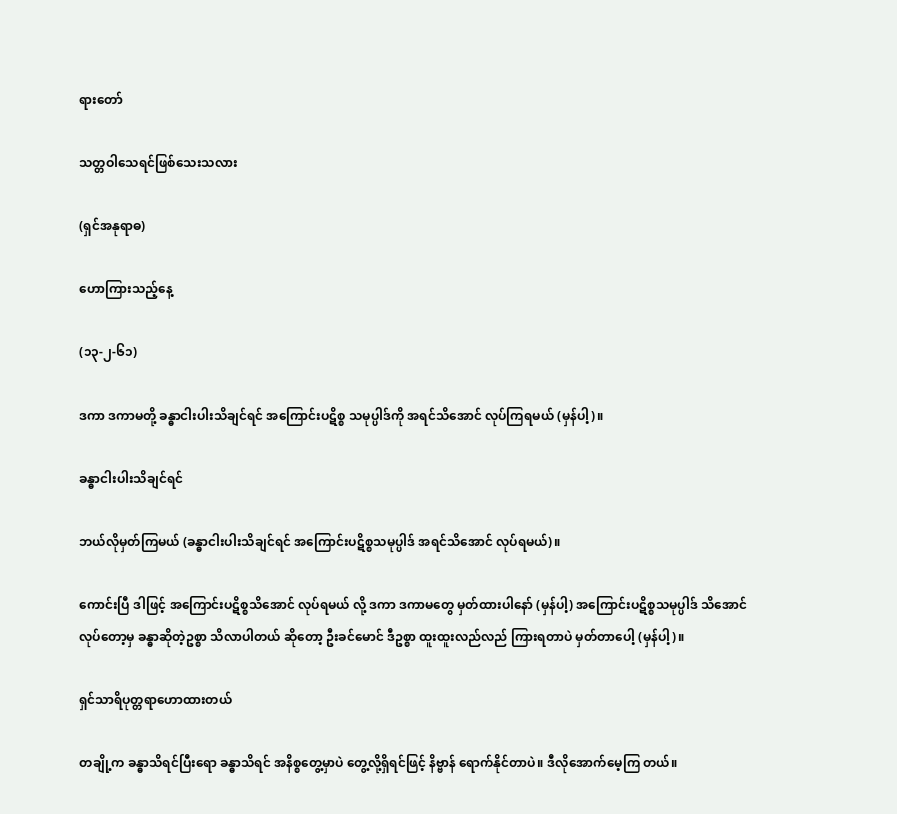ရားတော်

သတ္တဝါသေရင်ဖြစ်သေးသလား

(ရှင်အနုရာဓ)

ဟောကြားသည့်နေ့

(၁၃-၂-၆၁)

ဒကာ ဒကာမတို့ ခန္ဓာငါးပါးသိချင်ရင် အကြောင်းပဋိစ္စ သမုပ္ပါဒ်ကို အရင်သိအောင် လုပ်ကြရမယ် (မှန်ပါ့)။

ခန္ဓာငါးပါးသိချင်ရင်

ဘယ်လိုမှတ်ကြမယ် (ခန္ဓာငါးပါးသိချင်ရင် အကြောင်းပဋိစ္စသမုပ္ပါဒ် အရင်သိအောင် လုပ်ရမယ်)။

ကောင်းပြီ ဒါဖြင့် အကြောင်းပဋိစ္စသိအောင် လုပ်ရမယ် လို့ ဒကာ ဒကာမတွေ မှတ်ထားပါနော် (မှန်ပါ့) အကြောင်းပဋိစ္စသမုပ္ပါဒ် သိအောင်လုပ်တော့မှ ခန္ဓာဆိုတဲ့ဥစ္စာ သိလာပါတယ် ဆိုတော့ ဦးခင်မောင် ဒီဥစ္စာ ထူးထူးလည်လည် ကြားရတာပဲ မှတ်တာပေါ့ (မှန်ပါ့)။

ရှင်သာရိပုတ္တရာဟောထားတယ်

တချို့က ခန္ဓာသိရင်ပြီးရော ခန္ဓာသိရင် အနိစ္စတွေ့မှာပဲ တွေ့လို့ရှိရင်ဖြင့် နိဗ္ဗာန် ရောက်နိုင်တာပဲ။ ဒီလိုအောက်မေ့ကြ တယ်။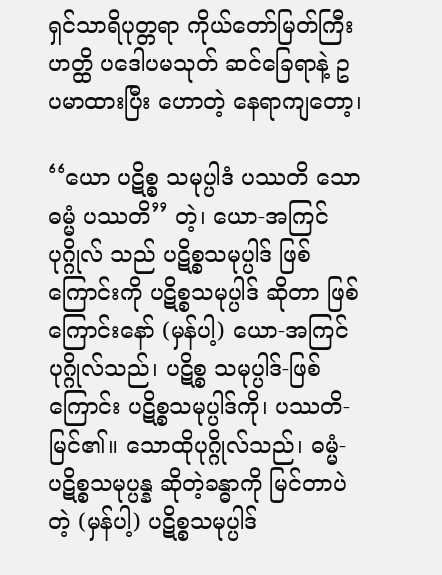ရှင်သာရိပုတ္တရာ ကိုယ်တော်မြတ်ကြီး ဟတ္ထိ ပဒေါပမသုတ် ဆင်ခြေရာနဲ့ ဥပမာထားပြီး ဟောတဲ့ နေရာကျတော့၊

‘‘ယော ပဋိစ္စ သမုပ္ပါဒံ ပဿတိ သော ဓမ္မံ ပဿတိ’’ တဲ့၊ ယော-အကြင်ပုဂ္ဂိုလ် သည် ပဋိစ္စသမုပ္ပါဒ် ဖြစ်ကြောင်းကို ပဋိစ္စသမုပ္ပါဒ် ဆိုတာ ဖြစ်ကြောင်းနော် (မှန်ပါ့) ယော-အကြင်ပုဂ္ဂိုလ်သည်၊ ပဋိစ္စ သမုပ္ပါဒ်-ဖြစ်ကြောင်း ပဋိစ္စသမုပ္ပါဒ်ကို၊ ပဿတိ-မြင်၏။ သောထိုပုဂ္ဂိုလ်သည်၊ ဓမ္မံ- ပဋိစ္စသမုပ္ပန္န ဆိုတဲ့ခန္ဓာကို မြင်တာပဲတဲ့ (မှန်ပါ့) ပဋိစ္စသမုပ္ပါဒ်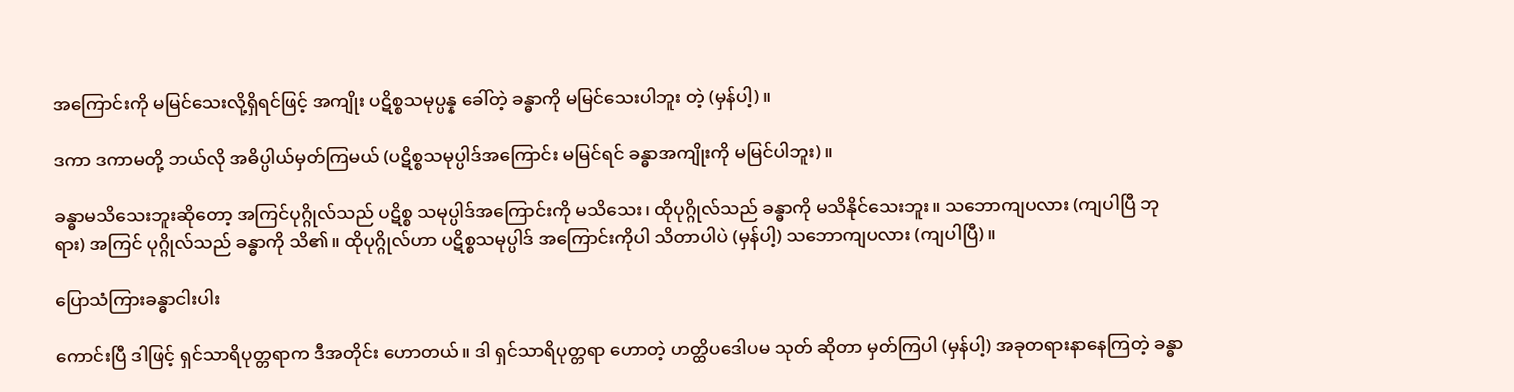အကြောင်းကို မမြင်သေးလို့ရှိရင်ဖြင့် အကျိုး ပဋိစ္စသမုပ္ပန္န ခေါ်တဲ့ ခန္ဓာကို မမြင်သေးပါဘူး တဲ့ (မှန်ပါ့)။

ဒကာ ဒကာမတို့ ဘယ်လို အဓိပ္ပါယ်မှတ်ကြမယ် (ပဋိစ္စသမုပ္ပါဒ်အကြောင်း မမြင်ရင် ခန္ဓာအကျိုးကို မမြင်ပါဘူး)။

ခန္ဓာမသိသေးဘူးဆိုတော့ အကြင်ပုဂ္ဂိုလ်သည် ပဋိစ္စ သမုပ္ပါဒ်အကြောင်းကို မသိသေး၊ ထိုပုဂ္ဂိုလ်သည် ခန္ဓာကို မသိနိုင်သေးဘူး။ သဘောကျပလား (ကျပါပြီ ဘုရား) အကြင် ပုဂ္ဂိုလ်သည် ခန္ဓာကို သိ၏။ ထိုပုဂ္ဂိုလ်ဟာ ပဋိစ္စသမုပ္ပါဒ် အကြောင်းကိုပါ သိတာပါပဲ (မှန်ပါ့) သဘောကျပလား (ကျပါပြီ)။

ပြောသံကြားခန္ဓာငါးပါး

ကောင်းပြီ ဒါဖြင့် ရှင်သာရိပုတ္တရာက ဒီအတိုင်း ဟောတယ်။ ဒါ ရှင်သာရိပုတ္တရာ ဟောတဲ့ ဟတ္ထိပဒေါပမ သုတ် ဆိုတာ မှတ်ကြပါ (မှန်ပါ့) အခုတရားနာနေကြတဲ့ ခန္ဓာ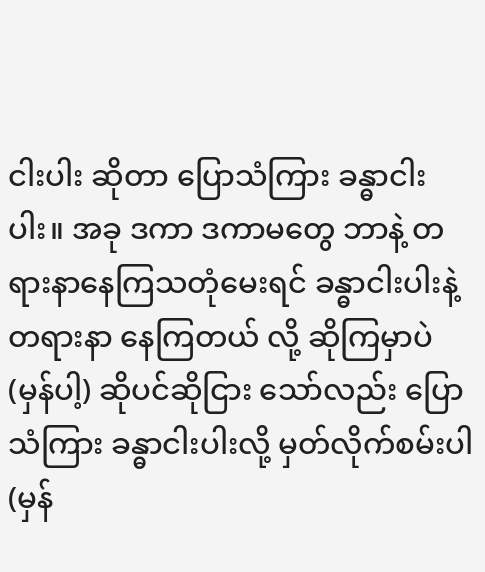ငါးပါး ဆိုတာ ပြောသံကြား ခန္ဓာငါးပါး။ အခု ဒကာ ဒကာမတွေ ဘာနဲ့ တရားနာနေကြသတုံမေးရင် ခန္ဓာငါးပါးနဲ့ တရားနာ နေကြတယ် လို့ ဆိုကြမှာပဲ (မှန်ပါ့) ဆိုပင်ဆိုငြား သော်လည်း ပြောသံကြား ခန္ဓာငါးပါးလို့ မှတ်လိုက်စမ်းပါ (မှန်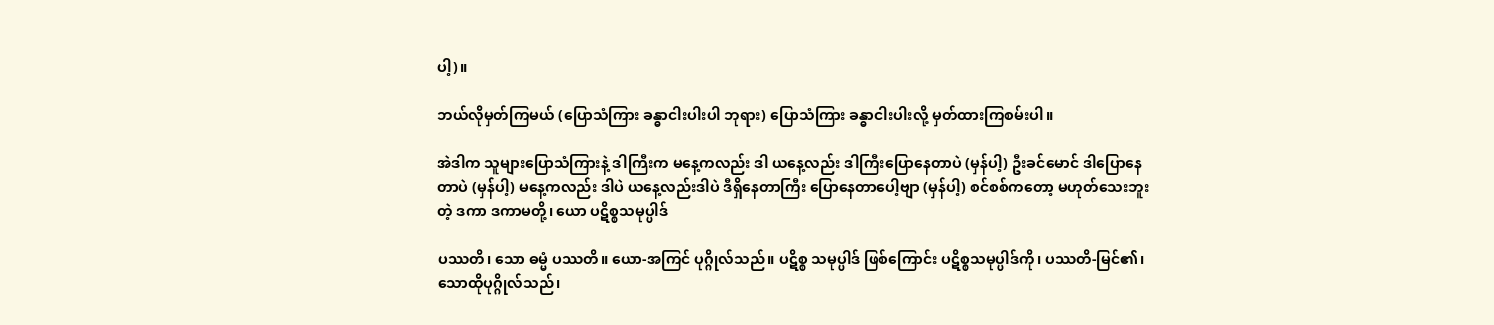ပါ့)။

ဘယ်လိုမှတ်ကြမယ် (ပြောသံကြား ခန္ဓာငါးပါးပါ ဘုရား) ပြောသံကြား ခန္ဓာငါးပါးလို့ မှတ်ထားကြစမ်းပါ။

အဲဒါက သူများပြောသံကြားနဲ့ ဒါကြီးက မနေ့ကလည်း ဒါ ယနေ့လည်း ဒါကြီးပြောနေတာပဲ (မှန်ပါ့) ဦးခင်မောင် ဒါပြောနေတာပဲ (မှန်ပါ့) မနေ့ကလည်း ဒါပဲ ယနေ့လည်းဒါပဲ ဒီရှိနေတာကြီး ပြောနေတာပေါ့ဗျာ (မှန်ပါ့) စင်စစ်ကတော့ မဟုတ်သေးဘူးတဲ့ ဒကာ ဒကာမတို့၊ ယော ပဋိစ္စသမုပ္ပါဒ်

ပဿတိ၊ သော ဓမ္မံ ပဿတိ။ ယော-အကြင် ပုဂ္ဂိုလ်သည်။ ပဋိစ္စ သမုပ္ပါဒ် ဖြစ်ကြောင်း ပဋိစ္စသမုပ္ပါဒ်ကို၊ ပဿတိ-မြင်၏၊ သောထိုပုဂ္ဂိုလ်သည်၊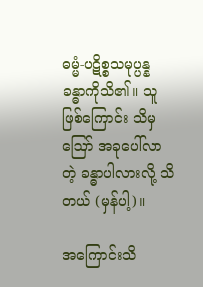ဓမ္မံ-ပဋိစ္စသမုပ္ပန္န ခန္ဓာကိုသိ၏။ သူဖြစ်ကြောင်း သိမှ ဪ အခုပေါ်လာတဲ့ ခန္ဓာပါလားလို့ သိတယ် (မှန်ပါ့)။

အကြောင်းသိ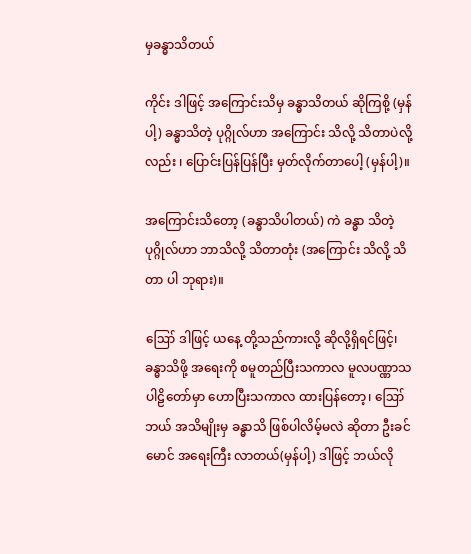မှခန္ဓာသိတယ်

ကိုင်း ဒါဖြင့် အကြောင်းသိမှ ခန္ဓာသိတယ် ဆိုကြစို့ (မှန်ပါ့) ခန္ဓာသိတဲ့ ပုဂ္ဂိုလ်ဟာ အကြောင်း သိလို့ သိတာပဲလို့လည်း ၊ ပြောင်းပြန်ပြန်ပြီး မှတ်လိုက်တာပေါ့ (မှန်ပါ့)။

အကြောင်းသိတော့ (ခန္ဓာသိပါတယ်) ကဲ ခန္ဓာ သိတဲ့ပုဂ္ဂိုလ်ဟာ ဘာသိလို့ သိတာတုံး (အကြောင်း သိလို့ သိတာ ပါ ဘုရား)။

ဪ ဒါဖြင့် ယနေ့ တို့သည်ကားလို့ ဆိုလို့ရှိရင်ဖြင့်၊ ခန္ဓာသိဖို့ အရေးကို စမူတည်ပြီးသကာလ မူလပဏ္ဏာသ ပါဠိတော်မှာ ဟောပြီးသကာလ ထားပြန်တော့၊ ဪ ဘယ် အသိမျိုးမှ ခန္ဓာသိ ဖြစ်ပါလိမ့်မလဲ ဆိုတာ ဦးခင်မောင် အရေးကြီး လာတယ်(မှန်ပါ့) ဒါဖြင့် ဘယ်လို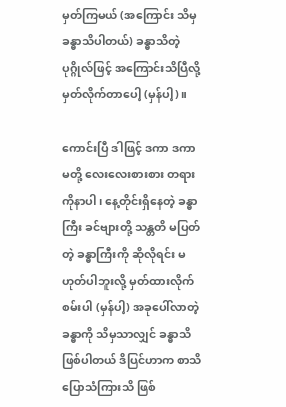မှတ်ကြမယ် (အကြောင်း သိမှ ခန္ဓာသိပါတယ်) ခန္ဓာသိတဲ့ ပုဂ္ဂိုလ်ဖြင့် အကြောင်းသိပြီလို့ မှတ်လိုက်တာပေါ့ (မှန်ပါ့)။

ကောင်းပြီ ဒါဖြင့် ဒကာ ဒကာမတို့ လေးလေးစားစား တရားကိုနာပါ၊ နေ့တိုင်းရှိနေတဲ့ ခန္ဓာကြီး ခင်ဗျားတို့ သန္တတိ မပြတ်တဲ့ ခန္ဓာကြီးကို ဆိုလိုရင်း မဟုတ်ပါဘူးလို့ မှတ်ထားလိုက် စမ်းပါ (မှန်ပါ့) အခုပေါ်လာတဲ့ ခန္ဓာကို သိမှသာလျှင် ခန္ဓာသိ ဖြစ်ပါတယ် ဒိပြင်ဟာက စာသိ ပြောသံကြားသိ ဖြစ်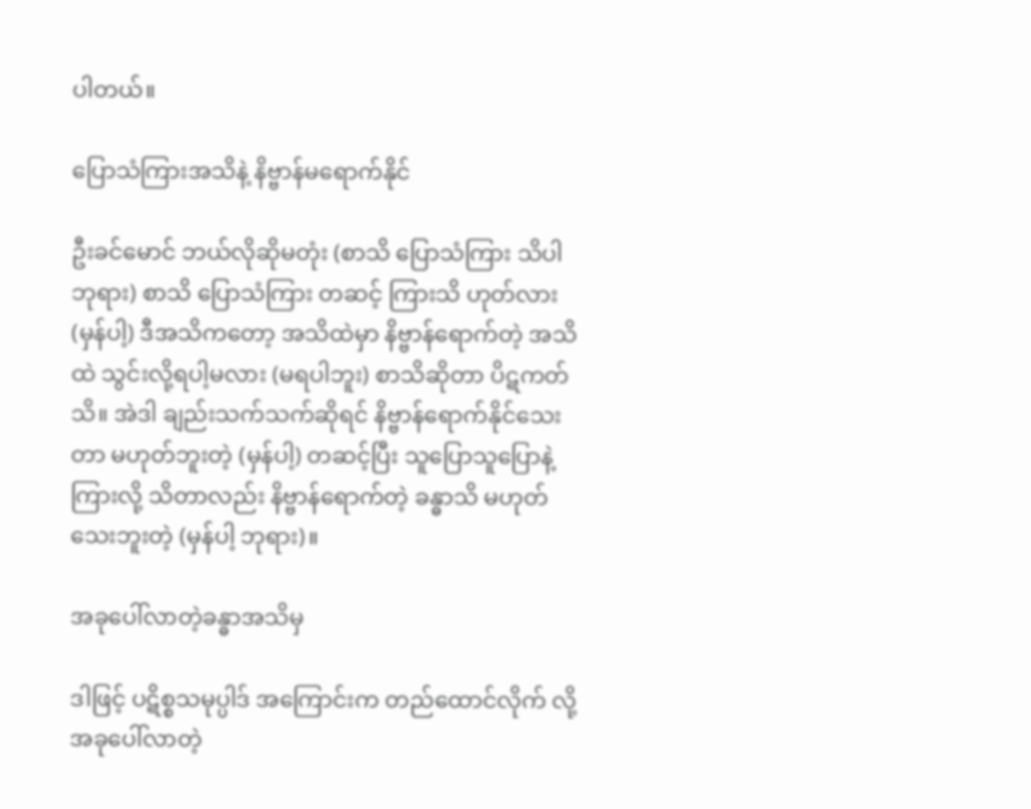ပါတယ်။

ပြောသံကြားအသိနဲ့ နိဗ္ဗာန်မရောက်နိုင်

ဦးခင်မောင် ဘယ်လိုဆိုမတုံး (စာသိ ပြောသံကြား သိပါ ဘုရား) စာသိ ပြောသံကြား တဆင့် ကြားသိ ဟုတ်လား (မှန်ပါ့) ဒီအသိကတော့ အသိထဲမှာ နိဗ္ဗာန်ရောက်တဲ့ အသိထဲ သွင်းလို့ရပါ့မလား (မရပါဘူး) စာသိဆိုတာ ပိဋကတ်သိ။ အဲဒါ ချည်းသက်သက်ဆိုရင် နိဗ္ဗာန်ရောက်နိုင်သေးတာ မဟုတ်ဘူးတဲ့ (မှန်ပါ့) တဆင့်ပြီး သူပြောသူပြောနဲ့ ကြားလို့ သိတာလည်း နိဗ္ဗာန်ရောက်တဲ့ ခန္ဓာသိ မဟုတ်သေးဘူးတဲ့ (မှန်ပါ့ ဘုရား)။

အခုပေါ်လာတဲ့ခန္ဓာအသိမှ

ဒါဖြင့် ပဋိစ္စသမုပ္ပါဒ် အကြောင်းက တည်ထောင်လိုက် လို့ အခုပေါ်လာတဲ့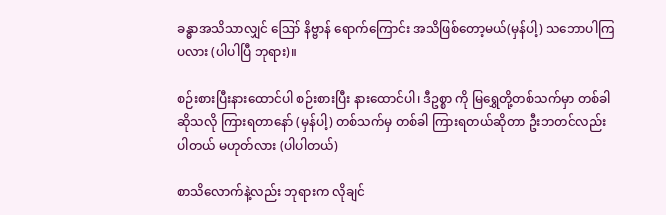ခန္ဓာအသိသာလျှင် ဪ နိဗ္ဗာန် ရောက်ကြောင်း အသိဖြစ်တော့မယ်(မှန်ပါ့) သဘောပါကြပလား (ပါပါပြီ ဘုရား)။

စဉ်းစားပြီးနားထောင်ပါ စဉ်းစားပြီး နားထောင်ပါ၊ ဒီဥစ္စာ ကို မြရွှေတို့တစ်သက်မှာ တစ်ခါ ဆိုသလို ကြားရတာနော် (မှန်ပါ့) တစ်သက်မှ တစ်ခါ ကြားရတယ်ဆိုတာ ဦးဘတင်လည်း ပါတယ် မဟုတ်လား (ပါပါတယ်)

စာသိလောက်နဲ့လည်း ဘုရားက လိုချင်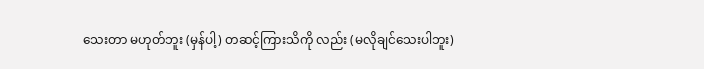သေးတာ မဟုတ်ဘူး (မှန်ပါ့) တဆင့်ကြားသိကို လည်း (မလိုချင်သေးပါဘူး)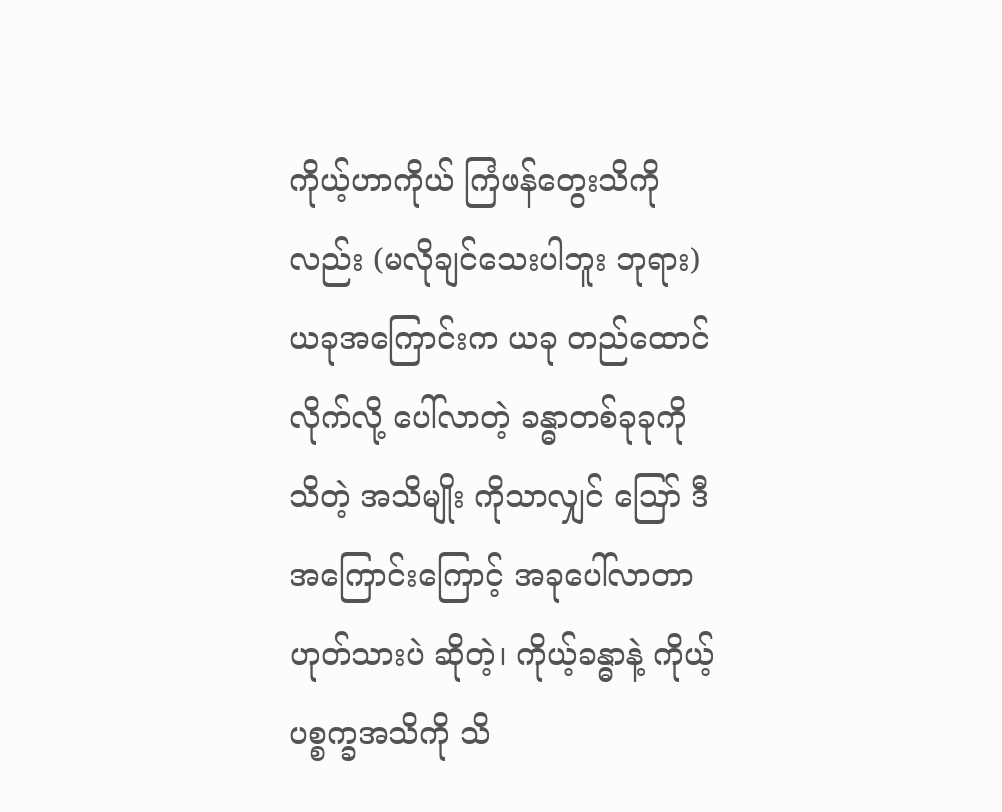ကိုယ့်ဟာကိုယ် ကြံဖန်တွေးသိကို လည်း (မလိုချင်သေးပါဘူး ဘုရား) ယခုအကြောင်းက ယခု တည်ထောင်လိုက်လို့ ပေါ်လာတဲ့ ခန္ဓာတစ်ခုခုကို သိတဲ့ အသိမျိုး ကိုသာလျှင် ဪ ဒီအကြောင်းကြောင့် အခုပေါ်လာတာ ဟုတ်သားပဲ ဆိုတဲ့၊ ကိုယ့်ခန္ဓာနဲ့ ကိုယ့်ပစ္စက္ခအသိကို သိ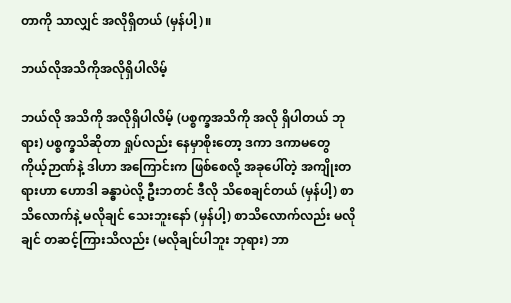တာကို သာလျှင် အလိုရှိတယ် (မှန်ပါ့)။

ဘယ်လိုအသိကိုအလိုရှိပါလိမ့်

ဘယ်လို အသိကို အလိုရှိပါလိမ့် (ပစ္စက္ခအသိကို အလို ရှိပါတယ် ဘုရား) ပစ္စက္ခသိဆိုတာ ရှုပ်လည်း နေမှာစိုးတော့ ဒကာ ဒကာမတွေ ကိုယ့်ဉာဏ်နဲ့ ဒါဟာ အကြောင်းက ဖြစ်စေလို့ အခုပေါ်တဲ့ အကျိုးတရားဟာ ဟောဒါ ခန္ဓာပဲလို့ ဦးဘတင် ဒီလို သိစေချင်တယ် (မှန်ပါ့) စာသိလောက်နဲ့ မလိုချင် သေးဘူးနော် (မှန်ပါ့) စာသိလောက်လည်း မလိုချင် တဆင့်ကြားသိလည်း (မလိုချင်ပါဘူး ဘုရား) ဘာ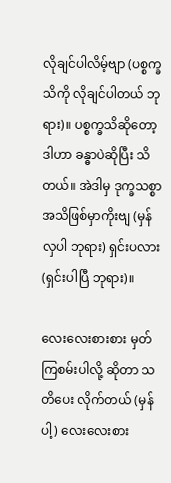လိုချင်ပါလိမ့်ဗျာ (ပစ္စက္ခသိကို လိုချင်ပါတယ် ဘုရား)။ ပစ္စက္ခသိဆိုတော့ ဒါဟာ ခန္ဓာပဲဆိုပြီး သိတယ်။ အဲဒါမှ ဒုက္ခသစ္စာ အသိဖြစ်မှာကိုးဗျ (မှန်လှပါ ဘုရား) ရှင်းပလား (ရှင်းပါပြီ ဘုရား)။

လေးလေးစားစား မှတ်ကြစမ်းပါလို့ ဆိုတာ သတိပေး လိုက်တယ် (မှန်ပါ့) လေးလေးစား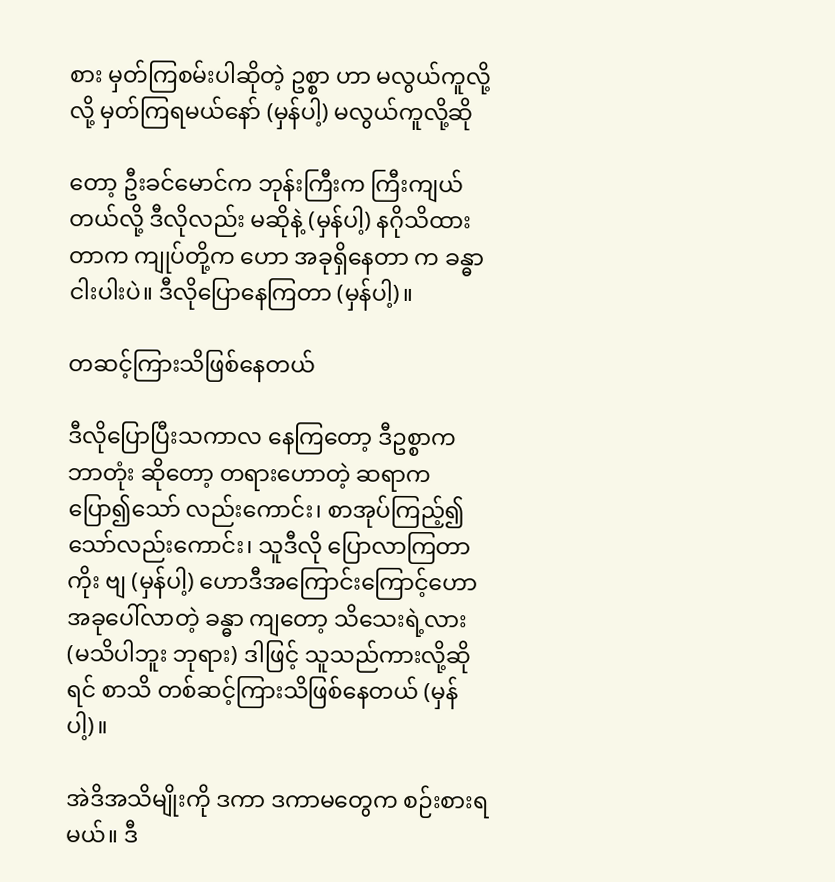စား မှတ်ကြစမ်းပါဆိုတဲ့ ဥစ္စာ ဟာ မလွယ်ကူလို့ လို့ မှတ်ကြရမယ်နော် (မှန်ပါ့) မလွယ်ကူလို့ဆို

တော့ ဦးခင်မောင်က ဘုန်းကြီးက ကြီးကျယ်တယ်လို့ ဒီလိုလည်း မဆိုနဲ့ (မှန်ပါ့) နဂိုသိထားတာက ကျုပ်တို့က ဟော အခုရှိနေတာ က ခန္ဓာငါးပါးပဲ။ ဒီလိုပြောနေကြတာ (မှန်ပါ့)။

တဆင့်ကြားသိဖြစ်နေတယ်

ဒီလိုပြောပြီးသကာလ နေကြတော့ ဒီဥစ္စာက ဘာတုံး ဆိုတော့ တရားဟောတဲ့ ဆရာက ပြော၍သော် လည်းကောင်း၊ စာအုပ်ကြည့်၍သော်လည်းကောင်း၊ သူဒီလို ပြောလာကြတာကိုး ဗျ (မှန်ပါ့) ဟောဒီအကြောင်းကြောင့်ဟော အခုပေါ်လာတဲ့ ခန္ဓာ ကျတော့ သိသေးရဲ့လား (မသိပါဘူး ဘုရား) ဒါဖြင့် သူသည်ကားလို့ဆိုရင် စာသိ တစ်ဆင့်ကြားသိဖြစ်နေတယ် (မှန်ပါ့)။

အဲဒိအသိမျိုးကို ဒကာ ဒကာမတွေက စဉ်းစားရမယ်။ ဒီ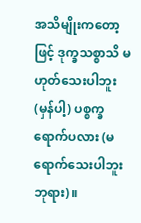အသိမျိုးကတော့ဖြင့် ဒုက္ခသစ္စာသိ မဟုတ်သေးပါဘူး (မှန်ပါ့) ပစ္စက္ခရောက်ပလား (မရောက်သေးပါဘူး ဘုရား)။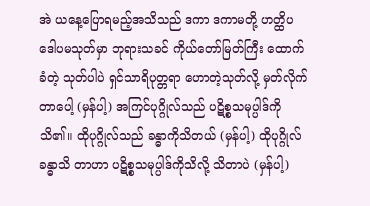အဲ ယနေ့ပြောရမည့်အသိသည် ဒကာ ဒကာမတို့ ဟတ္ထိပဒေါပမသုတ်မှာ ဘုရားသခင် ကိုယ်တော်မြတ်ကြီး ထောက်ခံတဲ့ သုတ်ပါပဲ ရှင်သာရိပုတ္တရာ ဟောတဲ့သုတ်လို့ မှတ်လိုက်တာပေါ့ (မှန်ပါ့) အကြင်ပုဂ္ဂိုလ်သည် ပဋိစ္စသမုပ္ပါဒ်ကို သိ၏။ ထိုပုဂ္ဂိုလ်သည် ခန္ဓာကိုသိတယ် (မှန်ပါ့) ထိုပုဂ္ဂိုလ်ခန္ဓာသိ တာဟာ ပဋိစ္စသမုပ္ပါဒ်ကိုသိလို့ သိတာပဲ (မှန်ပါ့)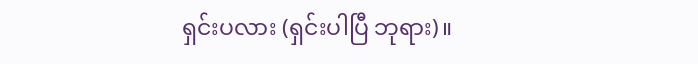ရှင်းပလား (ရှင်းပါပြီ ဘုရား)။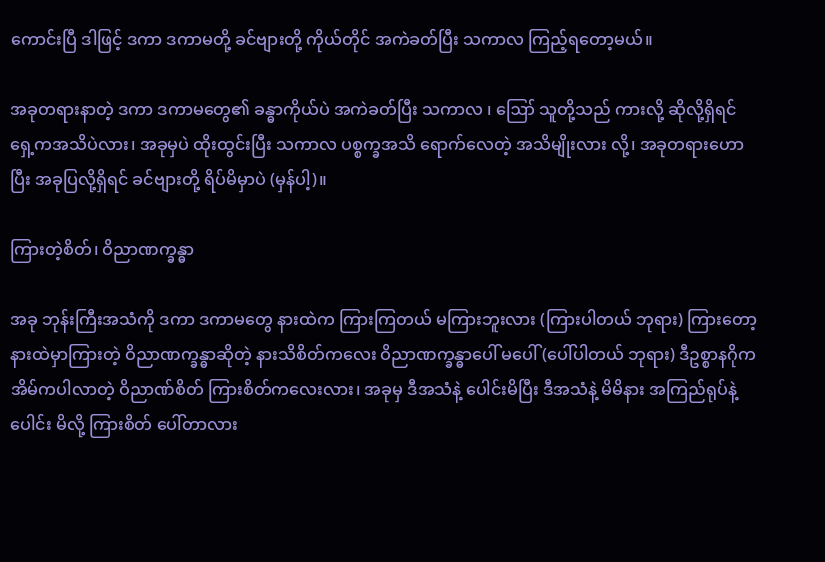ကောင်းပြီ ဒါဖြင့် ဒကာ ဒကာမတို့ ခင်ဗျားတို့ ကိုယ်တိုင် အကဲခတ်ပြီး သကာလ ကြည့်ရတော့မယ်။

အခုတရားနာတဲ့ ဒကာ ဒကာမတွေ၏ ခန္ဓာကိုယ်ပဲ အကဲခတ်ပြီး သကာလ ၊ ဪ သူတို့သည် ကားလို့ ဆိုလို့ရှိရင် ရှေ့ကအသိပဲလား၊ အခုမှပဲ ထိုးထွင်းပြီး သကာလ ပစ္စက္ခအသိ ရောက်လေတဲ့ အသိမျိုးလား လို့၊ အခုတရားဟောပြီး အခုပြလို့ရှိရင် ခင်ဗျားတို့ ရိပ်မိမှာပဲ (မှန်ပါ့)။

ကြားတဲ့စိတ်၊ ဝိညာဏက္ခန္ဓာ

အခု ဘုန်းကြီးအသံကို ဒကာ ဒကာမတွေ နားထဲက ကြားကြတယ် မကြားဘူးလား (ကြားပါတယ် ဘုရား) ကြားတော့ နားထဲမှာကြားတဲ့ ဝိညာဏက္ခန္ဓာဆိုတဲ့ နားသိစိတ်ကလေး ဝိညာဏက္ခန္ဓာပေါ် မပေါ် (ပေါ်ပါတယ် ဘုရား) ဒီဥစ္စာနဂိုက အိမ်ကပါလာတဲ့ ဝိညာဏ်စိတ် ကြားစိတ်ကလေးလား၊ အခုမှ ဒီအသံနဲ့ ပေါင်းမိပြီး ဒီအသံနဲ့ မိမိနား အကြည်ရုပ်နဲ့ ပေါင်း မိလို့ ကြားစိတ် ပေါ်တာလား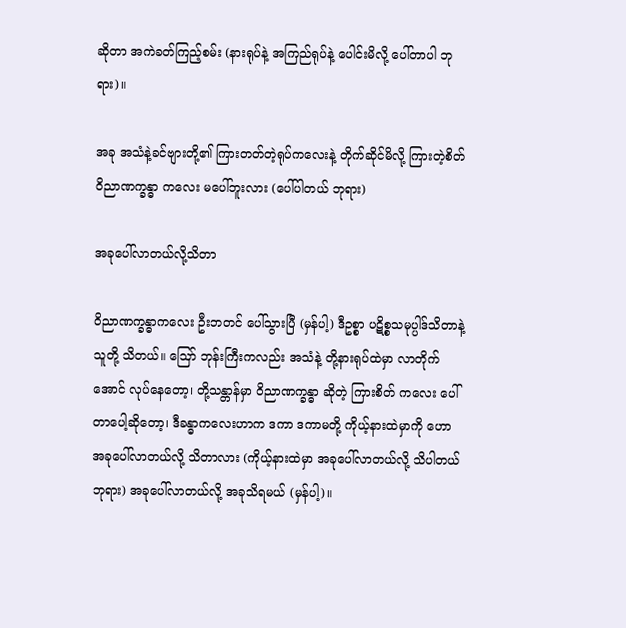ဆိုတာ အကဲခတ်ကြည့်စမ်း (နားရုပ်နဲ့ အကြည်ရုပ်နဲ့ ပေါင်းမိလို့ ပေါ်တာပါ ဘုရား)။

အခု အသံနဲ့ခင်ဗျားတို့၏ ကြားတတ်တဲ့ရုပ်ကလေးနဲ့ တိုက်ဆိုင်မိလို့ ကြားတဲ့စိတ် ဝိညာဏက္ခန္ဓာ ကလေး မပေါ်ဘူးလား (ပေါ်ပါတယ် ဘုရား)

အခုပေါ်လာတယ်လို့သိတာ

ဝိညာဏက္ခန္ဓာကလေး ဦးဘတင် ပေါ်သွားပြီ (မှန်ပါ့) ဒီဥစ္စာ ပဋိစ္စသမုပ္ပါဒ်သိတာနဲ့ သူတို့ သိတယ်။ ဪ ဘုန်းကြီးကလည်း အသံနဲ့ တို့နားရုပ်ထဲမှာ လာတိုက်အောင် လုပ်နေတော့၊ တို့သန္တာန်မှာ ဝိညာဏက္ခန္ဓာ ဆိုတဲ့ ကြားစိတ် ကလေး ပေါ်တာပေါ့ဆိုတော့၊ ဒီခန္ဓာကလေးဟာက ဒကာ ဒကာမတို့ ကိုယ့်နားထဲမှာကို ဟော အခုပေါ်လာတယ်လို့ သိတာလား (ကိုယ့်နားထဲမှာ အခုပေါ်လာတယ်လို့ သိပါတယ် ဘုရား) အခုပေါ်လာတယ်လို့ အခုသိရမယ် (မှန်ပါ့)။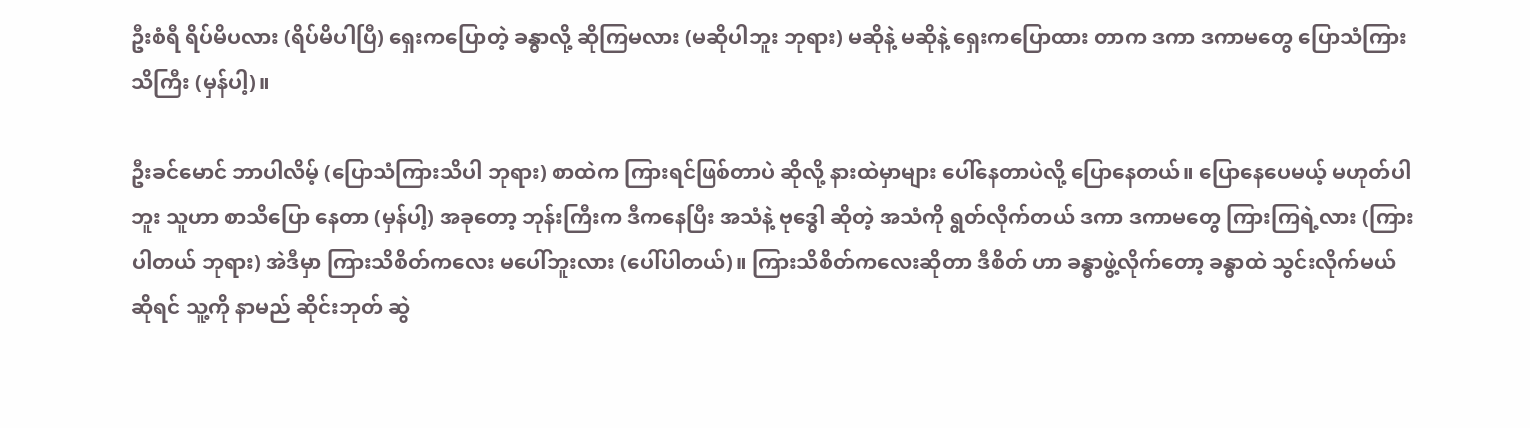ဦးစံရီ ရိပ်မိပလား (ရိပ်မိပါပြီ) ရှေးကပြောတဲ့ ခန္ဓာလို့ ဆိုကြမလား (မဆိုပါဘူး ဘုရား) မဆိုနဲ့ မဆိုနဲ့ ရှေးကပြောထား တာက ဒကာ ဒကာမတွေ ပြောသံကြားသိကြီး (မှန်ပါ့)။

ဦးခင်မောင် ဘာပါလိမ့် (ပြောသံကြားသိပါ ဘုရား) စာထဲက ကြားရင်ဖြစ်တာပဲ ဆိုလို့ နားထဲမှာများ ပေါ်နေတာပဲလို့ ပြောနေတယ်။ ပြောနေပေမယ့် မဟုတ်ပါဘူး သူဟာ စာသိပြော နေတာ (မှန်ပါ့) အခုတော့ ဘုန်းကြီးက ဒီကနေပြီး အသံနဲ့ ဗုဒ္ဓေါ ဆိုတဲ့ အသံကို ရွတ်လိုက်တယ် ဒကာ ဒကာမတွေ ကြားကြရဲ့လား (ကြားပါတယ် ဘုရား) အဲဒီမှာ ကြားသိစိတ်ကလေး မပေါ်ဘူးလား (ပေါ်ပါတယ်)။ ကြားသိစိတ်ကလေးဆိုတာ ဒီစိတ် ဟာ ခန္ဓာဖွဲ့လိုက်တော့ ခန္ဓာထဲ သွင်းလိုက်မယ် ဆိုရင် သူ့ကို နာမည် ဆိုင်းဘုတ် ဆွဲ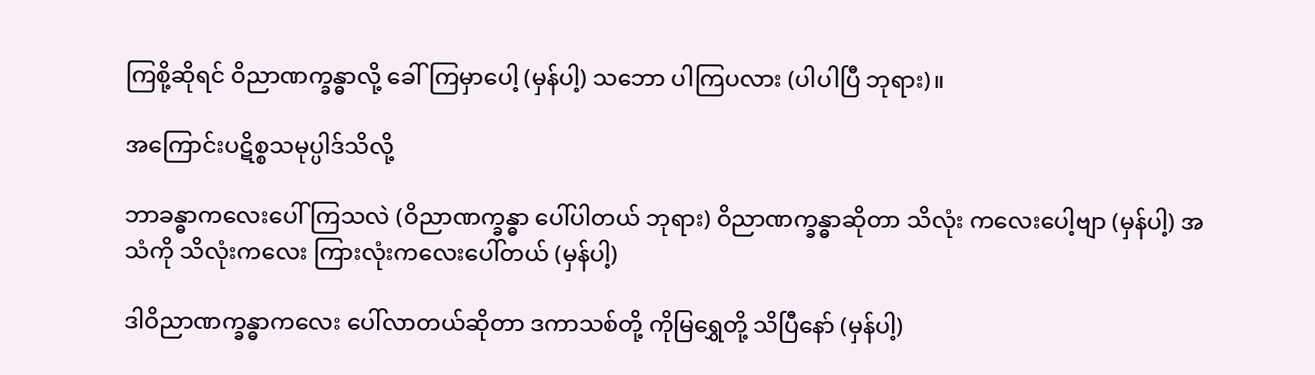ကြစို့ဆိုရင် ဝိညာဏက္ခန္ဓာလို့ ခေါ်ကြမှာပေါ့ (မှန်ပါ့) သဘော ပါကြပလား (ပါပါပြီ ဘုရား)။

အကြောင်းပဋိစ္စသမုပ္ပါဒ်သိလို့

ဘာခန္ဓာကလေးပေါ်ကြသလဲ (ဝိညာဏက္ခန္ဓာ ပေါ်ပါတယ် ဘုရား) ဝိညာဏက္ခန္ဓာဆိုတာ သိလုံး ကလေးပေါ့ဗျာ (မှန်ပါ့) အသံကို သိလုံးကလေး ကြားလုံးကလေးပေါ်တယ် (မှန်ပါ့)

ဒါဝိညာဏက္ခန္ဓာကလေး ပေါ်လာတယ်ဆိုတာ ဒကာသစ်တို့ ကိုမြရွှေတို့ သိပြီနော် (မှန်ပါ့)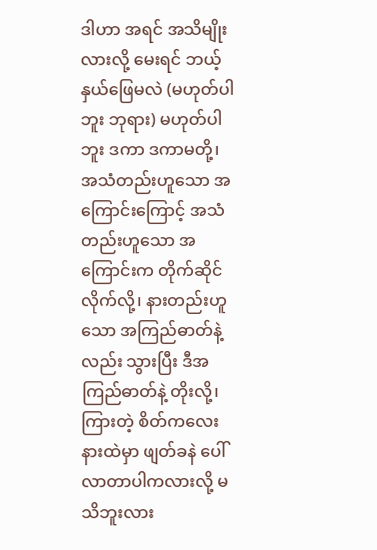ဒါဟာ အရင် အသိမျိုးလားလို့ မေးရင် ဘယ့်နှယ်ဖြေမလဲ (မဟုတ်ပါဘူး ဘုရား) မဟုတ်ပါဘူး ဒကာ ဒကာမတို့၊ အသံတည်းဟူသော အကြောင်းကြောင့် အသံတည်းဟူသော အကြောင်းက တိုက်ဆိုင် လိုက်လို့၊ နားတည်းဟူသော အကြည်ဓာတ်နဲ့လည်း သွားပြီး ဒီအကြည်ဓာတ်နဲ့ တိုးလို့၊ ကြားတဲ့ စိတ်ကလေး နားထဲမှာ ဖျတ်ခနဲ ပေါ်လာတာပါကလားလို့ မသိဘူးလား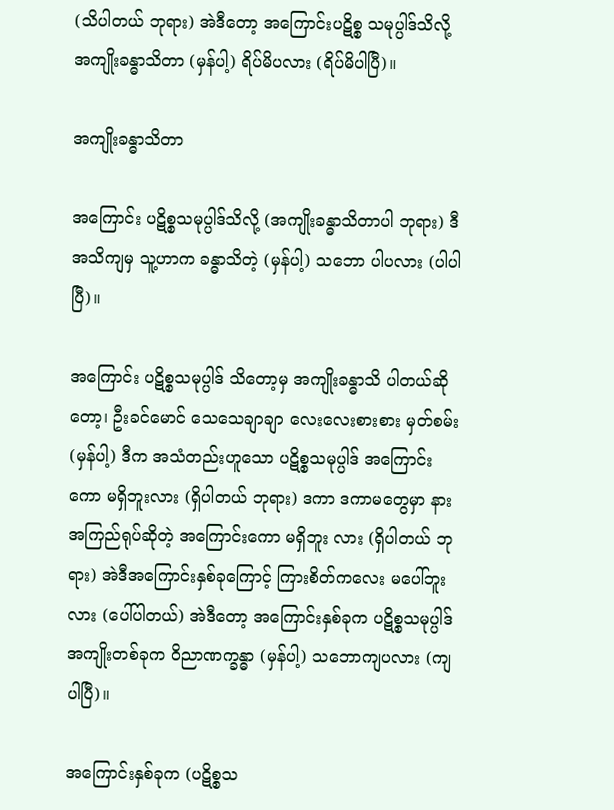(သိပါတယ် ဘုရား) အဲဒီတော့ အကြောင်းပဋိစ္စ သမုပ္ပါဒ်သိလို့ အကျိုးခန္ဓာသိတာ (မှန်ပါ့) ရိပ်မိပလား (ရိပ်မိပါပြီ)။

အကျိုးခန္ဓာသိတာ

အကြောင်း ပဋိစ္စသမုပ္ပါဒ်သိလို့ (အကျိုးခန္ဓာသိတာပါ ဘုရား) ဒီအသိကျမှ သူ့ဟာက ခန္ဓာသိတဲ့ (မှန်ပါ့) သဘော ပါပလား (ပါပါပြီ)။

အကြောင်း ပဋိစ္စသမုပ္ပါဒ် သိတော့မှ အကျိုးခန္ဓာသိ ပါတယ်ဆိုတော့၊ ဦးခင်မောင် သေသေချာချာ လေးလေးစားစား မှတ်စမ်း (မှန်ပါ့) ဒီက အသံတည်းဟူသော ပဋိစ္စသမုပ္ပါဒ် အကြောင်းကော မရှိဘူးလား (ရှိပါတယ် ဘုရား) ဒကာ ဒကာမတွေမှာ နားအကြည်ရုပ်ဆိုတဲ့ အကြောင်းကော မရှိဘူး လား (ရှိပါတယ် ဘုရား) အဲဒီအကြောင်းနှစ်ခုကြောင့် ကြားစိတ်ကလေး မပေါ်ဘူးလား (ပေါ်ပါတယ်) အဲဒီတော့ အကြောင်းနှစ်ခုက ပဋိစ္စသမုပ္ပါဒ် အကျိုးတစ်ခုက ဝိညာဏက္ခန္ဓာ (မှန်ပါ့) သဘောကျပလား (ကျပါပြီ)။

အကြောင်းနှစ်ခုက (ပဋိစ္စသ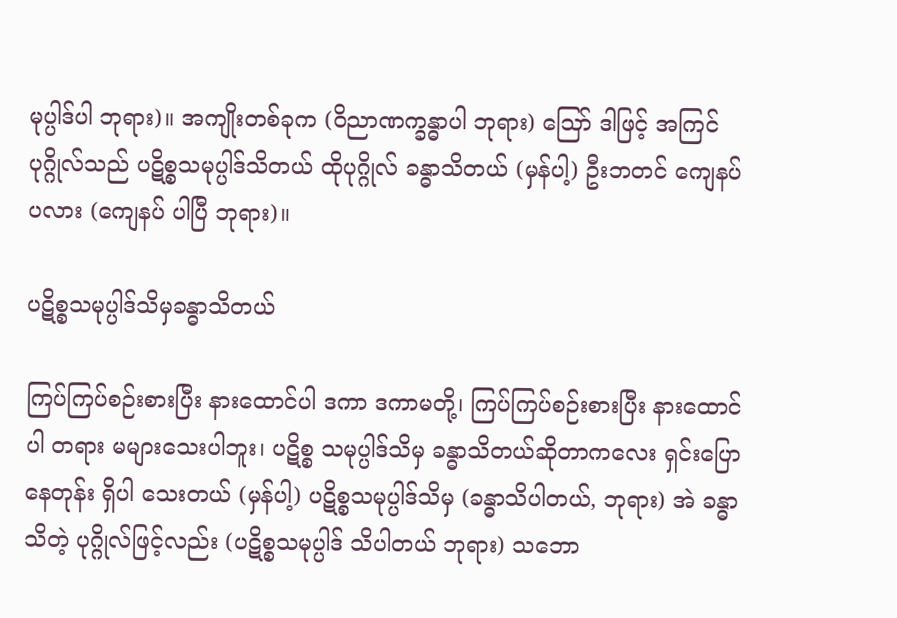မုပ္ပါဒ်ပါ ဘုရား)။ အကျိုးတစ်ခုက (ဝိညာဏက္ခန္ဓာပါ ဘုရား) ဪ ဒါဖြင့် အကြင် ပုဂ္ဂိုလ်သည် ပဋိစ္စသမုပ္ပါဒ်သိတယ် ထိုပုဂ္ဂိုလ် ခန္ဓာသိတယ် (မှန်ပါ့) ဦးဘတင် ကျေနပ်ပလား (ကျေနပ် ပါပြီ ဘုရား)။

ပဋိစ္စသမုပ္ပါဒ်သိမှခန္ဓာသိတယ်

ကြပ်ကြပ်စဉ်းစားပြီး နားထောင်ပါ ဒကာ ဒကာမတို့၊ ကြပ်ကြပ်စဉ်းစားပြီး နားထောင်ပါ တရား မများသေးပါဘူး၊ ပဋိစ္စ သမုပ္ပါဒ်သိမှ ခန္ဓာသိတယ်ဆိုတာကလေး ရှင်းပြောနေတုန်း ရှိပါ သေးတယ် (မှန်ပါ့) ပဋိစ္စသမုပ္ပါဒ်သိမှ (ခန္ဓာသိပါတယ်, ဘုရား) အဲ ခန္ဓာသိတဲ့ ပုဂ္ဂိုလ်ဖြင့်လည်း (ပဋိစ္စသမုပ္ပါဒ် သိပါတယ် ဘုရား) သဘော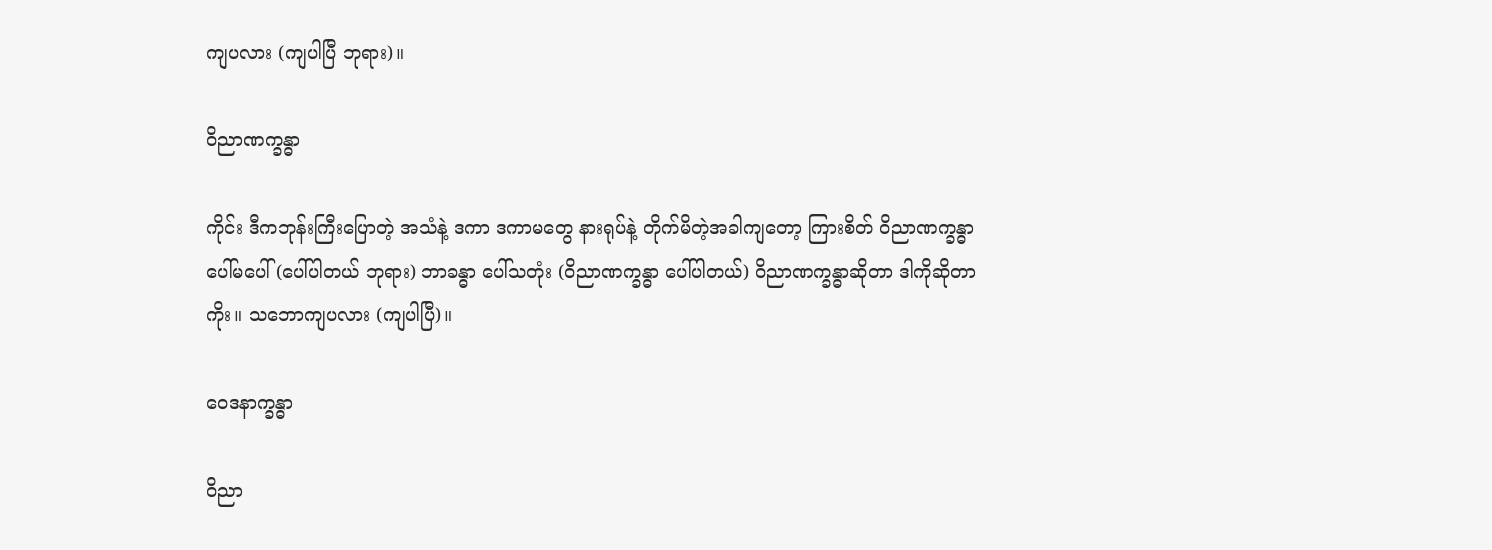ကျပလား (ကျပါပြီ ဘုရား)။

ဝိညာဏက္ခန္ဓာ

ကိုင်း ဒီကဘုန်းကြီးပြောတဲ့ အသံနဲ့ ဒကာ ဒကာမတွေ နားရုပ်နဲ့ တိုက်မိတဲ့အခါကျတော့ ကြားစိတ် ဝိညာဏက္ခန္ဓာ ပေါ်မပေါ် (ပေါ်ပါတယ် ဘုရား) ဘာခန္ဓာ ပေါ်သတုံး (ဝိညာဏက္ခန္ဓာ ပေါ်ပါတယ်) ဝိညာဏက္ခန္ဓာဆိုတာ ဒါကိုဆိုတာကိုး။ သဘောကျပလား (ကျပါပြီ)။

ဝေဒနာက္ခန္ဓာ

ဝိညာ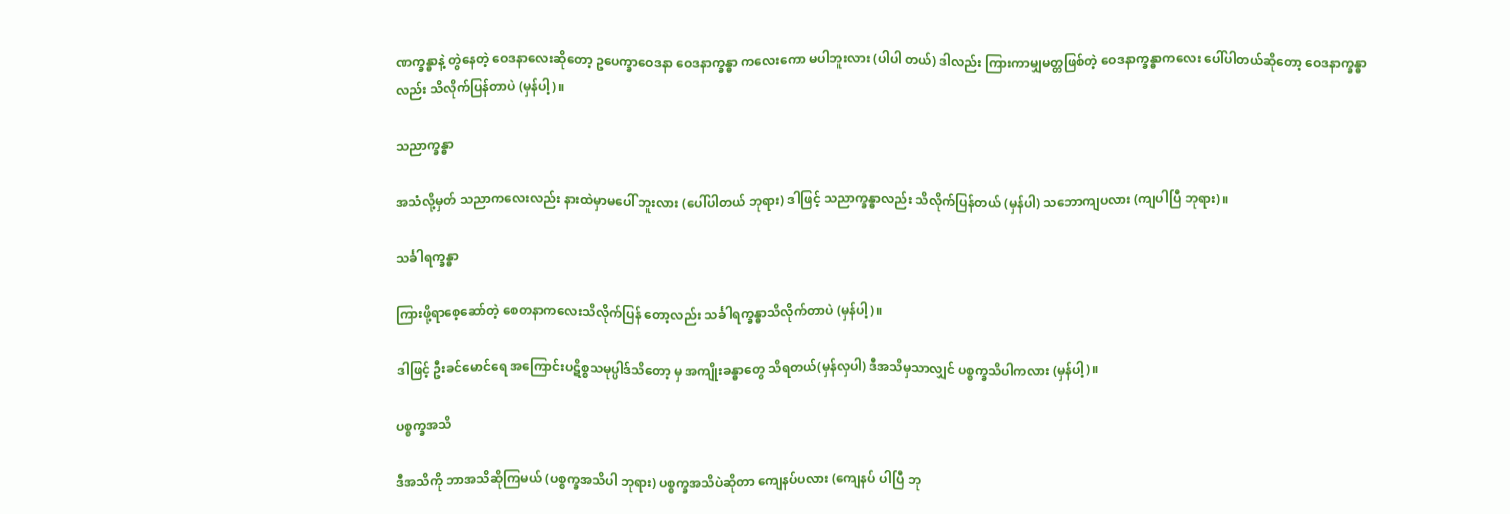ဏက္ခန္ဓာနဲ့ တွဲနေတဲ့ ဝေဒနာလေးဆိုတော့ ဥပေက္ခာဝေဒနာ ဝေဒနာက္ခန္ဓာ ကလေးကော မပါဘူးလား (ပါပါ တယ်) ဒါလည်း ကြားကာမျှမတ္တဖြစ်တဲ့ ဝေဒနာက္ခန္ဓာကလေး ပေါ်ပါတယ်ဆိုတော့ ဝေဒနာက္ခန္ဓာလည်း သိလိုက်ပြန်တာပဲ (မှန်ပါ့)။

သညာက္ခန္ဓာ

အသံလို့မှတ် သညာကလေးလည်း နားထဲမှာမပေါ် ဘူးလား (ပေါ်ပါတယ် ဘုရား) ဒါဖြင့် သညာက္ခန္ဓာလည်း သိလိုက်ပြန်တယ် (မှန်ပါ) သဘောကျပလား (ကျပါပြီ ဘုရား)။

သင်္ခါရက္ခန္ဓာ

ကြားဖို့ရာစေ့ဆော်တဲ့ စေတနာကလေးသိလိုက်ပြန် တော့လည်း သင်္ခါရက္ခန္ဓာသိလိုက်တာပဲ (မှန်ပါ့)။

ဒါဖြင့် ဦးခင်မောင်ရေ အကြောင်းပဋိစ္စသမုပ္ပါဒ်သိတော့ မှ အကျိုးခန္ဓာတွေ သိရတယ်(မှန်လှပါ) ဒီအသိမှသာလျှင် ပစ္စက္ခသိပါကလား (မှန်ပါ့)။

ပစ္စက္ခအသိ

ဒီအသိကို ဘာအသိဆိုကြမယ် (ပစ္စက္ခအသိပါ ဘုရား) ပစ္စက္ခအသိပဲဆိုတာ ကျေနပ်ပလား (ကျေနပ် ပါပြီ ဘု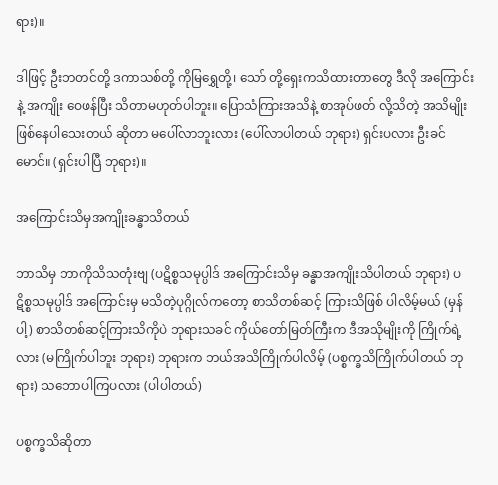ရား)။

ဒါဖြင့် ဦးဘတင်တို့ ဒကာသစ်တို့ ကိုမြရွှေတို့၊ သော် တို့ရှေးကသိထားတာတွေ ဒီလို အကြောင်းနဲ့ အကျိုး ဝေဖန်ပြီး သိတာမဟုတ်ပါဘူး။ ပြောသံကြားအသိနဲ့ စာအုပ်ဖတ် လို့သိတဲ့ အသိမျိုး ဖြစ်နေပါသေးတယ် ဆိုတာ မပေါ်လာဘူးလား (ပေါ်လာပါတယ် ဘုရား) ရှင်းပလား ဦးခင်မောင်။ (ရှင်းပါပြီ ဘုရား)။

အကြောင်းသိမှအကျိုးခန္ဓာသိတယ်

ဘာသိမှ ဘာကိုသိသတုံးဗျ (ပဋိစ္စသမုပ္ပါဒ် အကြောင်းသိမှ ခန္ဓာအကျိုးသိပါတယ် ဘုရား) ပဋိစ္စသမုပ္ပါဒ် အကြောင်းမှ မသိတဲ့ပုဂ္ဂိုလ်ကတော့ စာသိတစ်ဆင့် ကြားသိဖြစ် ပါလိမ့်မယ် (မှန်ပါ့) စာသိတစ်ဆင့်ကြားသိကိုပဲ ဘုရားသခင် ကိုယ်တော်မြတ်ကြီးက ဒီအသိုမျိုးကို ကြိုက်ရဲ့လား (မကြိုက်ပါဘူး ဘုရား) ဘုရားက ဘယ်အသိကြိုက်ပါလိမ့် (ပစ္စက္ခသိကြိုက်ပါတယ် ဘုရား) သဘောပါကြပလား (ပါပါတယ်)

ပစ္စက္ခသိဆိုတာ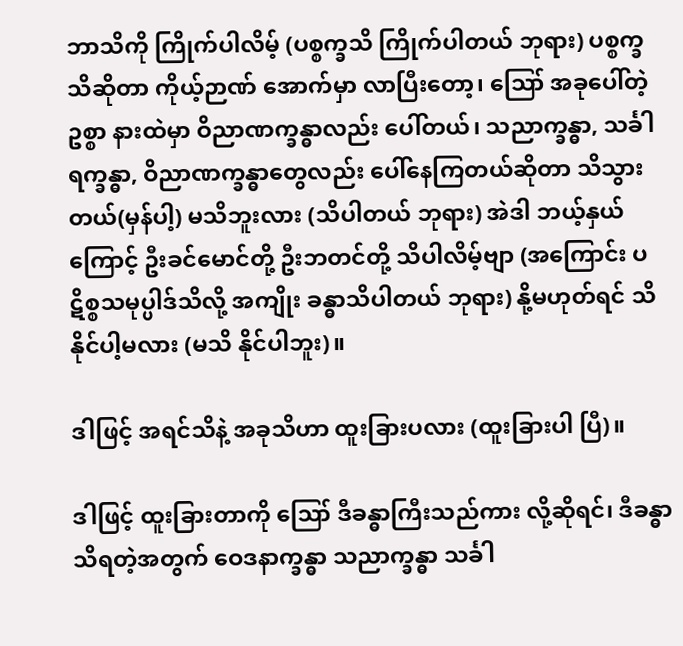ဘာသိကို ကြိုက်ပါလိမ့် (ပစ္စက္ခသိ ကြိုက်ပါတယ် ဘုရား) ပစ္စက္ခသိဆိုတာ ကိုယ့်ဉာဏ် အောက်မှာ လာပြီးတော့၊ ဪ အခုပေါ်တဲ့ဥစ္စာ နားထဲမှာ ဝိညာဏက္ခန္ဓာလည်း ပေါ်တယ်၊ သညာက္ခန္ဓာ, သင်္ခါရက္ခန္ဓာ, ဝိညာဏက္ခန္ဓာတွေလည်း ပေါ်နေကြတယ်ဆိုတာ သိသွားတယ်(မှန်ပါ့) မသိဘူးလား (သိပါတယ် ဘုရား) အဲဒါ ဘယ့်နှယ်ကြောင့် ဦးခင်မောင်တို့ ဦးဘတင်တို့ သိပါလိမ့်ဗျာ (အကြောင်း ပဋိစ္စသမုပ္ပါဒ်သိလို့ အကျိုး ခန္ဓာသိပါတယ် ဘုရား) နို့မဟုတ်ရင် သိနိုင်ပါ့မလား (မသိ နိုင်ပါဘူး)။

ဒါဖြင့် အရင်သိနဲ့ အခုသိဟာ ထူးခြားပလား (ထူးခြားပါ ပြီ)။

ဒါဖြင့် ထူးခြားတာကို ဪ ဒီခန္ဓာကြီးသည်ကား လို့ဆိုရင်၊ ဒီခန္ဓာသိရတဲ့အတွက် ဝေဒနာက္ခန္ဓာ သညာက္ခန္ဓာ သင်္ခါ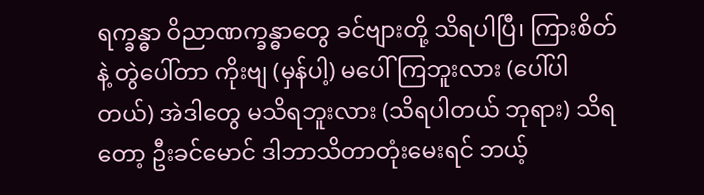ရက္ခန္ဓာ ဝိညာဏက္ခန္ဓာတွေ ခင်ဗျားတို့ သိရပါပြီ၊ ကြားစိတ် နဲ့ တွဲပေါ်တာ ကိုးဗျ (မှန်ပါ့) မပေါ်ကြဘူးလား (ပေါ်ပါ တယ်) အဲဒါတွေ မသိရဘူးလား (သိရပါတယ် ဘုရား) သိရတော့ ဦးခင်မောင် ဒါဘာသိတာတုံးမေးရင် ဘယ့်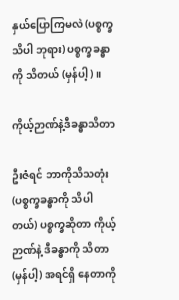နှယ်ပြောကြမလဲ (ပစ္စက္ခသိပါ ဘုရား) ပစ္စက္ခခန္ဓာကို သိတယ် (မှန်ပါ့)။

ကိုယ့်ဉာဏ်နဲ့ဒီခန္ဓာသိတာ

ဦးဇံရင် ဘာကိုသိသတုံး (ပစ္စက္ခခန္ဓာကို သိပါတယ်) ပစ္စက္ခဆိုတာ ကိုယ့်ဉာဏ်နဲ့ ဒီခန္ဓာကို သိတာ (မှန်ပါ့) အရင်ရှိ နေတာကို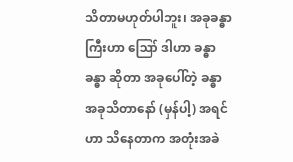သိတာမဟုတ်ပါဘူး၊ အခုခန္ဓာကြီးဟာ ဪ ဒါဟာ ခန္ဓာ ခန္ဓာ ဆိုတာ အခုပေါ်တဲ့ ခန္ဓာ အခုသိတာနော် (မှန်ပါ့) အရင်ဟာ သိနေတာက အတုံးအခဲ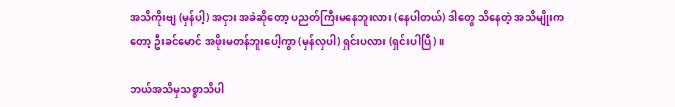အသိကိုးဗျ (မှန်ပါ့) အငှား အခဲဆိုတော့ ပညတ်ကြီးမနေဘူးလား (နေပါတယ်) ဒါတွေ သိနေတဲ့ အသိမျိုးကတော့ ဦးခင်မောင် အဖိုးမတန်ဘူးပေါ့ကွာ (မှန်လှပါ) ရှင်းပလား (ရှင်းပါပြီ)။

ဘယ်အသိမှသစ္စာသိပါ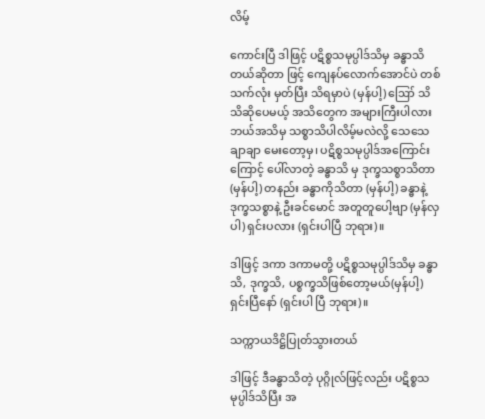လိမ့်

ကောင်းပြီ ဒါဖြင့် ပဋိစ္စသမုပ္ပါဒ်သိမှ ခန္ဓာသိတယ်ဆိုတာ ဖြင့် ကျေနပ်လောက်အောင်ပဲ တစ်သက်လုံး မှတ်ပြီး သိရမှာပဲ (မှန်ပါ့) ဪ သိသိဆိုပေမယ့် အသိတွေက အများကြီးပါလား ဘယ်အသိမှ သစ္စာသိပါလိမ့်မလဲလို့ သေသေချာချာ မေးတော့မှ၊ ပဋိစ္စသမုပ္ပါဒ်အကြောင်းကြောင့် ပေါ်လာတဲ့ ခန္ဓာသိ မှ ဒုက္ခသစ္စာသိတာ (မှန်ပါ့) တနည်း ခန္ဓာကိုသိတာ (မှန်ပါ့) ခန္ဓာနဲ့ ဒုက္ခသစ္စာနဲ့ ဦးခင်မောင် အတူတူပေါ့ဗျာ (မှန်လှပါ) ရှင်းပလား (ရှင်းပါပြီ ဘုရား)။

ဒါဖြင့် ဒကာ ဒကာမတို့ ပဋိစ္စသမုပ္ပါဒ်သိမှ ခန္ဓာသိ, ဒုက္ခသိ, ပစ္စက္ခသိဖြစ်တော့မယ်(မှန်ပါ့) ရှင်းပြီနော် (ရှင်းပါ ပြီ ဘုရား)။

သက္ကာယဒိဋ္ဌိပြုတ်သွားတယ်

ဒါဖြင့် ဒီခန္ဓာသိတဲ့ ပုဂ္ဂိုလ်ဖြင့်လည်း ပဋိစ္စသမုပ္ပါဒ်သိပြီး အ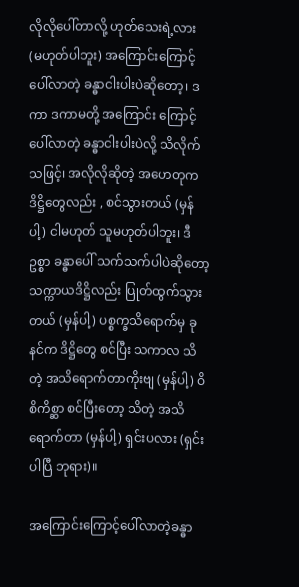လိုလိုပေါ်တာလို့ ဟုတ်သေးရဲ့လား (မဟုတ်ပါဘူး) အကြောင်းကြောင့်ပေါ်လာတဲ့ ခန္ဓာငါးပါးပဲဆိုတော့၊ ဒကာ ဒကာမတို့ အကြောင်း ကြောင့် ပေါ်လာတဲ့ ခန္ဓာငါးပါးပဲလို့ သိလိုက်သဖြင့်၊ အလိုလိုဆိုတဲ့ အဟေတုက ဒိဋ္ဌိတွေလည်း , စင်သွားတယ် (မှန်ပါ့) ငါမဟုတ် သူမဟုတ်ပါဘူး၊ ဒီဥစ္စာ ခန္ဓာပေါ် သက်သက်ပါပဲဆိုတော့ သက္ကာယဒိဋ္ဌိလည်း ပြုတ်ထွက်သွား တယ် (မှန်ပါ့) ပစ္စက္ခသိရောက်မှ ခုနင်က ဒိဋ္ဌိတွေ စင်ပြီး သကာလ သိတဲ့ အသိရောက်တာကိုးဗျ (မှန်ပါ့) ဝိစိကိစ္ဆာ စင်ပြီးတော့ သိတဲ့ အသိရောက်တာ (မှန်ပါ့) ရှင်းပလား (ရှင်းပါပြီ ဘုရား)။

အကြောင်းကြောင့်ပေါ်လာတဲ့ခန္ဓာ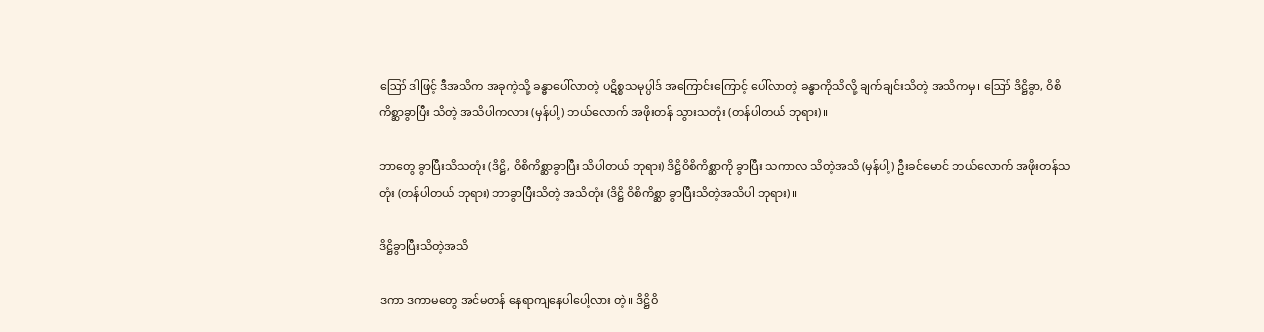ဪ ဒါဖြင့် ဒီအသိက အခုကဲ့သို့ ခန္ဓာပေါ်လာတဲ့ ပဋိစ္စသမုပ္ပါဒ် အကြောင်းကြောင့် ပေါ်လာတဲ့ ခန္ဓာကိုသိလို့ ချက်ချင်းသိတဲ့ အသိကမှ၊ ဪ ဒိဋ္ဌိခွာ, ဝိစိကိစ္ဆာခွာပြီး သိတဲ့ အသိပါကလား (မှန်ပါ့) ဘယ်လောက် အဖိုးတန် သွားသတုံး (တန်ပါတယ် ဘုရား)။

ဘာတွေ ခွာပြီးသိသတုံး (ဒိဋ္ဌိ, ဝိစိကိစ္ဆာခွာပြီး သိပါတယ် ဘုရား) ဒိဋ္ဌိဝိစိကိစ္ဆာကို ခွာပြီး သကာလ သိတဲ့အသိ (မှန်ပါ့) ဦးခင်မောင် ဘယ်လောက် အဖိုးတန်သတုံး (တန်ပါတယ် ဘုရား) ဘာခွာပြီးသိတဲ့ အသိတုံး (ဒိဋ္ဌိ ဝိစိကိစ္ဆာ ခွာပြီးသိတဲ့အသိပါ ဘုရား)။

ဒိဋ္ဌိခွာပြီးသိတဲ့အသိ

ဒကာ ဒကာမတွေ အင်မတန် နေရာကျနေပါပေါ့လား တဲ့။ ဒိဋ္ဌိဝိ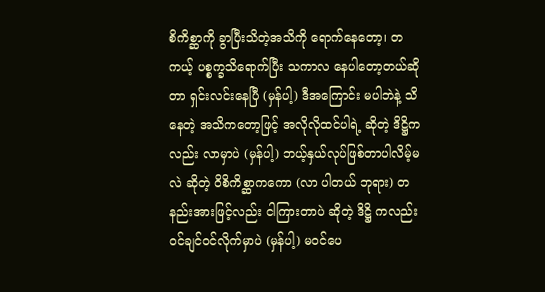စိကိစ္ဆာကို ခွာပြီးသိတဲ့အသိကို ရောက်နေတော့၊ တကယ့် ပစ္စက္ခသိရောက်ပြီး သကာလ နေပါတော့တယ်ဆိုတာ ရှင်းလင်းနေပြီ (မှန်ပါ့) ဒီအကြောင်း မပါဘဲနဲ့ သိနေတဲ့ အသိကတော့ဖြင့် အလိုလိုထင်ပါရဲ့ ဆိုတဲ့ ဒိဋ္ဌိကလည်း လာမှာပဲ (မှန်ပါ့) ဘယ့်နှယ်လုပ်ဖြစ်တာပါလိမ့်မလဲ ဆိုတဲ့ ဝိစိကိစ္ဆာကကော (လာ ပါတယ် ဘုရား) တနည်းအားဖြင့်လည်း ငါကြားတာပဲ ဆိုတဲ့ ဒိဋ္ဌိ ကလည်း ဝင်ချင်ဝင်လိုက်မှာပဲ (မှန်ပါ့) မဝင်ပေ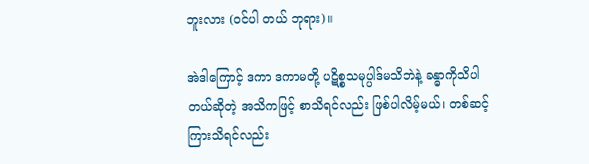ဘူးလား (ဝင်ပါ တယ် ဘုရား)။

အဲဒါကြောင့် ဒကာ ဒကာမတို့ ပဋိစ္စသမုပ္ပါဒ်မသိဘဲနဲ့ ခန္ဓာကိုသိပါတယ်ဆိုတဲ့ အသိကဖြင့် စာသိရင်လည်း ဖြစ်ပါလိမ့်မယ်၊ တစ်ဆင့်ကြားသိရင်လည်း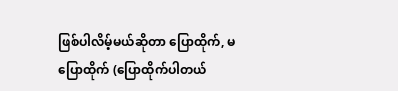ဖြစ်ပါလိမ့်မယ်ဆိုတာ ပြောထိုက်, မပြောထိုက် (ပြောထိုက်ပါတယ်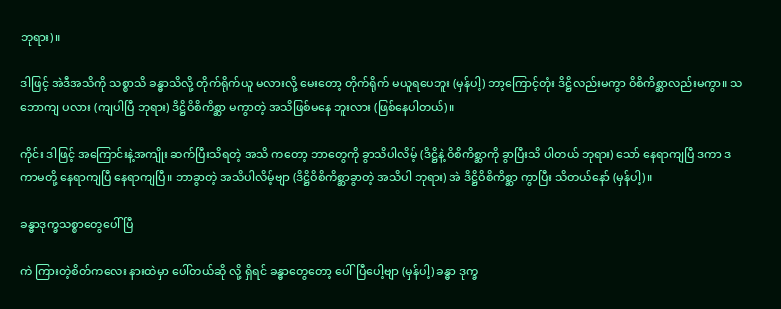ဘုရား)။

ဒါဖြင့် အဲဒီအသိကို သစ္စာသိ ခန္ဓာသိလို့ တိုက်ရိုက်ယူ မလားလို့ မေးတော့ တိုက်ရိုက် မယူရပေဘူး (မှန်ပါ့) ဘာ့ကြောင့်တုံး ဒိဋ္ဌိလည်းမကွာ ဝိစိကိစ္ဆာလည်းမကွာ။ သဘောကျ ပလား (ကျပါပြီ ဘုရား) ဒိဋ္ဌိဝိစိကိစ္ဆာ မကွာတဲ့ အသိဖြစ်မနေ ဘူးလား (ဖြစ်နေပါတယ်)။

ကိုင်း ဒါဖြင့် အကြောင်းနဲ့အကျိုး ဆက်ပြီးသိရတဲ့ အသိ ကတော့ ဘာတွေကို ခွာသိပါလိမ့် (ဒိဋ္ဌိနဲ့ ဝိစိကိစ္ဆာကို ခွာပြီးသိ ပါတယ် ဘုရား) သော် နေရာကျပြီ ဒကာ ဒကာမတို့ နေရာကျပြီ နေရာကျပြီ။ ဘာခွာတဲ့ အသိပါလိမ့်ဗျာ (ဒိဋ္ဌိဝိစိကိစ္ဆာခွာတဲ့ အသိပါ ဘုရား) အဲ ဒိဋ္ဌိဝိစိကိစ္ဆာ ကွာပြီး သိတယ်နော် (မှန်ပါ့)။

ခန္ဓာဒုက္ခသစ္စာတွေပေါ်ပြီ

ကဲ ကြားတဲ့စိတ်ကလေး နားထဲမှာ ပေါ်တယ်ဆို လို့ ရှိရင် ခန္ဓာတွေတော့ ပေါ်ပြီပေါ့ဗျာ (မှန်ပါ့) ခန္ဓာ ဒုက္ခ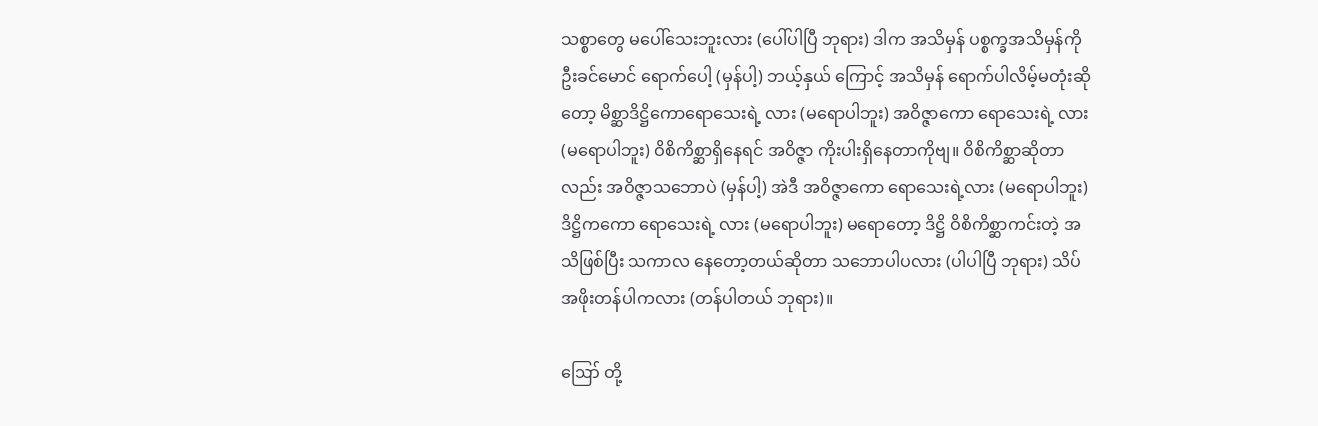သစ္စာတွေ မပေါ်သေးဘူးလား (ပေါ်ပါပြီ ဘုရား) ဒါက အသိမှန် ပစ္စက္ခအသိမှန်ကို ဦးခင်မောင် ရောက်ပေါ့ (မှန်ပါ့) ဘယ့်နှယ် ကြောင့် အသိမှန် ရောက်ပါလိမ့်မတုံးဆိုတော့ မိစ္ဆာဒိဋ္ဌိကောရောသေးရဲ့ လား (မရောပါဘူး) အဝိဇ္ဇာကော ရောသေးရဲ့ လား (မရောပါဘူး) ဝိစိကိစ္ဆာရှိနေရင် အဝိဇ္ဇာ ကိုးပါးရှိနေတာကိုဗျ။ ဝိစိကိစ္ဆာဆိုတာလည်း အဝိဇ္ဇာသဘောပဲ (မှန်ပါ့) အဲဒီ အဝိဇ္ဇာကော ရောသေးရဲ့လား (မရောပါဘူး) ဒိဋ္ဌိကကော ရောသေးရဲ့ လား (မရောပါဘူး) မရောတော့ ဒိဋ္ဌိ ဝိစိကိစ္ဆာကင်းတဲ့ အသိဖြစ်ပြီး သကာလ နေတော့တယ်ဆိုတာ သဘောပါပလား (ပါပါပြီ ဘုရား) သိပ်အဖိုးတန်ပါကလား (တန်ပါတယ် ဘုရား)။

ဪ တို့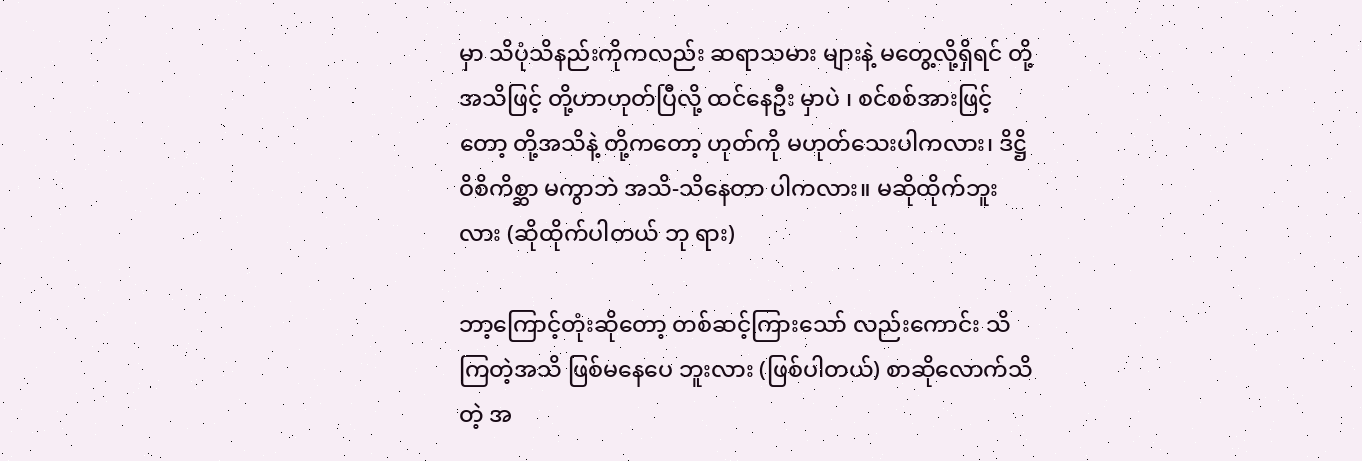မှာ သိပုံသိနည်းကိုကလည်း ဆရာသမား များနဲ့ မတွေ့လို့ရှိရင် တို့အသိဖြင့် တို့ဟာဟုတ်ပြီလို့ ထင်နေဦး မှာပဲ ၊ စင်စစ်အားဖြင့်တော့ တို့အသိနဲ့ တို့ကတော့ ဟုတ်ကို မဟုတ်သေးပါကလား၊ ဒိဋ္ဌိဝိစိကိစ္ဆာ မကွာဘဲ အသိ-သိနေတာ ပါကလား။ မဆိုထိုက်ဘူးလား (ဆိုထိုက်ပါတယ် ဘု ရား)

ဘာ့ကြောင့်တုံးဆိုတော့ တစ်ဆင့်ကြားသော် လည်းကောင်း သိကြတဲ့အသိ ဖြစ်မနေပေ ဘူးလား (ဖြစ်ပါတယ်) စာဆိုလောက်သိတဲ့ အ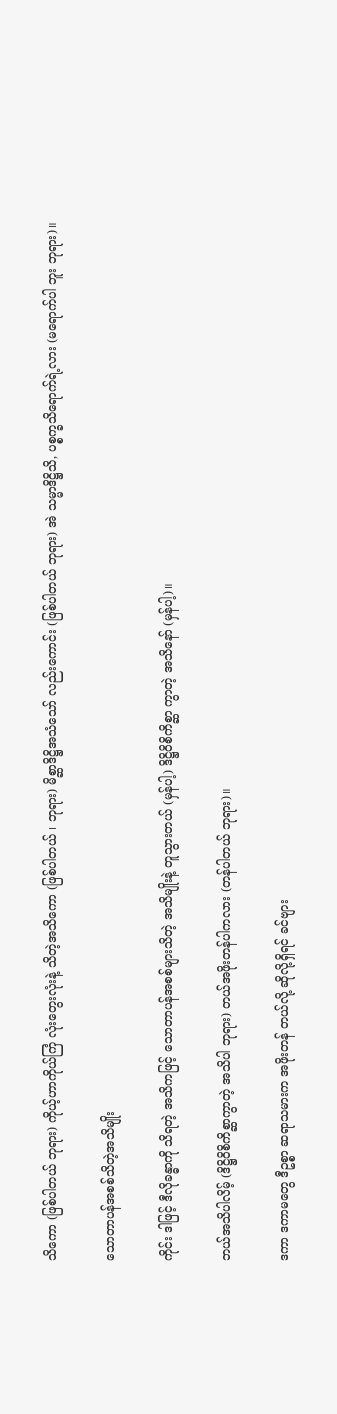သိကော (ဖြစ်ပါတယ် ဘုရား) ကိုယ့်ဟာကိုယ်ကြံ လုံးတွေးလုံးနဲ့ သိတဲ့အသိကော (ဖြစ်ပါတယ် ၊ ဘုရား) မိစ္ဆာဒိဋ္ဌိအသံသော် လည်းကောင်း (ဖြစ်ပါတယ် ဘုရား) အဲ သမ္မာဒိဋ္ဌိသိ, ပစ္စက္ခသိရောက်ရဲ့လား (မရောက်ပါ ဘူး ဘုရား)။

သောတာပန်အစစ်သိတဲ့အသိမျိုး

ကိုင်း ဒါဖြင့် ဒီလိုခန္ဓာကို သိရတဲ့ အသိကဖြင့် သောတာပန်အစစ်များသိတဲ့ အသိမျိုးနဲ့ တူသွားတယ် (မှန်ပါ့) ဒိဋ္ဌိဝိစိကိစ္ဆာ ကွာတဲ့ အသိနော် (မှန်ပါ့)။

ဘယ်အသိပါလိမ့် (ဒိဋ္ဌိဝိစိကိစ္ဆာကွာတဲ့ အသိပါ ဘုရား) တယ်အဖိုးတန်ပါကလား (တန်ပါတယ် ဘုရား)။

ဒကာ ဒကာမတွေ ဒီဥစ္စာ ဆရာသမားက အဖိုးတန် တယ်လို့ ဆိုလို့ရှိရင် ခင်ဗျား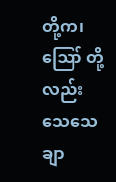တို့က၊ ဪ တို့လည်း သေသေ ချာ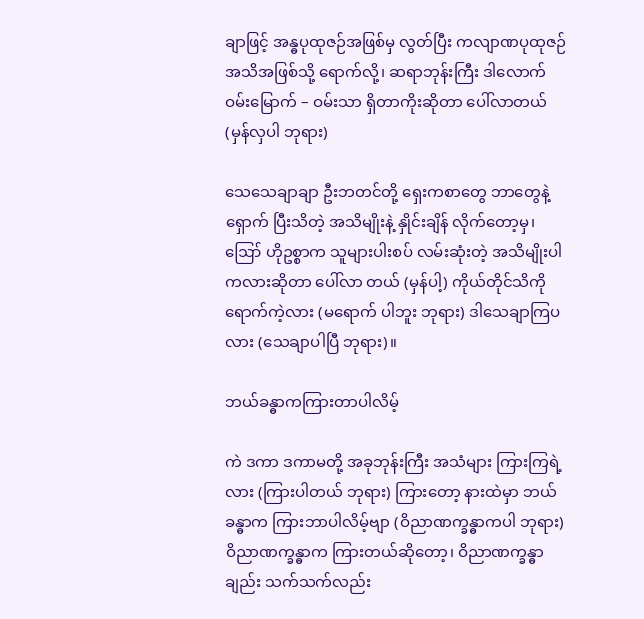ချာဖြင့် အန္ဓပုထုဇဉ်အဖြစ်မှ လွတ်ပြီး ကလျာဏပုထုဇဉ် အသိအဖြစ်သို့ ရောက်လို့၊ ဆရာဘုန်းကြီး ဒါလောက် ဝမ်းမြောက် – ဝမ်းသာ ရှိတာကိုးဆိုတာ ပေါ်လာတယ် (မှန်လှပါ ဘုရား)

သေသေချာချာ ဦးဘတင်တို့ ရှေးကစာတွေ ဘာတွေနဲ့ ရှောက် ပြီးသိတဲ့ အသိမျိုးနဲ့ နှိုင်းချိန် လိုက်တော့မှ၊ ဪ ဟိုဥစ္စာက သူများပါးစပ် လမ်းဆုံးတဲ့ အသိမျိုးပါကလားဆိုတာ ပေါ်လာ တယ် (မှန်ပါ့) ကိုယ်တိုင်သိကို ရောက်ကဲ့လား (မရောက် ပါဘူး ဘုရား) ဒါသေချာကြပလား (သေချာပါပြီ ဘုရား)။

ဘယ်ခန္ဓာကကြားတာပါလိမ့်

ကဲ ဒကာ ဒကာမတို့ အခုဘုန်းကြီး အသံများ ကြားကြရဲ့ လား (ကြားပါတယ် ဘုရား) ကြားတော့ နားထဲမှာ ဘယ်ခန္ဓာက ကြားဘာပါလိမ့်ဗျာ (ဝိညာဏက္ခန္ဓာကပါ ဘုရား) ဝိညာဏက္ခန္ဓာက ကြားတယ်ဆိုတော့၊ ဝိညာဏက္ခန္ဓာချည်း သက်သက်လည်း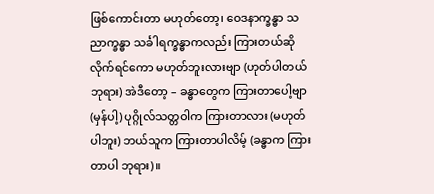ဖြစ်ကောင်းတာ မဟုတ်တော့၊ ဝေဒနာက္ခန္ဓာ သညာက္ခန္ဓာ သင်္ခါရက္ခန္ဓာကလည်း ကြားတယ်ဆိုလိုက်ရင်ကော မဟုတ်ဘူးလားဗျာ (ဟုတ်ပါတယ် ဘုရား) အဲဒီတော့ – ခန္ဓာတွေက ကြားတာပေါ့ဗျာ (မှန်ပါ့) ပုဂ္ဂိုလ်သတ္တဝါက ကြားတာလား (မဟုတ်ပါဘူး) ဘယ်သူက ကြားတာပါလိမ့် (ခန္ဓာက ကြားတာပါ ဘုရား)။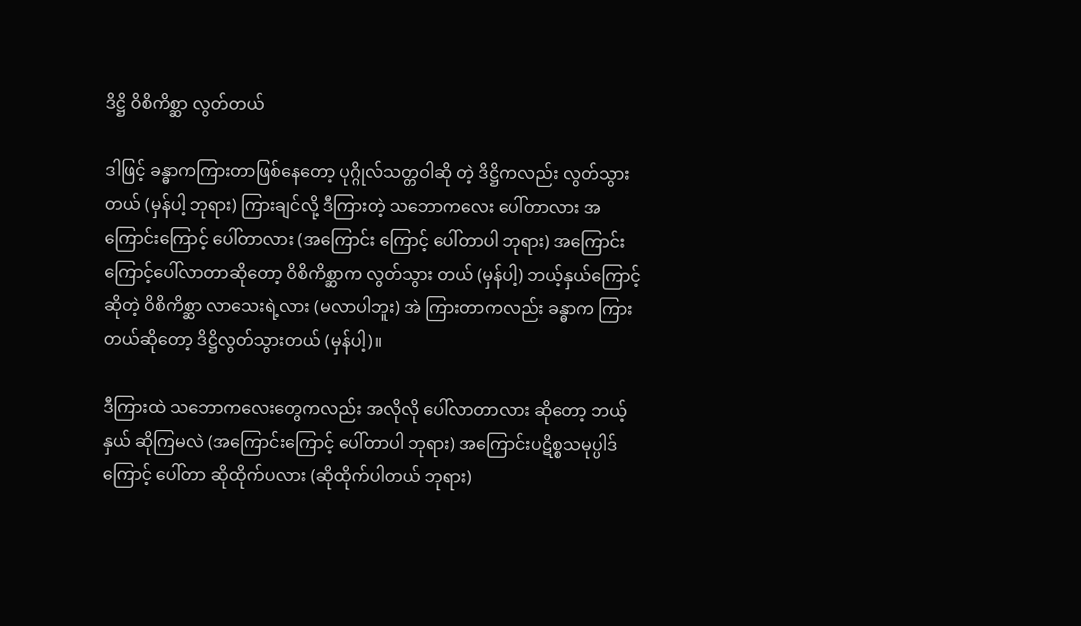ဒိဋ္ဌိ ဝိစိကိစ္ဆာ လွတ်တယ်

ဒါဖြင့် ခန္ဓာကကြားတာဖြစ်နေတော့ ပုဂ္ဂိုလ်သတ္တဝါဆို တဲ့ ဒိဋ္ဌိကလည်း လွတ်သွားတယ် (မှန်ပါ့ ဘုရား) ကြားချင်လို့ ဒီကြားတဲ့ သဘောကလေး ပေါ်တာလား အကြောင်းကြောင့် ပေါ်တာလား (အကြောင်း ကြောင့် ပေါ်တာပါ ဘုရား) အကြောင်းကြောင့်ပေါ်လာတာဆိုတော့ ဝိစိကိစ္ဆာက လွတ်သွား တယ် (မှန်ပါ့) ဘယ့်နှယ်ကြောင့် ဆိုတဲ့ ဝိစိကိစ္ဆာ လာသေးရဲ့လား (မလာပါဘူး) အဲ ကြားတာကလည်း ခန္ဓာက ကြားတယ်ဆိုတော့ ဒိဋ္ဌိလွတ်သွားတယ် (မှန်ပါ့)။

ဒီကြားထဲ သဘောကလေးတွေကလည်း အလိုလို ပေါ်လာတာလား ဆိုတော့ ဘယ့်နှယ် ဆိုကြမလဲ (အကြောင်းကြောင့် ပေါ်တာပါ ဘုရား) အကြောင်းပဋိစ္စသမုပ္ပါဒ်ကြောင့် ပေါ်တာ ဆိုထိုက်ပလား (ဆိုထိုက်ပါတယ် ဘုရား)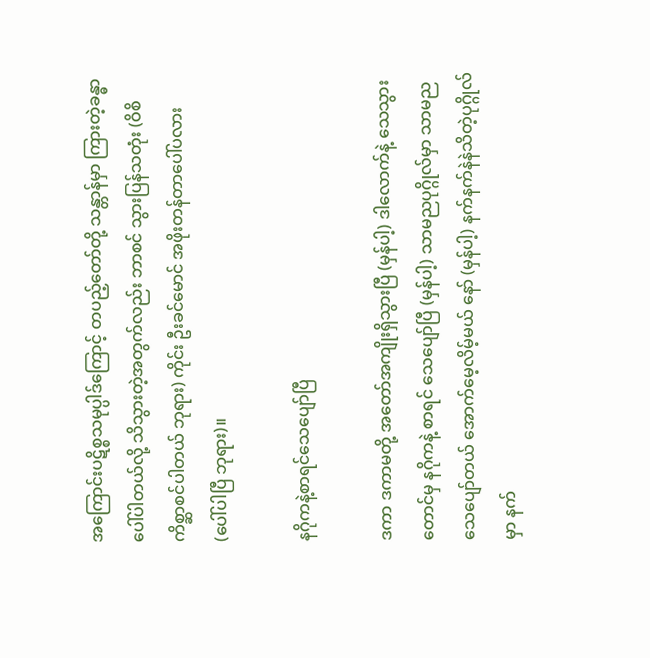အကြောင်းပဋိစ္စသမုပ္ပါဒ်ကြောင့် တပည့်တော်တို့ သန္တာန်မှာ ကြားတဲ့ခန္ဓာပေါ်ပါတယ်လို့ သိသွားတဲ့အတွက်လည်း ဘာစင် သွားပြန်သတုံး (ဝိစိကိစ္ဆာစင်ပါတယ် ဘုရား) ကိုင်း ဦးခင်မောင် အဖိုးတန်တာပေါ်ပလား (ပေါ်ပါပြီ ဘုရား)။

နဂိုကနဲ့စာရင်သေပျော်ပြီ

ဒကာ ဒကာမတို့ အတော်အကျိုးရှိသွားပြီ (မှန်ပါ့) ဒါလောက်နဲ့ သေသွားတောင်မှ နဂိုကနဲ့ စာရင် သေပျော်ပြီ (မှန်ပါ့) သာမညပုဂ္ဂိုလ်မှာ သာမညသေပျော်တယ် အောက်မေ့လိမ့်မယ် နော် (မှန်ပါ့) နက်နက်နဲနဲသိတဲ့ပုဂ္ဂိုလ်မှာ နက်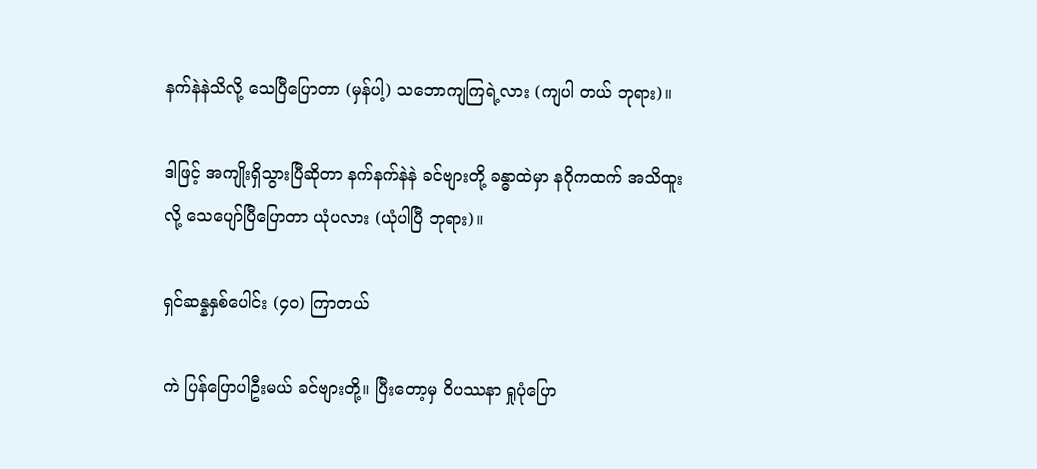နက်နဲနဲသိလို့ သေပြီပြောတာ (မှန်ပါ့) သဘောကျကြရဲ့လား (ကျပါ တယ် ဘုရား)။

ဒါဖြင့် အကျိုးရှိသွားပြီဆိုတာ နက်နက်နဲနဲ ခင်ဗျားတို့ ခန္ဓာထဲမှာ နဂိုကထက် အသိထူးလို့ သေပျော်ပြီပြောတာ ယုံပလား (ယုံပါပြီ ဘုရား)။

ရှင်ဆန္နနှစ်ပေါင်း (၄၀) ကြာတယ်

ကဲ ပြန်ပြောပါဦးမယ် ခင်ဗျားတို့။ ပြီးတော့မှ ဝိပဿနာ ရှုပုံပြော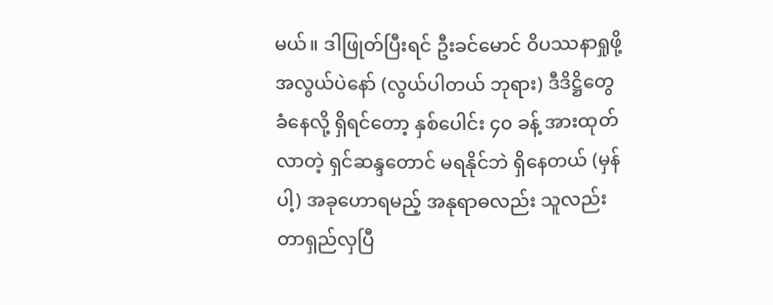မယ်။ ဒါဖြုတ်ပြီးရင် ဦးခင်မောင် ဝိပဿနာရှုဖို့ အလွယ်ပဲနော် (လွယ်ပါတယ် ဘုရား) ဒီဒိဋ္ဌိတွေ ခံနေလို့ ရှိရင်တော့ နှစ်ပေါင်း ၄၀ ခန့် အားထုတ်လာတဲ့ ရှင်ဆန္ဒတောင် မရနိုင်ဘဲ ရှိနေတယ် (မှန်ပါ့) အခုဟောရမည့် အနုရာဓလည်း သူလည်း တာရှည်လှပြီ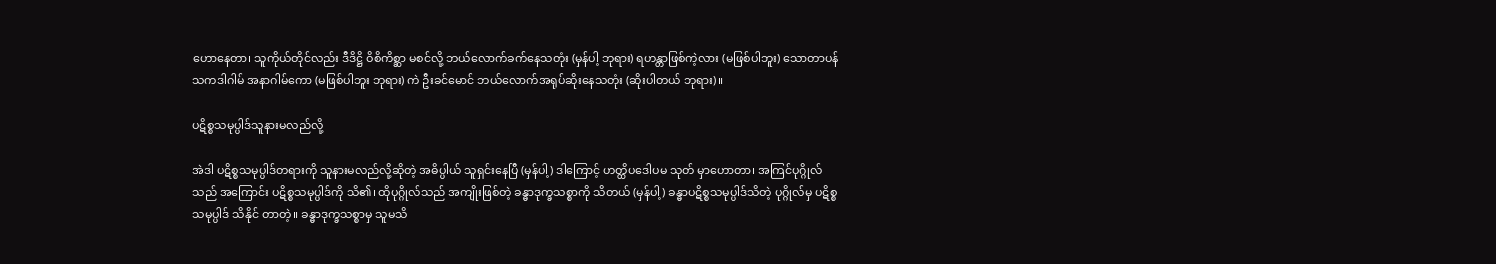ဟောနေတာ၊ သူကိုယ်တိုင်လည်း ဒီဒိဋ္ဌိ ဝိစိကိစ္ဆာ မစင်လို့ ဘယ်လောက်ခက်နေသတုံး (မှန်ပါ့ ဘုရား) ရဟန္တာဖြစ်ကဲ့လား (မဖြစ်ပါဘူး) သောတာပန် သကဒါဂါမ် အနာဂါမ်ကော (မဖြစ်ပါဘူး ဘုရား) ကဲ ဦးခင်မောင် ဘယ်လောက်အရုပ်ဆိုးနေသတုံး (ဆိုးပါတယ် ဘုရား)။

ပဋိစ္စသမုပ္ပါဒ်သူနားမလည်လို့

အဲဒါ ပဋိစ္စသမုပ္ပါဒ်တရားကို သူနားမလည်လို့ဆိုတဲ့ အဓိပ္ပါယ် သူရှင်းနေပြီ (မှန်ပါ့) ဒါကြောင့် ဟတ္ထိပဒေါပမ သုတ် မှာဟောတာ၊ အကြင်ပုဂ္ဂိုလ်သည် အကြောင်း ပဋိစ္စသမုပ္ပါဒ်ကို သိ၏၊ ထိုပုဂ္ဂိုလ်သည် အကျိုးဖြစ်တဲ့ ခန္ဓာဒုက္ခသစ္စာကို သိတယ် (မှန်ပါ့) ခန္ဓာပဋိစ္စသမုပ္ပါဒ်သိတဲ့ ပုဂ္ဂိုလ်မှ ပဋိစ္စသမုပ္ပါဒ် သိနိုင် တာတဲ့။ ခန္ဓာဒုက္ခသစ္စာမှ သူမသိ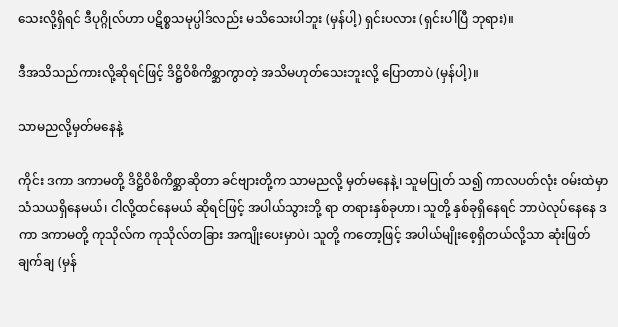သေးလို့ရှိရင် ဒီပုဂ္ဂိုလ်ဟာ ပဋိစ္စသမုပ္ပါဒ်လည်း မသိသေးပါဘူး (မှန်ပါ့) ရှင်းပလား (ရှင်းပါပြီ ဘုရား)။

ဒီအသိသည်ကားလို့ဆိုရင်ဖြင့် ဒိဋ္ဌိဝိစိကိစ္ဆာကွာတဲ့ အသိမဟုတ်သေးဘူးလို့ ပြောတာပဲ (မှန်ပါ့)။

သာမညလို့မှတ်မနေနဲ့

ကိုင်း ဒကာ ဒကာမတို့ ဒိဋ္ဌိဝိစိကိစ္ဆာဆိုတာ ခင်ဗျားတို့က သာမညလို့ မှတ်မနေနဲ့၊ သူမပြုတ် သ၍ ကာလပတ်လုံး ဝမ်းထဲမှာ သံသယရှိနေမယ်၊ ငါလို့ထင်နေမယ် ဆိုရင်ဖြင့် အပါယ်သွားဘို့ ရာ တရားနှစ်ခုဟာ၊ သူတို့ နှစ်ခုရှိနေရင် ဘာပဲလုပ်နေနေ ဒကာ ဒကာမတို့ ကုသိုလ်က ကုသိုလ်တခြား အကျိုးပေးမှာပဲ၊ သူတို့ ကတော့ဖြင့် အပါယ်မျိုးစေ့ရှိတယ်လို့သာ ဆုံးဖြတ်ချက်ချ (မှန်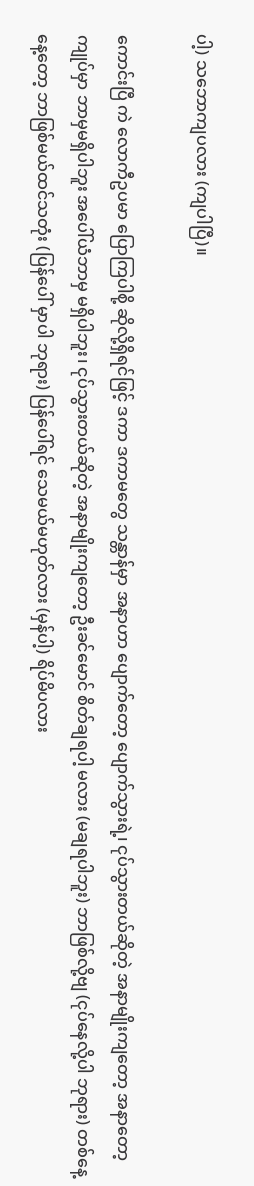ပါ့) သဘောကျပလား (ကျပါပြီ)။

ကောင်းပြီ ကဲ လောကီဥပမာ ပြောကြပါစို့ ဆိုလို့ရှိရင်ဖြင့် ဒကာ ဒကာမတွေ သန္တာန်မှာ အနာဟာ ပျောက်တော့ ပျောက်သွားရဲ့၊ ငုပ်သွားတယ်ဆိုတဲ့ အနာမျိုးကျတော့ အနာတော့ ကျုပ်မှာ ဘာမှမရှိပါဘူး အပေါ်ယံဘာမှ မရှိပါဘူး၊ ငုပ်သွားတယ်ဆိုတဲ့ အနာမျိုးကျတော့ ဦးခင်မောင် စိတ်ချရပါ့ မလား (မချရပါဘူး) ဘာဖြစ်လို့ဗျ (ငုပ်နေလို့ပါ ဘုရား) တစ်နေ့နေ့တော့ ဘာဖြစ်မယ်ထင်သတုံး (ပြန်ပေါ် မှာပါ ဘုရား) ပြန်ပေါ်ရင် သေမယ်မဟုတ်လား (မှန်ပါ့) ရိပ်မိပလား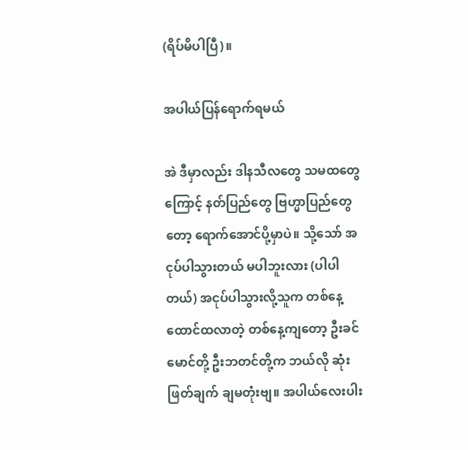(ရိပ်မိပါပြီ)။

အပါယ်ပြန်ရောက်ရမယ်

အဲ ဒီမှာလည်း ဒါနသီလတွေ သမထတွေကြောင့် နတ်ပြည်တွေ ဗြဟ္မာပြည်တွေတော့ ရောက်အောင်ပို့မှာပဲ။ သို့သော် အငုပ်ပါသွားတယ် မပါဘူးလား (ပါပါတယ်) အငုပ်ပါသွားလို့သူက တစ်နေ့ ထောင်ထလာတဲ့ တစ်နေ့ကျတော့ ဦးခင်မောင်တို့ ဦးဘတင်တို့က ဘယ်လို ဆုံးဖြတ်ချက် ချမတုံးဗျ။ အပါယ်လေးပါး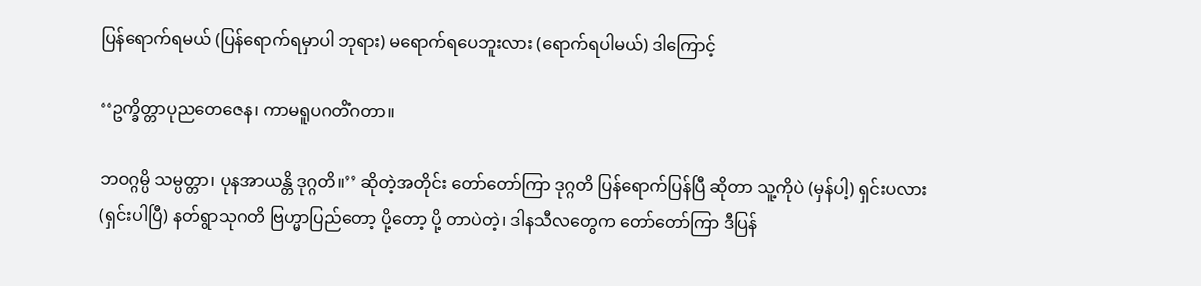ပြန်ရောက်ရမယ် (ပြန်ရောက်ရမှာပါ ဘုရား) မရောက်ရပေဘူးလား (ရောက်ရပါမယ်) ဒါကြောင့်

‘‘ဥက္ခိတ္တာပုညတေဇေန၊ ကာမရူပဂတိံဂတာ။

ဘဝဂ္ဂမ္ပိ သမ္ပတ္တာ၊ ပုနအာယန္တိ ဒုဂ္ဂတိ။’’ ဆိုတဲ့အတိုင်း တော်တော်ကြာ ဒုဂ္ဂတိ ပြန်ရောက်ပြန်ပြီ ဆိုတာ သူ့ကိုပဲ (မှန်ပါ့) ရှင်းပလား (ရှင်းပါပြီ) နတ်ရွာသုဂတိ ဗြဟ္မာပြည်တော့ ပို့တော့ ပို့ တာပဲတဲ့၊ ဒါနသီလတွေက တော်တော်ကြာ ဒီပြန်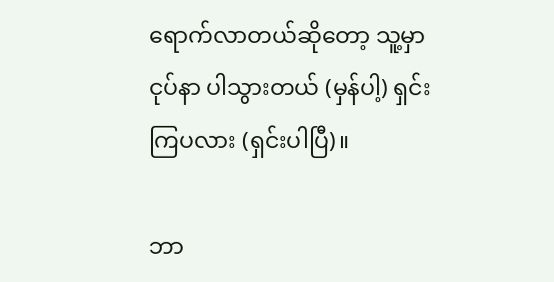ရောက်လာတယ်ဆိုတော့ သူ့မှာ ငုပ်နာ ပါသွားတယ် (မှန်ပါ့) ရှင်းကြပလား (ရှင်းပါပြီ)။

ဘာ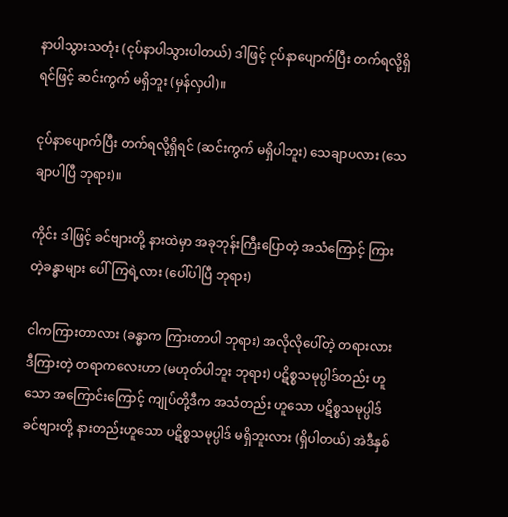နာပါသွားသတုံး (ငုပ်နာပါသွားပါတယ်) ဒါဖြင့် ငုပ်နာပျောက်ပြီး တက်ရလို့ရှိရင်ဖြင့် ဆင်းကွက် မရှိဘူး (မှန်လှပါ)။

ငုပ်နာပျောက်ပြီး တက်ရလို့ရှိရင် (ဆင်းကွက် မရှိပါဘူး) သေချာပလား (သေချာပါပြီ ဘုရား)။

ကိုင်း ဒါဖြင့် ခင်ဗျားတို့ နားထဲမှာ အခုဘုန်းကြီးပြောတဲ့ အသံကြောင့် ကြားတဲ့ခန္ဓာများ ပေါ်ကြရဲ့လား (ပေါ်ပါပြီ ဘုရား)

ငါကကြားတာလား (ခန္ဓာက ကြားတာပါ ဘုရား) အလိုလိုပေါ်တဲ့ တရားလား ဒီကြားတဲ့ တရာကလေးဟာ (မဟုတ်ပါဘူး ဘုရား) ပဋိစ္စသမုပ္ပါဒ်တည်း ဟူသော အကြောင်းကြောင့် ကျုပ်တို့ဒီက အသံတည်း ဟူသော ပဋိစ္စသမုပ္ပါဒ် ခင်ဗျားတို့ နားတည်းဟူသော ပဋိစ္စသမုပ္ပါဒ် မရှိဘူးလား (ရှိပါတယ်) အဲဒီနှစ်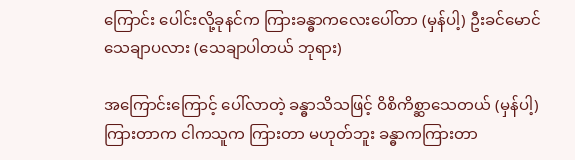ကြောင်း ပေါင်းလို့ခုနင်က ကြားခန္ဓာကလေးပေါ်တာ (မှန်ပါ့) ဦးခင်မောင် သေချာပလား (သေချာပါတယ် ဘုရား)

အကြောင်းကြောင့် ပေါ်လာတဲ့ ခန္ဓာသိသဖြင့် ဝိစိကိစ္ဆာသေတယ် (မှန်ပါ့) ကြားတာက ငါကသူက ကြားတာ မဟုတ်ဘူး ခန္ဓာကကြားတာ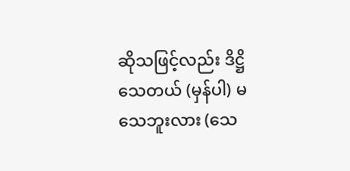ဆိုသဖြင့်လည်း ဒိဋ္ဌိသေတယ် (မှန်ပါ) မသေဘူးလား (သေ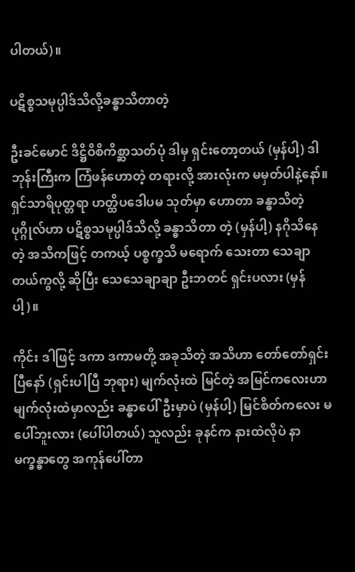ပါတယ်)။

ပဋိစ္စသမုပ္ပါဒ်သိလို့ခန္ဓာသိတာတဲ့

ဦးခင်မောင် ဒိဋ္ဌိဝိစိကိစ္ဆာသတ်ပုံ ဒါမှ ရှင်းတော့တယ် (မှန်ပါ့) ဒါ ဘုန်းကြီးက ကြံဖန်ဟောတဲ့ တရားလို့ အားလုံးက မမှတ်ပါနဲ့နော်။ ရှင်သာရိပုတ္တရာ ဟတ္ထိပဒေါပမ သုတ်မှာ ဟောတာ ခန္ဓာသိတဲ့ ပုဂ္ဂိုလ်ဟာ ပဋိစ္စသမုပ္ပါဒ်သိလို့ ခန္ဓာသိတာ တဲ့ (မှန်ပါ့) နဂိုသိနေတဲ့ အသိကဖြင့် တကယ့် ပစ္စက္ခသိ မရောက် သေးတာ သေချာတယ်ကွလို့ ဆိုပြီး သေသေချာချာ ဦးဘတင် ရှင်းပလား (မှန်ပါ့)။

ကိုင်း ဒါဖြင့် ဒကာ ဒကာမတို့ အခုသိတဲ့ အသိဟာ တော်တော်ရှင်းပြီနော် (ရှင်းပါပြီ ဘုရား) မျက်လုံးထဲ မြင်တဲ့ အမြင်ကလေးဟာ မျက်လုံးထဲမှာလည်း ခန္ဓာပေါ်ဦးမှာပဲ (မှန်ပါ့) မြင်စိတ်ကလေး မပေါ်ဘူးလား (ပေါ်ပါတယ်) သူလည်း ခုနင်က နားထဲလိုပဲ နာမက္ခန္ဓာတွေ အကုန်ပေါ်တာ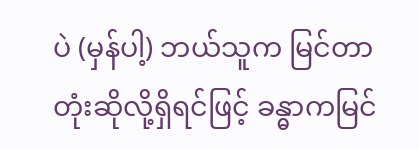ပဲ (မှန်ပါ့) ဘယ်သူက မြင်တာတုံးဆိုလို့ရှိရင်ဖြင့် ခန္ဓာကမြင်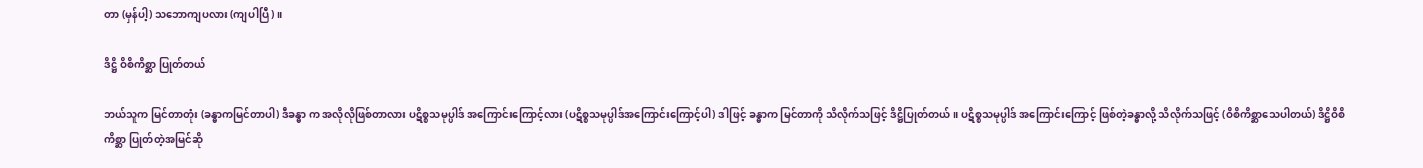တာ (မှန်ပါ့) သဘောကျပလား (ကျပါပြီ)။

ဒိဋ္ဌိ ဝိစိကိစ္ဆာ ပြုတ်တယ်

ဘယ်သူက မြင်တာတုံး (ခန္ဓာကမြင်တာပါ) ဒီခန္ဓာ က အလိုလိုဖြစ်တာလား ပဋိစ္စသမုပ္ပါဒ် အကြောင်းကြောင့်လား (ပဋိစ္စသမုပ္ပါဒ်အကြောင်းကြောင့်ပါ) ဒါဖြင့် ခန္ဓာက မြင်တာကို သိလိုက်သဖြင့် ဒိဋ္ဌိပြုတ်တယ်။ ပဋိစ္စသမုပ္ပါဒ် အကြောင်းကြောင့် ဖြစ်တဲ့ခန္ဓာလို့ သိလိုက်သဖြင့် (ဝိစိကိစ္ဆာသေပါတယ်) ဒိဋ္ဌိဝိစိကိစ္ဆာ ပြုတ်တဲ့အမြင်ဆို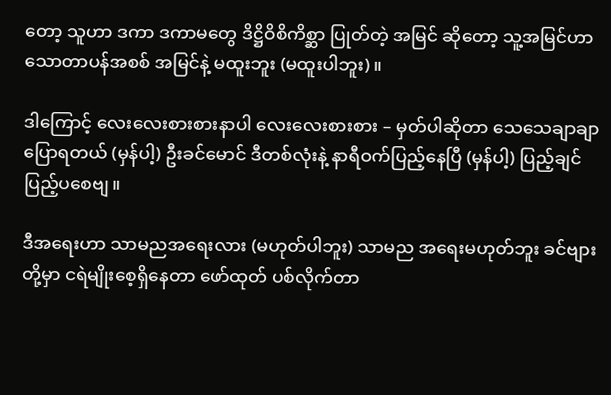တော့ သူဟာ ဒကာ ဒကာမတွေ ဒိဋ္ဌိဝိစိကိစ္ဆာ ပြုတ်တဲ့ အမြင် ဆိုတော့ သူ့အမြင်ဟာ သောတာပန်အစစ် အမြင်နဲ့ မထူးဘူး (မထူးပါဘူး)။

ဒါကြောင့် လေးလေးစားစားနာပါ လေးလေးစားစား – မှတ်ပါဆိုတာ သေသေချာချာ ပြောရတယ် (မှန်ပါ့) ဦးခင်မောင် ဒီတစ်လုံးနဲ့ နာရီဝက်ပြည့်နေပြီ (မှန်ပါ့) ပြည့်ချင်ပြည့်ပစေဗျ။

ဒီအရေးဟာ သာမညအရေးလား (မဟုတ်ပါဘူး) သာမည အရေးမဟုတ်ဘူး ခင်ဗျားတို့မှာ ငရဲမျိုးစေ့ရှိနေတာ ဖော်ထုတ် ပစ်လိုက်တာ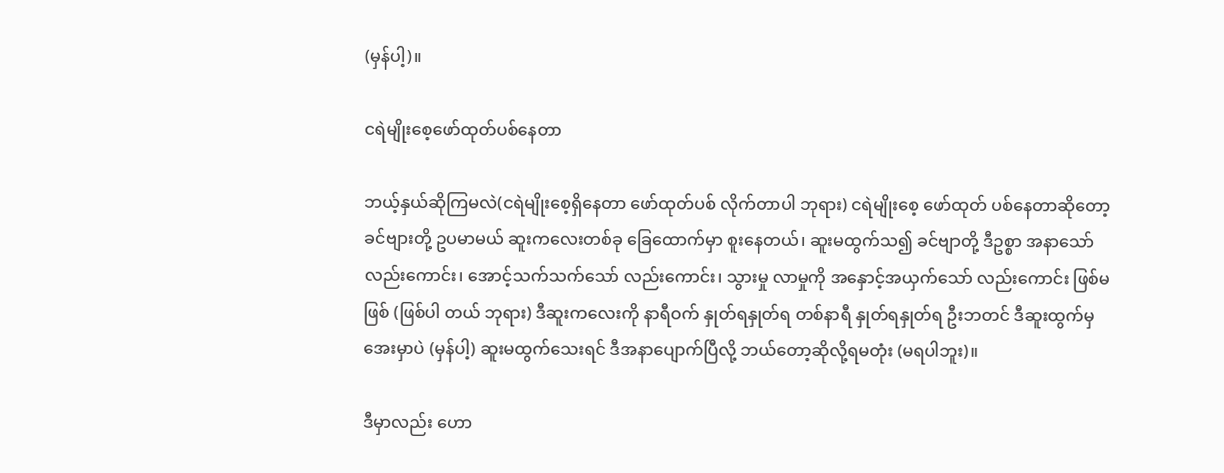(မှန်ပါ့)။

ငရဲမျိုးစေ့ဖော်ထုတ်ပစ်နေတာ

ဘယ့်နှယ်ဆိုကြမလဲ(ငရဲမျိုးစေ့ရှိနေတာ ဖော်ထုတ်ပစ် လိုက်တာပါ ဘုရား) ငရဲမျိုးစေ့ ဖော်ထုတ် ပစ်နေတာဆိုတော့ ခင်ဗျားတို့ ဥပမာမယ် ဆူးကလေးတစ်ခု ခြေထောက်မှာ စူးနေတယ်၊ ဆူးမထွက်သ၍ ခင်ဗျာတို့ ဒီဥစ္စာ အနာသော် လည်းကောင်း၊ အောင့်သက်သက်သော် လည်းကောင်း၊ သွားမှု လာမှုကို အနှောင့်အယှက်သော် လည်းကောင်း ဖြစ်မဖြစ် (ဖြစ်ပါ တယ် ဘုရား) ဒီဆူးကလေးကို နာရီဝက် နှုတ်ရနှုတ်ရ တစ်နာရီ နှုတ်ရနှုတ်ရ ဦးဘတင် ဒီဆူးထွက်မှ အေးမှာပဲ (မှန်ပါ့) ဆူးမထွက်သေးရင် ဒီအနာပျောက်ပြီလို့ ဘယ်တော့ဆိုလို့ရမတုံး (မရပါဘူး)။

ဒီမှာလည်း ဟော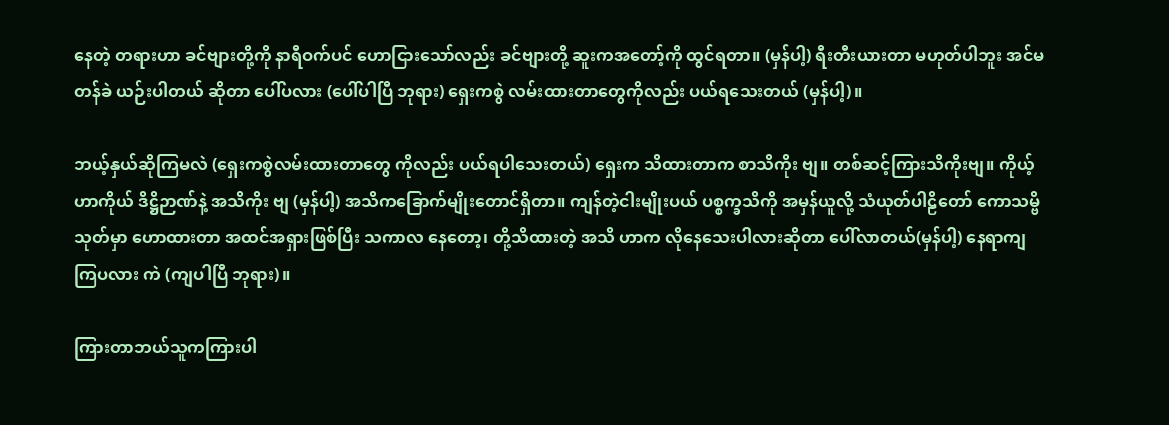နေတဲ့ တရားဟာ ခင်ဗျားတို့ကို နာရီဝက်ပင် ဟောငြားသော်လည်း ခင်ဗျားတို့ ဆူးကအတော့်ကို ထွင်ရတာ။ (မှန်ပါ့) ရီးတီးယားတာ မဟုတ်ပါဘူး အင်မတန်ခဲ ယဉ်းပါတယ် ဆိုတာ ပေါ်ပလား (ပေါ်ပါပြီ ဘုရား) ရှေးကစွဲ လမ်းထားတာတွေကိုလည်း ပယ်ရသေးတယ် (မှန်ပါ့)။

ဘယ့်နှယ်ဆိုကြမလဲ (ရှေးကစွဲလမ်းထားတာတွေ ကိုလည်း ပယ်ရပါသေးတယ်) ရှေးက သိထားတာက စာသိကိုး ဗျ။ တစ်ဆင့်ကြားသိကိုးဗျ။ ကိုယ့်ဟာကိုယ် ဒိဋ္ဌိဉာဏ်နဲ့ အသိကိုး ဗျ (မှန်ပါ့) အသိကခြောက်မျိုးတောင်ရှိတာ။ ကျန်တဲ့ငါးမျိုးပယ် ပစ္စက္ခသိကို အမှန်ယူလို့ သံယုတ်ပါဠိတော် ကောသမ္ဗိသုတ်မှာ ဟောထားတာ အထင်အရှားဖြစ်ပြီး သကာလ နေတော့၊ တို့သိထားတဲ့ အသိ ဟာက လိုနေသေးပါလားဆိုတာ ပေါ်လာတယ်(မှန်ပါ့) နေရာကျကြပလား ကဲ (ကျပါပြီ ဘုရား)။

ကြားတာဘယ်သူကကြားပါ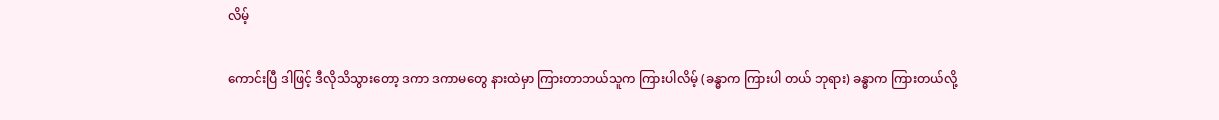လိမ့်

ကောင်းပြီ ဒါဖြင့် ဒီလိုသိသွားတော့ ဒကာ ဒကာမတွေ နားထဲမှာ ကြားတာဘယ်သူက ကြားပါလိမ့် (ခန္ဓာက ကြားပါ တယ် ဘုရား) ခန္ဓာက ကြားတယ်လို့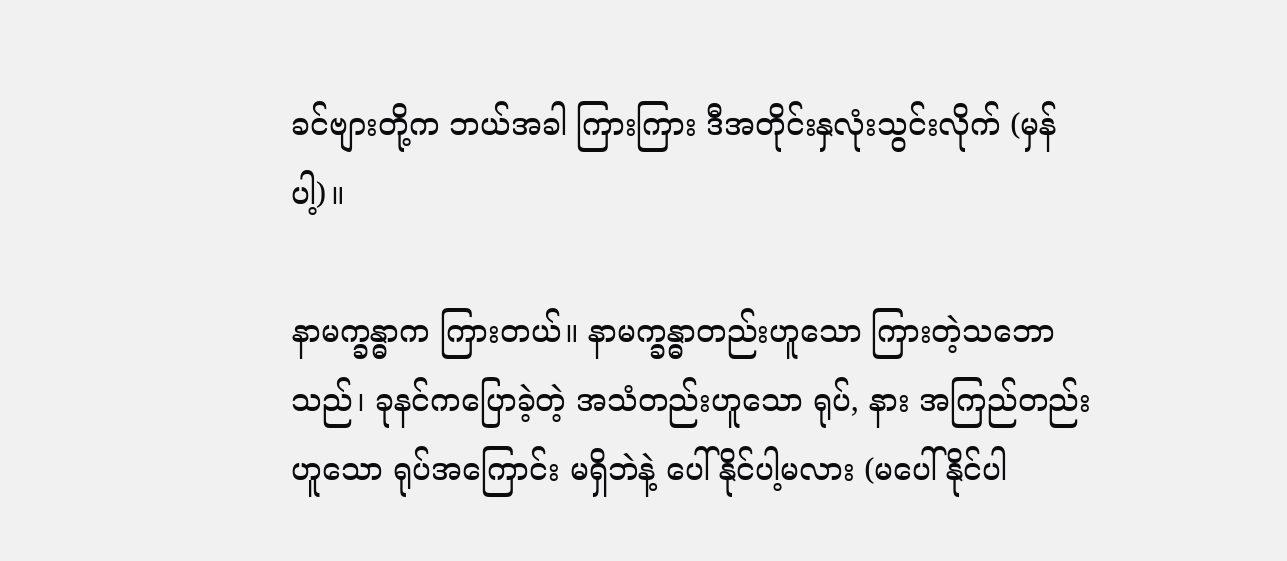ခင်ဗျားတို့က ဘယ်အခါ ကြားကြား ဒီအတိုင်းနှလုံးသွင်းလိုက် (မှန်ပါ့)။

နာမက္ခန္ဓာက ကြားတယ်။ နာမက္ခန္ဓာတည်းဟူသော ကြားတဲ့သဘောသည်၊ ခုနင်ကပြောခဲ့တဲ့ အသံတည်းဟူသော ရုပ်, နား အကြည်တည်းဟူသော ရုပ်အကြောင်း မရှိဘဲနဲ့ ပေါ်နိုင်ပါ့မလား (မပေါ်နိုင်ပါ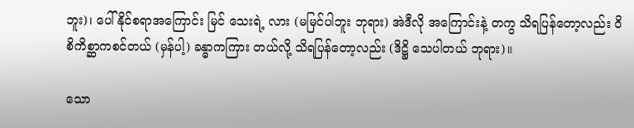ဘူး)၊ ပေါ်နိုင်စရာအကြောင်း မြင် သေးရဲ့ လား (မမြင်ပါဘူး ဘုရား) အဲဒီလို အကြောင်းနဲ့ တကွ သိရပြန်တော့လည်း ဝိစိကိစ္ဆာကစင်တယ် (မှန်ပါ့) ခန္ဓာကကြား တယ်လို့ သိရပြန်တော့လည်း (ဒိဋ္ဌိ သေပါတယ် ဘုရား)။

သော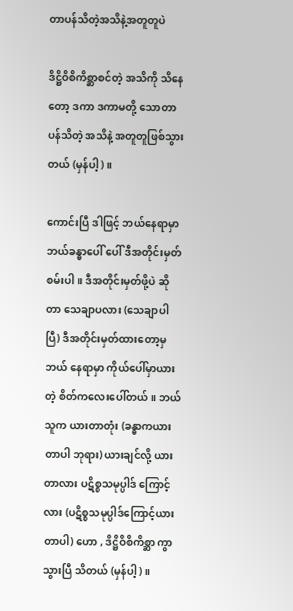တာပန်သိတဲ့အသိနဲ့အတူတူပဲ

ဒိဋ္ဌိဝိစိကိစ္ဆာစင်တဲ့ အသိကို သိနေတော့ ဒကာ ဒကာမတို့ သောတာပန်သိတဲ့ အသိနဲ့ အတူတူဖြစ်သွားတယ် (မှန်ပါ့)။

ကောင်းပြီ ဒါဖြင့် ဘယ်နေရာမှာ ဘယ်ခန္ဓာပေါ် ပေါ် ဒီအတိုင်းမှတ်စမ်းပါ။ ဒီအတိုင်းမှတ်ဖို့ပဲ ဆိုတာ သေချာပလား (သေချာပါပြီ) ဒီအတိုင်းမှတ်ထားတော့မှ ဘယ် နေရာမှာ ကိုယ်ပေါ်မှာယားတဲ့ စိတ်ကလေးပေါ်တယ်။ ဘယ်သူက ယားတာတုံး (ခန္ဓာကယားတာပါ ဘုရား) ယားချင်လို့ ယားတာလား ပဋိစ္စသမုပ္ပါဒ် ကြောင့်လား (ပဋိစ္စသမုပ္ပါဒ်ကြောင့်ယားတာပါ) ဟော , ဒိဋ္ဌိဝိစိကိစ္ဆာ ကွာသွားပြီ သိတယ် (မှန်ပါ့)။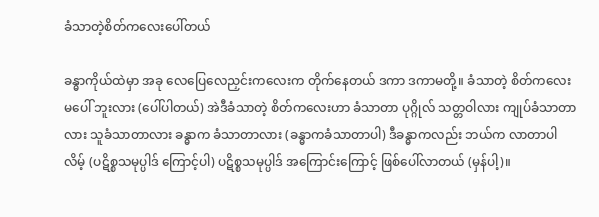ခံသာတဲ့စိတ်ကလေးပေါ်တယ်

ခန္ဓာကိုယ်ထဲမှာ အခု လေပြေလေညှင်းကလေးက တိုက်နေတယ် ဒကာ ဒကာမတို့။ ခံသာတဲ့ စိတ်ကလေး မပေါ် ဘူးလား (ပေါ်ပါတယ်) အဲဒီခံသာတဲ့ စိတ်ကလေးဟာ ခံသာတာ ပုဂ္ဂိုလ် သတ္တဝါလား ကျုပ်ခံသာတာလား သူခံသာတာလား ခန္ဓာက ခံသာတာလား (ခန္ဓာကခံသာတာပါ) ဒီခန္ဓာကလည်း ဘယ်က လာတာပါလိမ့် (ပဋိစ္စသမုပ္ပါဒ် ကြောင့်ပါ) ပဋိစ္စသမုပ္ပါဒ် အကြောင်းကြောင့် ဖြစ်ပေါ်လာတယ် (မှန်ပါ့)။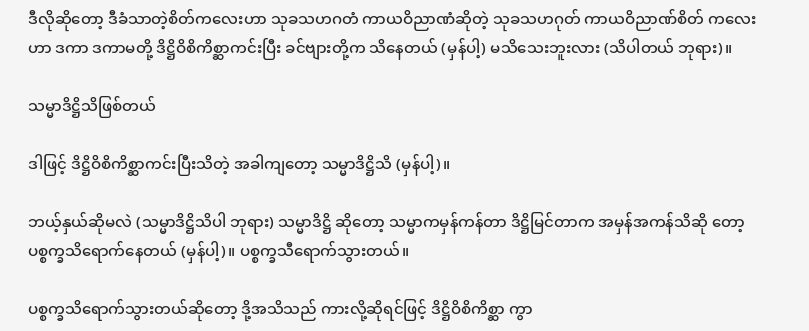ဒီလိုဆိုတော့ ဒီခံသာတဲ့စိတ်ကလေးဟာ သုခသဟဂတံ ကာယဝိညာဏံဆိုတဲ့ သုခသဟဂုတ် ကာယဝိညာဏ်စိတ် ကလေးဟာ ဒကာ ဒကာမတို့ ဒိဋ္ဌိဝိစိကိစ္ဆာကင်းပြီး ခင်ဗျားတို့က သိနေတယ် (မှန်ပါ့) မသိသေးဘူးလား (သိပါတယ် ဘုရား)။

သမ္မာဒိဋ္ဌိသိဖြစ်တယ်

ဒါဖြင့် ဒိဋ္ဌိဝိစိကိစ္ဆာကင်းပြီးသိတဲ့ အခါကျတော့ သမ္မာဒိဋ္ဌိသိ (မှန်ပါ့)။

ဘယ့်နှယ်ဆိုမလဲ (သမ္မာဒိဋ္ဌိသိပါ ဘုရား) သမ္မာဒိဋ္ဌိ ဆိုတော့ သမ္မာကမှန်ကန်တာ ဒိဋ္ဌိမြင်တာက အမှန်အကန်သိဆို တော့ ပစ္စက္ခသိရောက်နေတယ် (မှန်ပါ့)။ ပစ္စက္ခသီရောက်သွားတယ်။

ပစ္စက္ခသိရောက်သွားတယ်ဆိုတော့ ဒို့အသိသည် ကားလို့ဆိုရင်ဖြင့် ဒိဋ္ဌိဝိစိကိစ္ဆာ ကွာ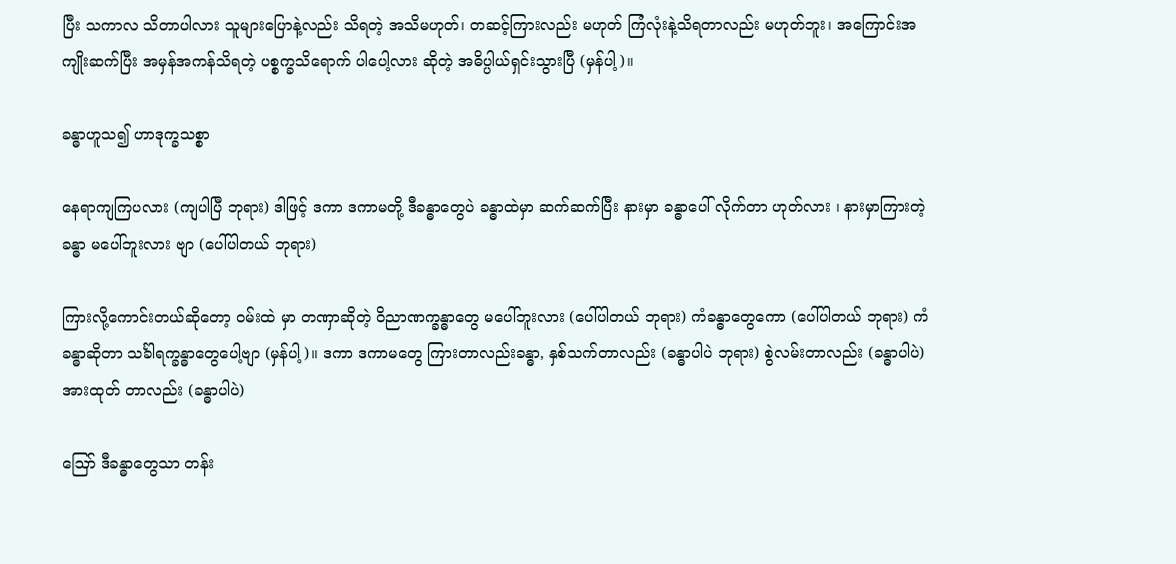ပြီး သကာလ သိတာပါလား သူများပြောနဲ့လည်း သိရတဲ့ အသိမဟုတ်၊ တဆင့်ကြားလည်း မဟုတ် ကြံလုံးနဲ့သိရတာလည်း မဟုတ်ဘူး၊ အကြောင်းအကျိုးဆက်ပြီး အမှန်အကန်သိရတဲ့ ပစ္စက္ခသိရောက် ပါပေါ့လား ဆိုတဲ့ အဓိပ္ပါယ်ရှင်းသွားပြီ (မှန်ပါ့)။

ခန္ဓာဟူသ၍ ဟာဒုက္ခသစ္စာ

နေရာကျကြပလား (ကျပါပြီ ဘုရား) ဒါဖြင့် ဒကာ ဒကာမတို့ ဒီခန္ဓာတွေပဲ ခန္ဓာထဲမှာ ဆက်ဆက်ပြီး နားမှာ ခန္ဓာပေါ် လိုက်တာ ဟုတ်လား ၊ နားမှာကြားတဲ့ခန္ဓာ မပေါ်ဘူးလား ဗျာ (ပေါ်ပါတယ် ဘုရား)

ကြားလို့ကောင်းတယ်ဆိုတော့ ဝမ်းထဲ မှာ တဏှာဆိုတဲ့ ဝိညာဏက္ခန္ဓာတွေ မပေါ်ဘူးလား (ပေါ်ပါတယ် ဘုရား) ကံခန္ဓာတွေကော (ပေါ်ပါတယ် ဘုရား) ကံခန္ဓာဆိုတာ သင်္ခါရက္ခန္ဓာတွေပေါ့ဗျာ (မှန်ပါ့)။ ဒကာ ဒကာမတွေ ကြားတာလည်းခန္ဓာ, နှစ်သက်တာလည်း (ခန္ဓာပါပဲ ဘုရား) စွဲလမ်းတာလည်း (ခန္ဓာပါပဲ) အားထုတ် တာလည်း (ခန္ဓာပါပဲ)

ဪ ဒီခန္ဓာတွေသာ တန်း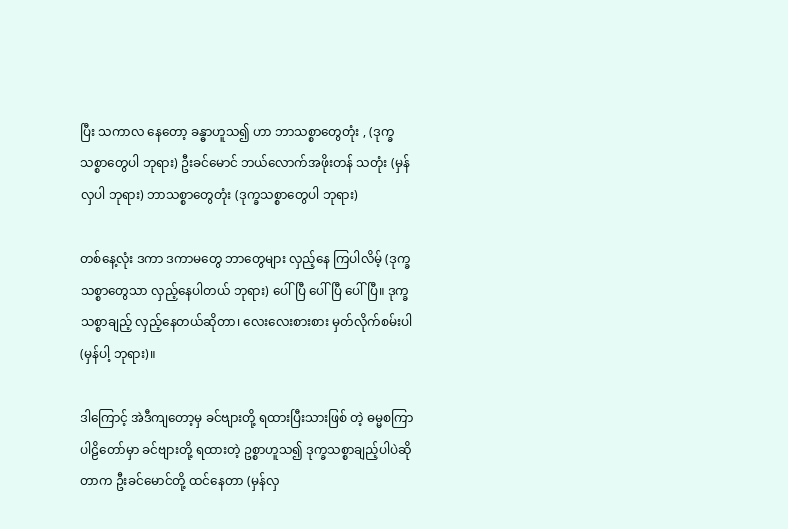ပြီး သကာလ နေတော့ ခန္ဓာဟူသ၍ ဟာ ဘာသစ္စာတွေတုံး , (ဒုက္ခသစ္စာတွေပါ ဘုရား) ဦးခင်မောင် ဘယ်လောက်အဖိုးတန် သတုံး (မှန်လှပါ ဘုရား) ဘာသစ္စာတွေတုံး (ဒုက္ခသစ္စာတွေပါ ဘုရား)

တစ်နေ့လုံး ဒကာ ဒကာမတွေ ဘာတွေများ လှည့်နေ ကြပါလိမ့် (ဒုက္ခသစ္စာတွေသာ လှည့်နေပါတယ် ဘုရား) ပေါ်ပြီ ပေါ်ပြီ ပေါ်ပြီ။ ဒုက္ခသစ္စာချည့် လှည့်နေတယ်ဆိုတာ၊ လေးလေးစားစား မှတ်လိုက်စမ်းပါ (မှန်ပါ့ ဘုရား)။

ဒါကြောင့် အဲဒီကျတော့မှ ခင်ဗျားတို့ ရထားပြီးသားဖြစ် တဲ့ ဓမ္မစကြာပါဠိတော်မှာ ခင်ဗျားတို့ ရထားတဲ့ ဥစ္စာဟူသ၍ ဒုက္ခသစ္စာချည့်ပါပဲဆိုတာက ဦးခင်မောင်တို့ ထင်နေတာ (မှန်လှ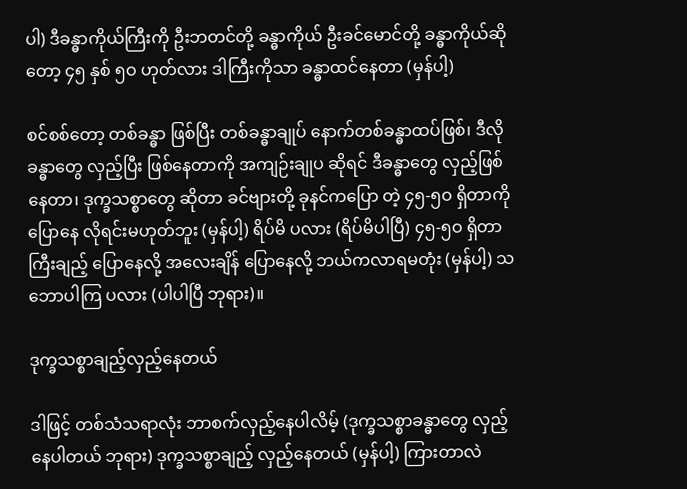ပါ) ဒီခန္ဓာကိုယ်ကြီးကို ဦးဘတင်တို့ ခန္ဓာကိုယ် ဦးခင်မောင်တို့ ခန္ဓာကိုယ်ဆိုတော့ ၄၅ နှစ် ၅ဝ ဟုတ်လား ဒါကြီးကိုသာ ခန္ဓာထင်နေတာ (မှန်ပါ့)

စင်စစ်တော့ တစ်ခန္ဓာ ဖြစ်ပြီး တစ်ခန္ဓာချုပ် နောက်တစ်ခန္ဓာထပ်ဖြစ်၊ ဒီလိုခန္ဓာတွေ လှည့်ပြီး ဖြစ်နေတာကို အကျဉ်းချုပ ဆိုရင် ဒီခန္ဓာတွေ လှည့်ဖြစ်နေတာ၊ ဒုက္ခသစ္စာတွေ ဆိုတာ ခင်ဗျားတို့ ခုနင်ကပြော တဲ့ ၄၅-၅ဝ ရှိတာကိုပြောနေ လိုရင်းမဟုတ်ဘူး (မှန်ပါ့) ရိပ်မိ ပလား (ရိပ်မိပါပြီ) ၄၅-၅ဝ ရှိတာကြီးချည့် ပြောနေလို့ အလေးချိန် ပြောနေလို့ ဘယ်ကလာရမတုံး (မှန်ပါ့) သဘောပါကြ ပလား (ပါပါပြီ ဘုရား)။

ဒုက္ခသစ္စာချည့်လှည့်နေတယ်

ဒါဖြင့် တစ်သံသရာလုံး ဘာစက်လှည့်နေပါလိမ့် (ဒုက္ခသစ္စာခန္ဓာတွေ လှည့်နေပါတယ် ဘုရား) ဒုက္ခသစ္စာချည့် လှည့်နေတယ် (မှန်ပါ့) ကြားတာလဲ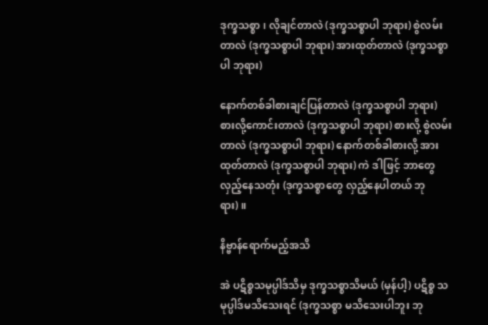ဒုက္ခသစ္စာ၊ လိုချင်တာလဲ (ဒုက္ခသစ္စာပါ ဘုရား) စွဲလမ်းတာလဲ (ဒုက္ခသစ္စာပါ ဘုရား) အားထုတ်တာလဲ (ဒုက္ခသစ္စာပါ ဘုရား)

နောက်တစ်ခါစားချင်ပြန်တာလဲ (ဒုက္ခသစ္စာပါ ဘုရား) စားလို့ကောင်းတာလဲ (ဒုက္ခသစ္စာပါ ဘုရား) စားလို့ စွဲလမ်းတာလဲ (ဒုက္ခသစ္စာပါ ဘုရား) နောက်တစ်ခါစားလို့ အားထုတ်တာလဲ (ဒုက္ခသစ္စာပါ ဘုရား) ကဲ ဒါဖြင့် ဘာတွေလှည့်နေသတုံး (ဒုက္ခသစ္စာတွေ လှည့်နေပါတယ် ဘုရား)။

နိဗ္ဗာန်ရောက်မည့်အသိ

အဲ ပဋိစ္စသမုပ္ပါဒ်သိမှ ဒုက္ခသစ္စာသိမယ် (မှန်ပါ့) ပဋိစ္စ သမုပ္ပါဒ်မသိသေးရင် (ဒုက္ခသစ္စာ မသိသေးပါဘူး ဘု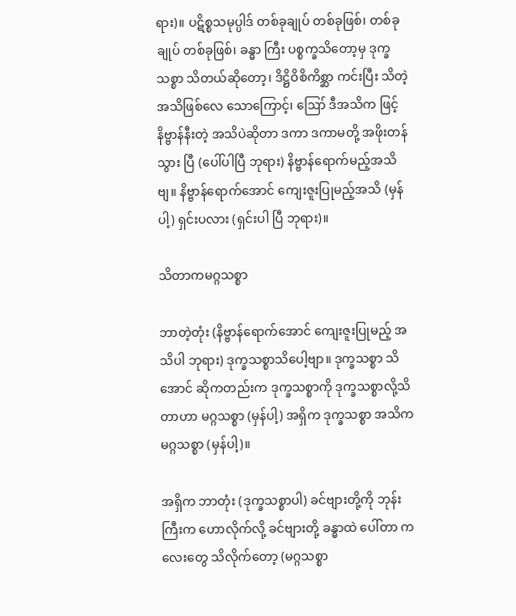ရား)။ ပဋိစ္စသမုပ္ပါဒ် တစ်ခုချုပ် တစ်ခုဖြစ်၊ တစ်ခုချုပ် တစ်ခုဖြစ်၊ ခန္ဓာ ကြီး ပစ္စက္ခသိတော့မှ ဒုက္ခသစ္စာ သိတယ်ဆိုတော့၊ ဒိဋ္ဌိဝိစိကိစ္ဆာ ကင်းပြီး သိတဲ့အသိဖြစ်လေ သောကြောင့်၊ ဪ ဒီအသိက ဖြင့် နိဗ္ဗာန်နီးတဲ့ အသိပဲဆိုတာ ဒကာ ဒကာမတို့ အဖိုးတန်သွား ပြီ (ပေါ်ပါပြီ ဘုရား) နိဗ္ဗာန်ရောက်မည့်အသိဗျ။ နိဗ္ဗာန်ရောက်အောင် ကျေးဇူးပြုမည့်အသိ (မှန်ပါ့) ရှင်းပလား (ရှင်းပါ ပြီ ဘုရား)။

သိတာကမဂ္ဂသစ္စာ

ဘာတဲ့တုံး (နိဗ္ဗာန်ရောက်အောင် ကျေးဇူးပြုမည့် အသိပါ ဘုရား) ဒုက္ခသစ္စာသိပေါ့ဗျာ။ ဒုက္ခသစ္စာ သိအောင် ဆိုကတည်းက ဒုက္ခသစ္စာကို ဒုက္ခသစ္စာလို့သိတာဟာ မဂ္ဂသစ္စာ (မှန်ပါ့) အရှိက ဒုက္ခသစ္စာ အသိကမဂ္ဂသစ္စာ (မှန်ပါ့)။

အရှိက ဘာတုံး (ဒုက္ခသစ္စာပါ) ခင်ဗျားတို့ကို ဘုန်းကြီးက ဟောလိုက်လို့ ခင်ဗျားတို့ ခန္ဓာထဲ ပေါ်တာ ကလေးတွေ သိလိုက်တော့ (မဂ္ဂသစ္စာ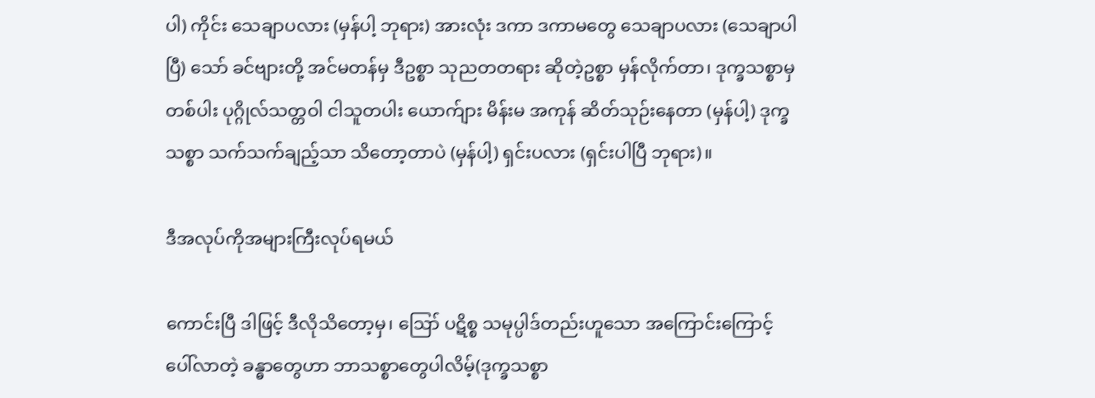ပါ) ကိုင်း သေချာပလား (မှန်ပါ့ ဘုရား) အားလုံး ဒကာ ဒကာမတွေ သေချာပလား (သေချာပါပြီ) သော် ခင်ဗျားတို့ အင်မတန်မှ ဒီဥစ္စာ သုညတတရား ဆိုတဲ့ဥစ္စာ မှန်လိုက်တာ၊ ဒုက္ခသစ္စာမှတစ်ပါး ပုဂ္ဂိုလ်သတ္တဝါ ငါသူတပါး ယောက်ျား မိန်းမ အကုန် ဆိတ်သုဉ်းနေတာ (မှန်ပါ့) ဒုက္ခသစ္စာ သက်သက်ချည့်သာ သိတော့တာပဲ (မှန်ပါ့) ရှင်းပလား (ရှင်းပါပြီ ဘုရား)။

ဒီအလုပ်ကိုအများကြီးလုပ်ရမယ်

ကောင်းပြီ ဒါဖြင့် ဒီလိုသိတော့မှ၊ ဪ ပဋိစ္စ သမုပ္ပါဒ်တည်းဟူသော အကြောင်းကြောင့် ပေါ်လာတဲ့ ခန္ဓာတွေဟာ ဘာသစ္စာတွေပါလိမ့်(ဒုက္ခသစ္စာ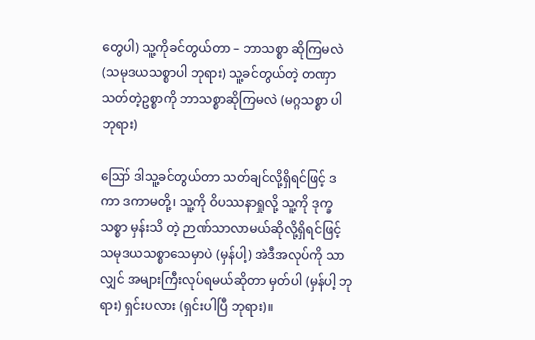တွေပါ) သူ့ကိုခင်တွယ်တာ – ဘာသစ္စာ ဆိုကြမလဲ (သမုဒယသစ္စာပါ ဘုရား) သူ့ခင်တွယ်တဲ့ တဏှာသတ်တဲ့ဥစ္စာကို ဘာသစ္စာဆိုကြမလဲ (မဂ္ဂသစ္စာ ပါ ဘုရား)

ဪ ဒါသူ့ခင်တွယ်တာ သတ်ချင်လို့ရှိရင်ဖြင့် ဒကာ ဒကာမတို့၊ သူ့ကို ဝိပဿနာရှုလို့ သူ့ကို ဒုက္ခသစ္စာ မှန်းသိ တဲ့ ဉာဏ်သာလာမယ်ဆိုလို့ရှိရင်ဖြင့် သမုဒယသစ္စာသေမှာပဲ (မှန်ပါ့) အဲဒီအလုပ်ကို သာလျှင် အများကြီးလုပ်ရမယ်ဆိုတာ မှတ်ပါ (မှန်ပါ့ ဘုရား) ရှင်းပလား (ရှင်းပါပြီ ဘုရား)။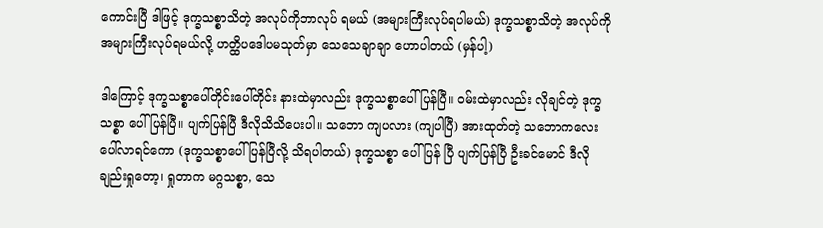ကောင်းပြီ ဒါဖြင့် ဒုက္ခသစ္စာသိတဲ့ အလုပ်ကိုဘာလုပ် ရမယ် (အများကြီးလုပ်ရပါမယ်) ဒုက္ခသစ္စာသိတဲ့ အလုပ်ကို အများကြီးလုပ်ရမယ်လို့ ဟတ္ထိပဒေါပမသုတ်မှာ သေသေချာချာ ဟောပါတယ် (မှန်ပါ့)

ဒါကြောင့် ဒုက္ခသစ္စာပေါ်တိုင်းပေါ်တိုင်း နားထဲမှာလည်း ဒုက္ခသစ္စာပေါ်ပြန်ပြီ။ ဝမ်းထဲမှာလည်း လိုချင်တဲ့ ဒုက္ခသစ္စာ ပေါ်ပြန်ပြီ။ ပျက်ပြန်ပြီ ဒီလိုသိသိပေးပါ။ သဘော ကျပလား (ကျပါပြီ) အားထုတ်တဲ့ သဘောကလေး ပေါ်လာရင်ကော (ဒုက္ခသစ္စာပေါ်ပြန်ပြီလို့ သိရပါတယ်) ဒုက္ခသစ္စာ ပေါ်ပြန် ပြီ ပျက်ပြန်ပြီ ဦးခင်မောင် ဒီလိုချည်းရှုတော့၊ ရှုတာက မဂ္ဂသစ္စာ, သေ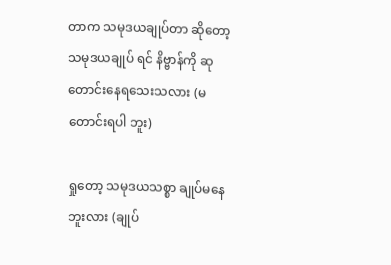တာက သမုဒယချုပ်တာ ဆိုတော့ သမုဒယချုပ် ရင် နိဗ္ဗာန်ကို ဆုတောင်းနေရသေးသလား (မတောင်းရပါ ဘူး)

ရှုတော့ သမုဒယသစ္စာ ချုပ်မနေဘူးလား (ချုပ်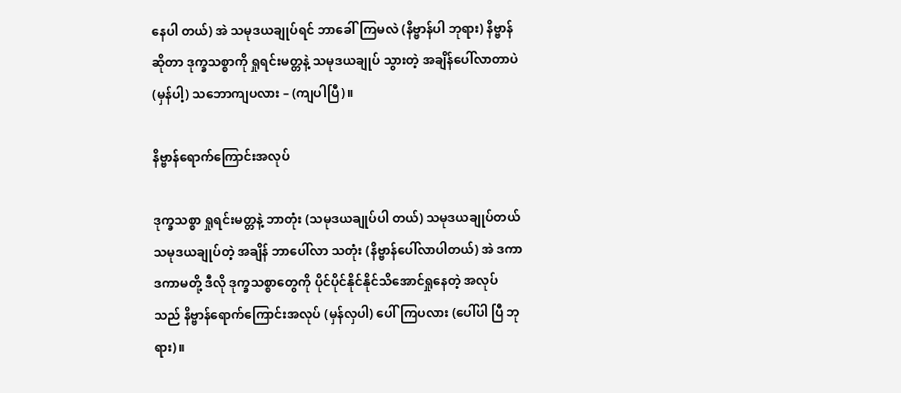နေပါ တယ်) အဲ သမုဒယချုပ်ရင် ဘာခေါ်ကြမလဲ (နိဗ္ဗာန်ပါ ဘုရား) နိဗ္ဗာန်ဆိုတာ ဒုက္ခသစ္စာကို ရှုရင်းမတ္တနဲ့ သမုဒယချုပ် သွားတဲ့ အချိန်ပေါ်လာတာပဲ (မှန်ပါ့) သဘောကျပလား – (ကျပါပြီ)။

နိဗ္ဗာန်ရောက်ကြောင်းအလုပ်

ဒုက္ခသစ္စာ ရှုရင်းမတ္တနဲ့ ဘာတုံး (သမုဒယချုပ်ပါ တယ်) သမုဒယချုပ်တယ် သမုဒယချုပ်တဲ့ အချိန် ဘာပေါ်လာ သတုံး (နိဗ္ဗာန်ပေါ်လာပါတယ်) အဲ ဒကာ ဒကာမတို့ ဒီလို ဒုက္ခသစ္စာတွေကို ပိုင်ပိုင်နိုင်နိုင်သိအောင်ရှုနေတဲ့ အလုပ်သည် နိဗ္ဗာန်ရောက်ကြောင်းအလုပ် (မှန်လှပါ) ပေါ်ကြပလား (ပေါ်ပါ ပြီ ဘုရား)။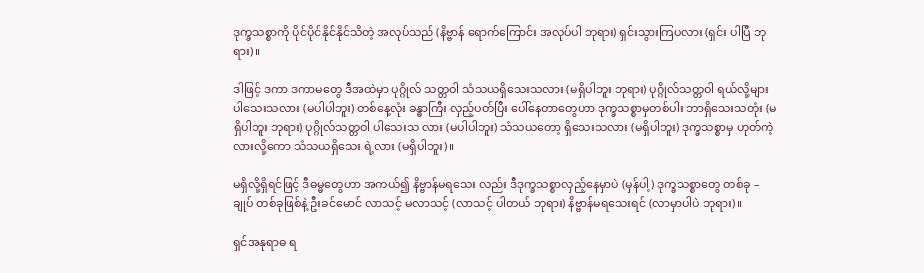ဒုက္ခသစ္စာကို ပိုင်ပိုင်နိုင်နိုင်သိတဲ့ အလုပ်သည် (နိဗ္ဗာန် ရောက်ကြောင်း အလုပ်ပါ ဘုရား) ရှင်းသွားကြပလား (ရှင်း ပါပြီ ဘုရား)။

ဒါဖြင့် ဒကာ ဒကာမတွေ ဒီအထဲမှာ ပုဂ္ဂိုလ် သတ္တဝါ သံသယရှိသေးသလား (မရှိပါဘူး ဘုရား) ပုဂ္ဂိုလ်သတ္တဝါ ရယ်လို့များ ပါသေးသလား (မပါပါဘူး) တစ်နေ့လုံး ခန္ဓာကြီး လှည့်ပတ်ပြီး ပေါ်နေတာတွေဟာ ဒုက္ခသစ္စာမှတစ်ပါး ဘာရှိသေးသတုံး (မရှိပါဘူး ဘုရား) ပုဂ္ဂိုလ်သတ္တဝါ ပါသေးသ လား (မပါပါဘူး) သံသယတော့ ရှိသေးသလား (မရှိပါဘူး) ဒုက္ခသစ္စာမှ ဟုတ်ကဲ့လားလို့ကော သံသယရှိသေး ရဲ့လား (မရှိပါဘူး)။

မရှိလို့ရှိရင်ဖြင့် ဒီဓမ္မတွေဟာ အကယ်၍ နိဗ္ဗာန်မရသေး လည်း ဒီဒုက္ခသစ္စာလှည့်နေမှာပဲ (မှန်ပါ့) ဒုက္ခသစ္စာတွေ တစ်ခု – ချုပ် တစ်ခုဖြစ်နဲ့ ဦးခင်မောင် လာသင့် မလာသင့် (လာသင့် ပါတယ် ဘုရား) နိဗ္ဗာန်မရသေးရင် (လာမှာပါပဲ ဘုရား)။

ရှင်အနုရာဓ ရ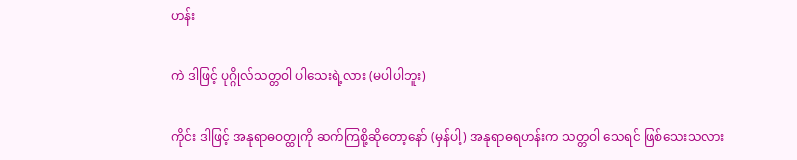ဟန်း

ကဲ ဒါဖြင့် ပုဂ္ဂိုလ်သတ္တဝါ ပါသေးရဲ့လား (မပါပါဘူး)

ကိုင်း ဒါဖြင့် အနုရာဓဝတ္ထုကို ဆက်ကြစို့ဆိုတော့နော် (မှန်ပါ့) အနုရာဓရဟန်းက သတ္တဝါ သေရင် ဖြစ်သေးသလား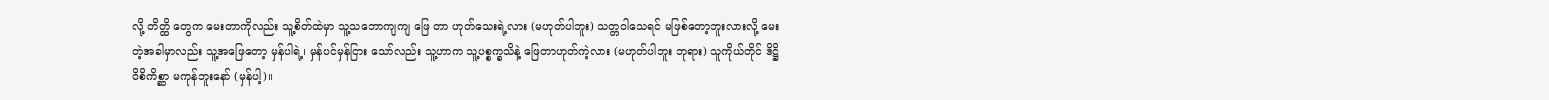လို့ တိတ္ထိ တွေက မေးတာကိုလည်း သူ့စိတ်ထဲမှာ သူ့သဘောကျကျ ဖြေ တာ ဟုတ်သေးရဲ့လား (မဟုတ်ပါဘူး) သတ္တဝါသေရင် မဖြစ်တော့ဘူးလားလို့ မေးတဲ့အခါမှာလည်း သူ့အဖြေတော့ မှန်ပါရဲ့၊ မှန်ပင်မှန်ငြား သော်လည်း သူ့ဟာက သူ့ပစ္စက္ခသိနဲ့ ဖြေတာဟုတ်ကဲ့လား (မဟုတ်ပါဘူး ဘုရား) သူကိုယ်တိုင် ဒိဋ္ဌိဝိစိကိစ္ဆာ မကုန်ဘူးနော် (မှန်ပါ့)။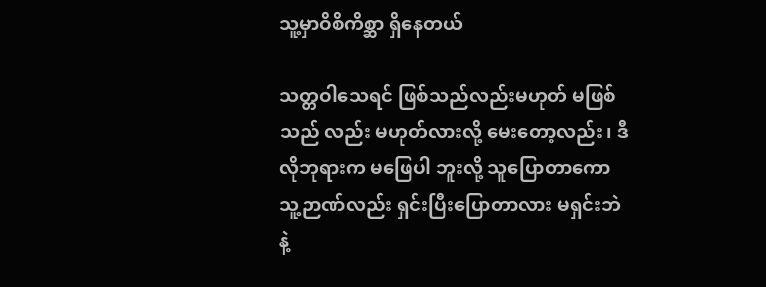သူ့မှာဝိစိကိစ္ဆာ ရှိနေတယ်

သတ္တဝါသေရင် ဖြစ်သည်လည်းမဟုတ် မဖြစ်သည် လည်း မဟုတ်လားလို့ မေးတော့လည်း၊ ဒီလိုဘုရားက မဖြေပါ ဘူးလို့ သူပြောတာကော သူ့ဉာဏ်လည်း ရှင်းပြီးပြောတာလား မရှင်းဘဲနဲ့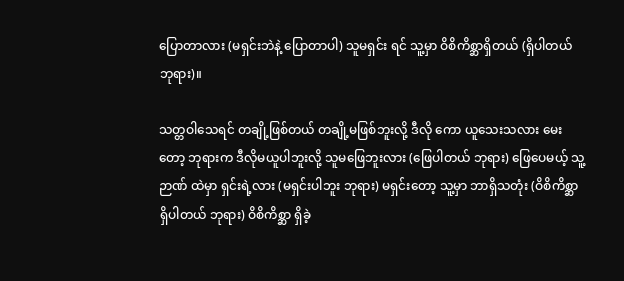ပြောတာလား (မရှင်းဘဲနဲ့ ပြောတာပါ) သူမရှင်း ရင် သူ့မှာ ဝိစိကိစ္ဆာရှိတယ် (ရှိပါတယ် ဘုရား)။

သတ္တဝါသေရင် တချို့ဖြစ်တယ် တချို့မဖြစ်ဘူးလို့ ဒီလို ကော ယူသေးသလား မေးတော့ ဘုရားက ဒီလိုမယူပါဘူးလို့ သူမဖြေဘူးလား (ဖြေပါတယ် ဘုရား) ဖြေပေမယ့် သူ့ဉာဏ် ထဲမှာ ရှင်းရဲ့လား (မရှင်းပါဘူး ဘုရား) မရှင်းတော့ သူ့မှာ ဘာရှိသတုံး (ဝိစိကိစ္ဆာရှိပါတယ် ဘုရား) ဝိစိကိစ္ဆာ ရှိခဲ့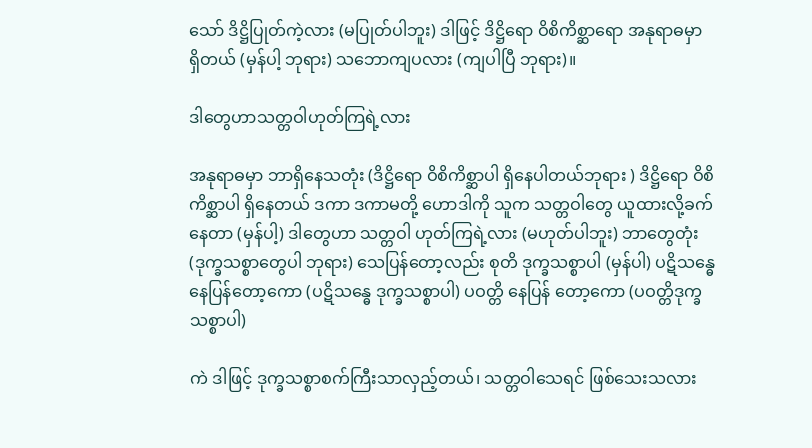သော် ဒိဋ္ဌိပြုတ်ကဲ့လား (မပြုတ်ပါဘူး) ဒါဖြင့် ဒိဋ္ဌိရော ဝိစိကိစ္ဆာရော အနုရာဓမှာ ရှိတယ် (မှန်ပါ့ ဘုရား) သဘောကျပလား (ကျပါပြီ ဘုရား)။

ဒါတွေဟာသတ္တဝါဟုတ်ကြရဲ့လား

အနုရာဓမှာ ဘာရှိနေသတုံး (ဒိဋ္ဌိရော ဝိစိကိစ္ဆာပါ ရှိနေပါတယ်ဘုရား ) ဒိဋ္ဌိရော ဝိစိကိစ္ဆာပါ ရှိနေတယ် ဒကာ ဒကာမတို့ ဟောဒါကို သူက သတ္တဝါတွေ ယူထားလို့ခက်နေတာ (မှန်ပါ့) ဒါတွေဟာ သတ္တဝါ ဟုတ်ကြရဲ့လား (မဟုတ်ပါဘူး) ဘာတွေတုံး (ဒုက္ခသစ္စာတွေပါ ဘုရား) သေပြန်တော့လည်း စုတိ ဒုက္ခသစ္စာပါ (မှန်ပါ) ပဋိသန္ဓေနေပြန်တော့ကော (ပဋိသန္ဓေ ဒုက္ခသစ္စာပါ) ပဝတ္တိ နေပြန် တော့ကော (ပဝတ္တိဒုက္ခသစ္စာပါ)

ကဲ ဒါဖြင့် ဒုက္ခသစ္စာစက်ကြီးသာလှည့်တယ်၊ သတ္တဝါသေရင် ဖြစ်သေးသလား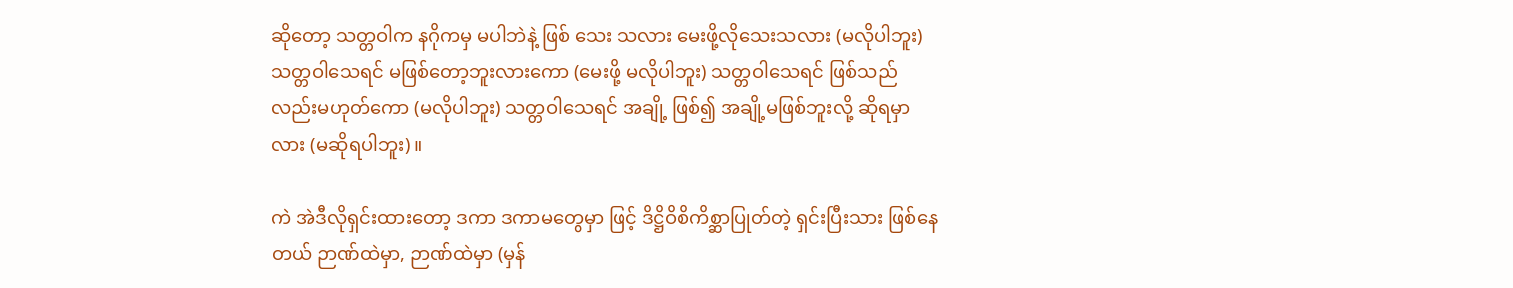ဆိုတော့ သတ္တဝါက နဂိုကမှ မပါဘဲနဲ့ ဖြစ် သေး သလား မေးဖို့လိုသေးသလား (မလိုပါဘူး) သတ္တဝါသေရင် မဖြစ်တော့ဘူးလားကော (မေးဖို့ မလိုပါဘူး) သတ္တဝါသေရင် ဖြစ်သည်လည်းမဟုတ်ကော (မလိုပါဘူး) သတ္တဝါသေရင် အချို့ ဖြစ်၍ အချို့မဖြစ်ဘူးလို့ ဆိုရမှာလား (မဆိုရပါဘူး)။

ကဲ အဲဒီလိုရှင်းထားတော့ ဒကာ ဒကာမတွေမှာ ဖြင့် ဒိဋ္ဌိဝိစိကိစ္ဆာပြုတ်တဲ့ ရှင်းပြီးသား ဖြစ်နေတယ် ဉာဏ်ထဲမှာ, ဉာဏ်ထဲမှာ (မှန်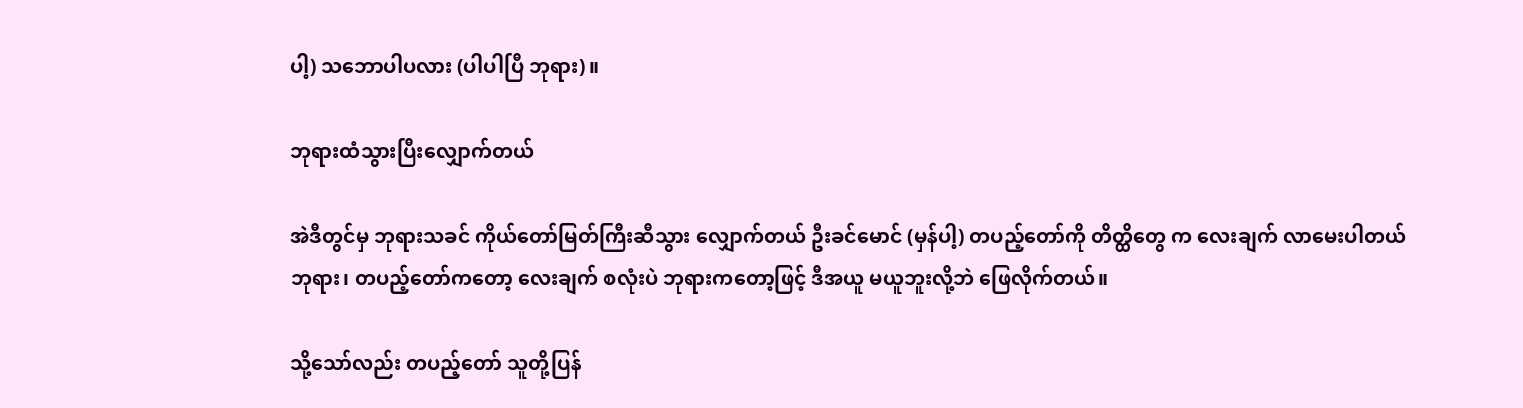ပါ့) သဘောပါပလား (ပါပါပြီ ဘုရား)။

ဘုရားထံသွားပြီးလျှောက်တယ်

အဲဒီတွင်မှ ဘုရားသခင် ကိုယ်တော်မြတ်ကြီးဆီသွား လျှောက်တယ် ဦးခင်မောင် (မှန်ပါ့) တပည့်တော်ကို တိတ္ထိတွေ က လေးချက် လာမေးပါတယ်ဘုရား၊ တပည့်တော်ကတော့ လေးချက် စလုံးပဲ ဘုရားကတော့ဖြင့် ဒီအယူ မယူဘူးလို့ဘဲ ဖြေလိုက်တယ်။

သို့သော်လည်း တပည့်တော် သူတို့ပြန်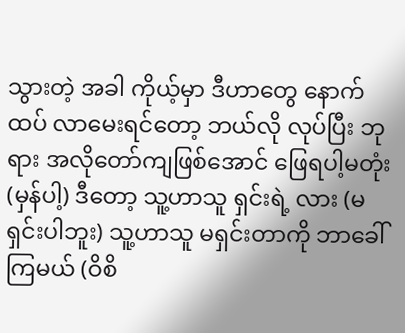သွားတဲ့ အခါ ကိုယ့်မှာ ဒီဟာတွေ နောက်ထပ် လာမေးရင်တော့ ဘယ်လို လုပ်ပြီး ဘုရား အလိုတော်ကျဖြစ်အောင် ဖြေရပါ့မတုံး (မှန်ပါ့) ဒီတော့ သူ့ဟာသူ ရှင်းရဲ့ လား (မရှင်းပါဘူး) သူ့ဟာသူ မရှင်းတာကို ဘာခေါ်ကြမယ် (ဝိစိ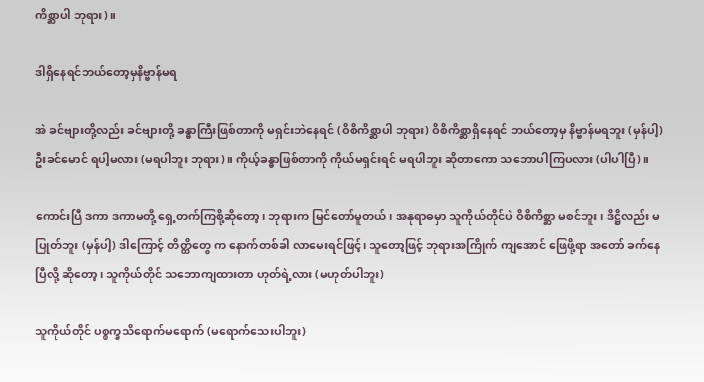ကိစ္ဆာပါ ဘုရား)။

ဒါရှိနေရင်ဘယ်တော့မှနိဗ္ဗာန်မရ

အဲ ခင်ဗျားတို့လည်း ခင်ဗျားတို့ ခန္ဓာကြီးဖြစ်တာကို မရှင်းဘဲနေရင် (ဝိစိကိစ္ဆာပါ ဘုရား) ဝိစိကိစ္ဆာရှိနေရင် ဘယ်တော့မှ နိဗ္ဗာန်မရဘူး (မှန်ပါ့) ဦးခင်မောင် ရပါ့မလား (မရပါဘူး ဘုရား)။ ကိုယ့်ခန္ဓာဖြစ်တာကို ကိုယ်မရှင်းရင် မရပါဘူး ဆိုတာကော သဘောပါကြပလား (ပါပါပြီ)။

ကောင်းပြီ ဒကာ ဒကာမတို့ ရှေ့တက်ကြစို့ဆိုတော့၊ ဘုရားက မြင်တော်မူတယ်၊ အနုရာဓမှာ သူကိုယ်တိုင်ပဲ ဝိစိကိစ္ဆာ မစင်ဘူး၊ ဒိဋ္ဌိလည်း မပြုတ်ဘူး (မှန်ပါ့) ဒါကြောင့် တိတ္ထိတွေ က နောက်တစ်ခါ လာမေးရင်ဖြင့်၊ သူတော့ဖြင့် ဘုရားအကြိုက် ကျအောင် ဖြေဖို့ရာ အတော် ခက်နေပြီလို့ ဆိုတော့၊ သူကိုယ်တိုင် သဘောကျထားတာ ဟုတ်ရဲ့လား (မဟုတ်ပါဘူး)

သူကိုယ်တိုင် ပစ္စက္ခသိရောက်မရောက် (မရောက်သေးပါဘူး)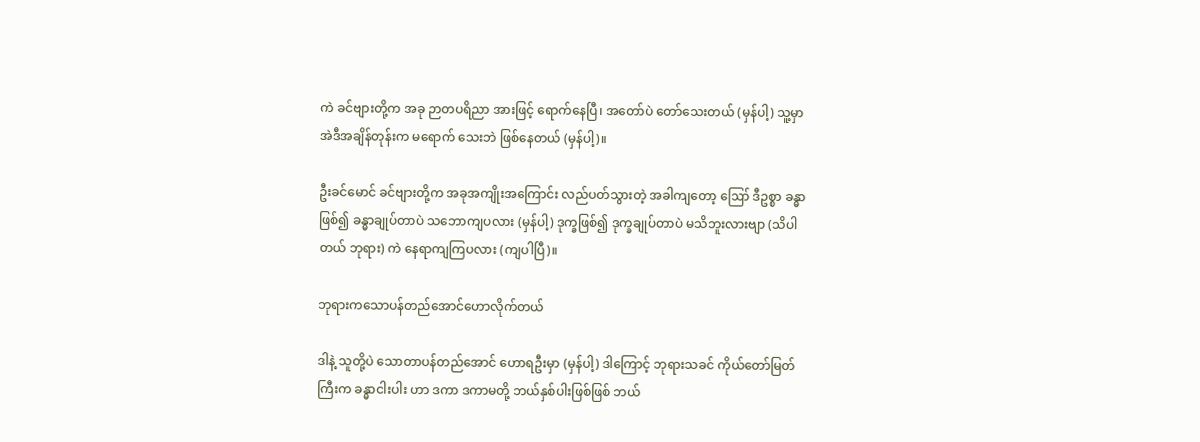ကဲ ခင်ဗျားတို့က အခု ဉာတပရိညာ အားဖြင့် ရောက်နေပြီ၊ အတော်ပဲ တော်သေးတယ် (မှန်ပါ့) သူ့မှာ အဲဒီအချိန်တုန်းက မရောက် သေးဘဲ ဖြစ်နေတယ် (မှန်ပါ့)။

ဦးခင်မောင် ခင်ဗျားတို့က အခုအကျိုးအကြောင်း လည်ပတ်သွားတဲ့ အခါကျတော့ ဪ ဒီဥစ္စာ ခန္ဓာဖြစ်၍ ခန္ဓာချုပ်တာပဲ သဘောကျပလား (မှန်ပါ့) ဒုက္ခဖြစ်၍ ဒုက္ခချုပ်တာပဲ မသိဘူးလားဗျာ (သိပါတယ် ဘုရား) ကဲ နေရာကျကြပလား (ကျပါပြီ)။

ဘုရားကသောပန်တည်အောင်ဟောလိုက်တယ်

ဒါနဲ့ သူတို့ပဲ သောတာပန်တည်အောင် ဟောရဦးမှာ (မှန်ပါ့) ဒါကြောင့် ဘုရားသခင် ကိုယ်တော်မြတ်ကြီးက ခန္ဓာငါးပါး ဟာ ဒကာ ဒကာမတို့ ဘယ်နှစ်ပါးဖြစ်ဖြစ် ဘယ်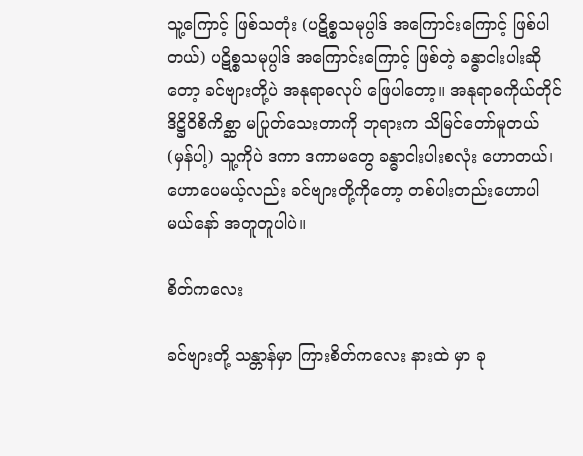သူ့ကြောင့် ဖြစ်သတုံး (ပဋိစ္စသမုပ္ပါဒ် အကြောင်းကြောင့် ဖြစ်ပါတယ်) ပဋိစ္စသမုပ္ပါဒ် အကြောင်းကြောင့် ဖြစ်တဲ့ ခန္ဓာငါးပါးဆိုတော့ ခင်ဗျားတို့ပဲ အနုရာဓလုပ် ဖြေပါတော့။ အနုရာဓကိုယ်တိုင် ဒိဋ္ဌိဝိစိကိစ္ဆာ မပြုတ်သေးတာကို ဘုရားက သိမြင်တော်မူတယ် (မှန်ပါ့) သူ့ကိုပဲ ဒကာ ဒကာမတွေ ခန္ဓာငါးပါးစလုံး ဟောတယ်၊ ဟောပေမယ့်လည်း ခင်ဗျားတို့ကိုတော့ တစ်ပါးတည်းဟောပါ မယ်နော် အတူတူပါပဲ။

စိတ်ကလေး

ခင်ဗျားတို့ သန္တာန်မှာ ကြားစိတ်ကလေး နားထဲ မှာ ခု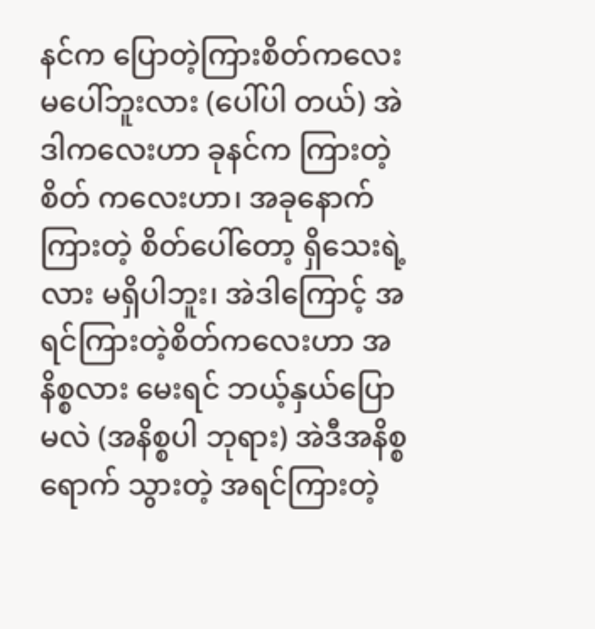နင်က ပြောတဲ့ကြားစိတ်ကလေး မပေါ်ဘူးလား (ပေါ်ပါ တယ်) အဲဒါကလေးဟာ ခုနင်က ကြားတဲ့စိတ် ကလေးဟာ၊ အခုနောက်ကြားတဲ့ စိတ်ပေါ်တော့ ရှိသေးရဲ့ လား မရှိပါဘူး၊ အဲဒါကြောင့် အရင်ကြားတဲ့စိတ်ကလေးဟာ အနိစ္စလား မေးရင် ဘယ့်နှယ်ပြောမလဲ (အနိစ္စပါ ဘုရား) အဲဒီအနိစ္စရောက် သွားတဲ့ အရင်ကြားတဲ့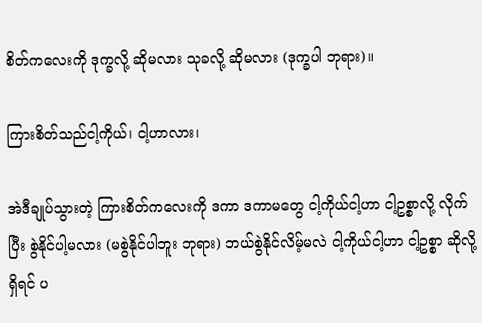စိတ်ကလေးကို ဒုက္ခလို့ ဆိုမလား သုခလို့ ဆိုမလား (ဒုက္ခပါ ဘုရား)။

ကြားစိတ်သည်ငါ့ကိုယ်၊ ငါ့ဟာလား၊

အဲဒီချုပ်သွားတဲ့ ကြားစိတ်ကလေးကို ဒကာ ဒကာမတွေ ငါ့ကိုယ်ငါ့ဟာ ငါ့ဥစ္စာလို့ လိုက်ပြီး စွဲနိုင်ပါ့မလား (မစွဲနိုင်ပါဘူး ဘုရား) ဘယ်စွဲနိုင်လိမ့်မလဲ ငါ့ကိုယ်ငါ့ဟာ ငါ့ဥစ္စာ ဆိုလို့ရှိရင် ပ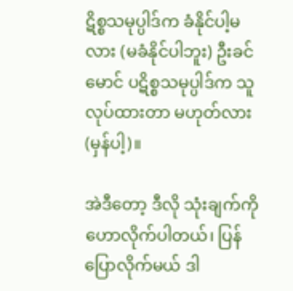ဋိစ္စသမုပ္ပါဒ်က ခံနိုင်ပါ့မလား (မခံနိုင်ပါဘူး) ဦးခင်မောင် ပဋိစ္စသမုပ္ပါဒ်က သူလုပ်ထားတာ မဟုတ်လား (မှန်ပါ့)။

အဲဒီတော့ ဒီလို သုံးချက်ကို ဟောလိုက်ပါတယ်၊ ပြန်ပြောလိုက်မယ် ဒါ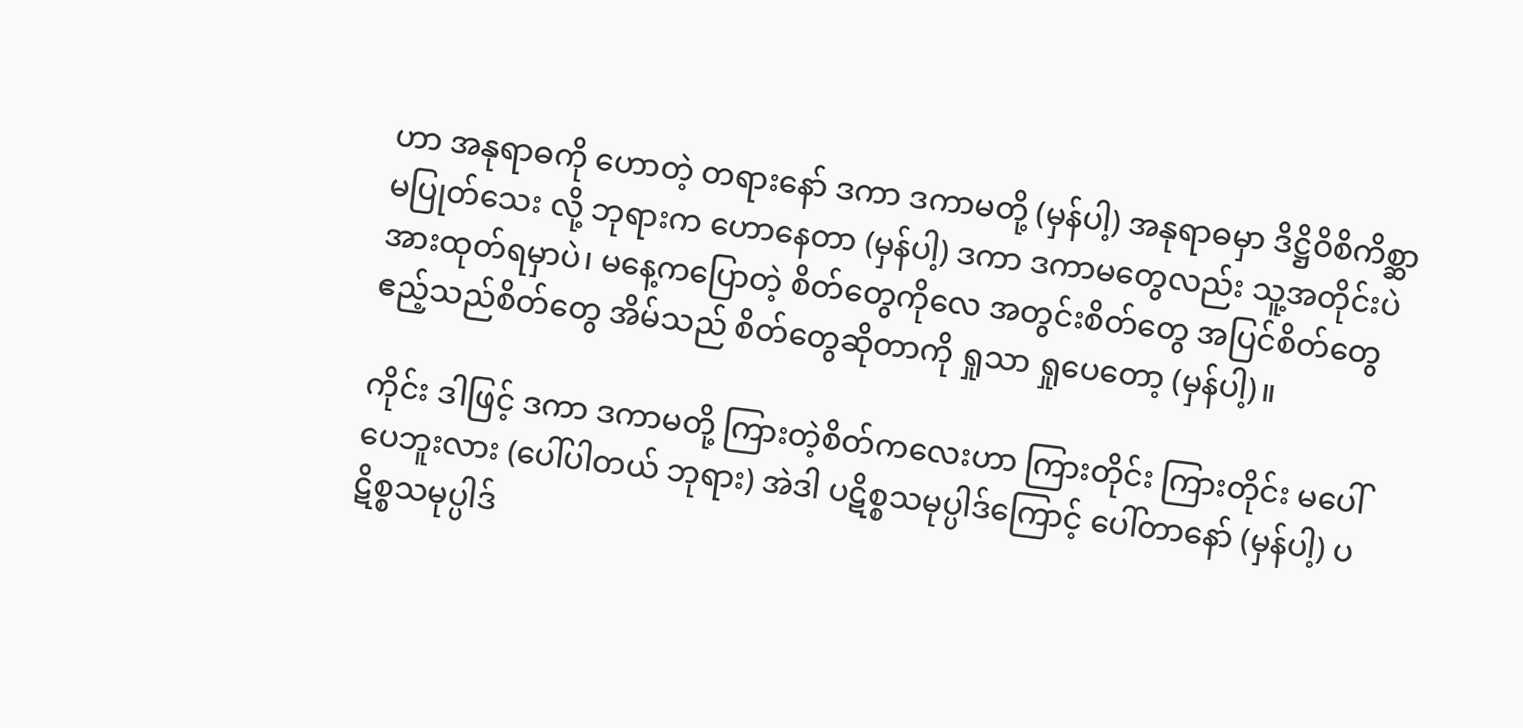ဟာ အနုရာဓကို ဟောတဲ့ တရားနော် ဒကာ ဒကာမတို့ (မှန်ပါ့) အနုရာဓမှာ ဒိဋ္ဌိဝိစိကိစ္ဆာ မပြုတ်သေး လို့ ဘုရားက ဟောနေတာ (မှန်ပါ့) ဒကာ ဒကာမတွေလည်း သူ့အတိုင်းပဲ အားထုတ်ရမှာပဲ၊ မနေ့ကပြောတဲ့ စိတ်တွေကိုလေ အတွင်းစိတ်တွေ အပြင်စိတ်တွေ ဧည့်သည်စိတ်တွေ အိမ်သည် စိတ်တွေဆိုတာကို ရှုသာ ရှုပေတော့ (မှန်ပါ့)။

ကိုင်း ဒါဖြင့် ဒကာ ဒကာမတို့ ကြားတဲ့စိတ်ကလေးဟာ ကြားတိုင်း ကြားတိုင်း မပေါ်ပေဘူးလား (ပေါ်ပါတယ် ဘုရား) အဲဒါ ပဋိစ္စသမုပ္ပါဒ်ကြောင့် ပေါ်တာနော် (မှန်ပါ့) ပဋိစ္စသမုပ္ပါဒ်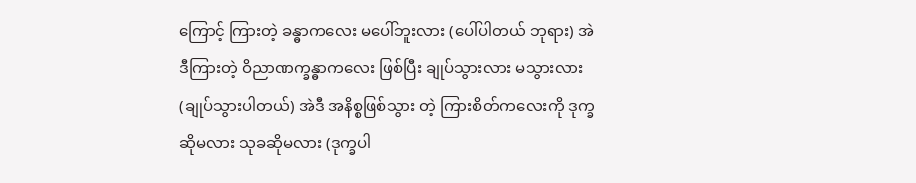ကြောင့် ကြားတဲ့ ခန္ဓာကလေး မပေါ်ဘူးလား (ပေါ်ပါတယ် ဘုရား) အဲဒီကြားတဲ့ ဝိညာဏက္ခန္ဓာကလေး ဖြစ်ပြီး ချုပ်သွားလား မသွားလား (ချုပ်သွားပါတယ်) အဲဒီ အနိစ္စဖြစ်သွား တဲ့ ကြားစိတ်ကလေးကို ဒုက္ခဆိုမလား သုခဆိုမလား (ဒုက္ခပါ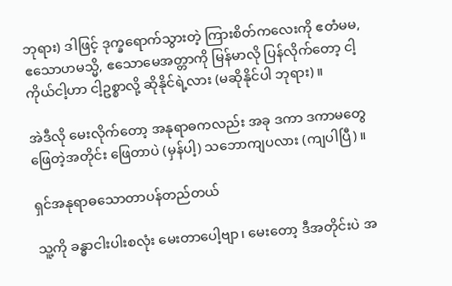ဘုရား) ဒါဖြင့် ဒုက္ခရောက်သွားတဲ့ ကြားစိတ်ကလေးကို ဧတံမမ, ဧသောဟမသ္မိ, ဧသောမေအတ္တာကို မြန်မာလို ပြန်လိုက်တော့ ငါ့ကိုယ်ငါ့ဟာ ငါ့ဥစ္စာလို့ ဆိုနိုင်ရဲ့လား (မဆိုနိုင်ပါ ဘုရား)။

အဲဒီလို မေးလိုက်တော့ အနုရာဓကလည်း အခု ဒကာ ဒကာမတွေ ဖြေတဲ့အတိုင်း ဖြေတာပဲ (မှန်ပါ့) သဘောကျပလား (ကျပါပြီ)။

ရှင်အနုရာဓသောတာပန်တည်တယ်

သူ့ကို ခန္ဓာငါးပါးစလုံး မေးတာပေါ့ဗျာ၊ မေးတော့ ဒီအတိုင်းပဲ အ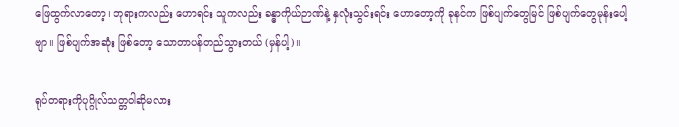ဖြေထွက်လာတော့၊ ဘုရားကလည်း ဟောရင်း သူကလည်း ခန္ဓာကိုယ်ဉာဏ်နဲ့ နှလုံးသွင်းရင်း ဟောတော့ကို ခုနင်က ဖြစ်ပျက်တွေမြင် ဖြစ်ပျက်တွေမုန်းပေါ့ဗျာ။ ဖြစ်ပျက်အဆုံး ဖြစ်တော့ သောတာပန်တည်သွားတယ် (မှန်ပါ့)။

ရုပ်တရားကိုပုဂ္ဂိုလ်သတ္တဝါဆိုမလား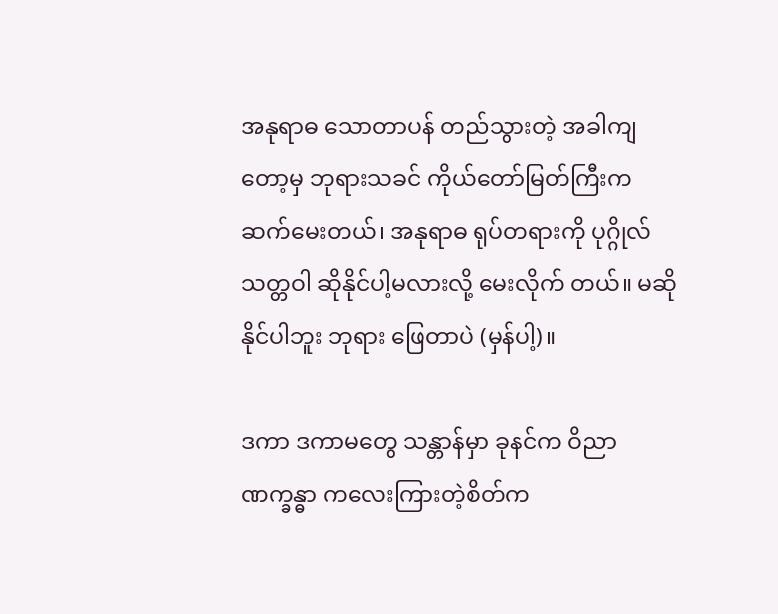အနုရာဓ သောတာပန် တည်သွားတဲ့ အခါကျတော့မှ ဘုရားသခင် ကိုယ်တော်မြတ်ကြီးက ဆက်မေးတယ်၊ အနုရာဓ ရုပ်တရားကို ပုဂ္ဂိုလ်သတ္တဝါ ဆိုနိုင်ပါ့မလားလို့ မေးလိုက် တယ်။ မဆိုနိုင်ပါဘူး ဘုရား ဖြေတာပဲ (မှန်ပါ့)။

ဒကာ ဒကာမတွေ သန္တာန်မှာ ခုနင်က ဝိညာဏက္ခန္ဓာ ကလေးကြားတဲ့စိတ်က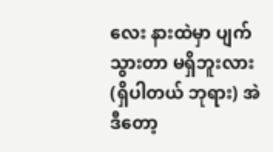လေး နားထဲမှာ ပျက်သွားတာ မရှိဘူးလား (ရှိပါတယ် ဘုရား) အဲဒီတော့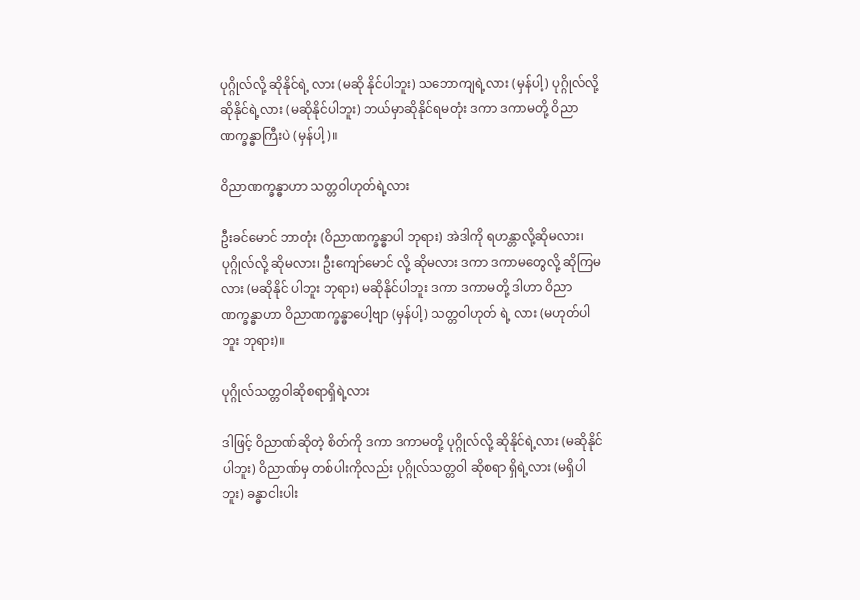ပုဂ္ဂိုလ်လို့ ဆိုနိုင်ရဲ့ လား (မဆို နိုင်ပါဘူး) သဘောကျရဲ့လား (မှန်ပါ့) ပုဂ္ဂိုလ်လို့ ဆိုနိုင်ရဲ့လား (မဆိုနိုင်ပါဘူး) ဘယ်မှာဆိုနိုင်ရမတုံး ဒကာ ဒကာမတို့ ဝိညာဏက္ခန္ဓာကြီးပဲ (မှန်ပါ့)။

ဝိညာဏက္ခန္ဓာဟာ သတ္တဝါဟုတ်ရဲ့လား

ဦးခင်မောင် ဘာတုံး (ဝိညာဏက္ခန္ဓာပါ ဘုရား) အဲဒါကို ရဟန္တာလို့ဆိုမလား၊ ပုဂ္ဂိုလ်လို့ ဆိုမလား၊ ဦးကျော်မောင် လို့ ဆိုမလား ဒကာ ဒကာမတွေလို့ ဆိုကြမလား (မဆိုနိုင် ပါဘူး ဘုရား) မဆိုနိုင်ပါဘူး ဒကာ ဒကာမတို့ ဒါဟာ ဝိညာဏက္ခန္ဓာဟာ ဝိညာဏက္ခန္ဓာပေါ့ဗျာ (မှန်ပါ့) သတ္တဝါဟုတ် ရဲ့ လား (မဟုတ်ပါဘူး ဘုရား)။

ပုဂ္ဂိုလ်သတ္တဝါဆိုစရာရှိရဲ့လား

ဒါဖြင့် ဝိညာဏ်ဆိုတဲ့ စိတ်ကို ဒကာ ဒကာမတို့ ပုဂ္ဂိုလ်လို့ ဆိုနိုင်ရဲ့လား (မဆိုနိုင်ပါဘူး) ဝိညာဏ်မှ တစ်ပါးကိုလည်း ပုဂ္ဂိုလ်သတ္တဝါ ဆိုစရာ ရှိရဲ့လား (မရှိပါဘူး) ခန္ဓာငါးပါး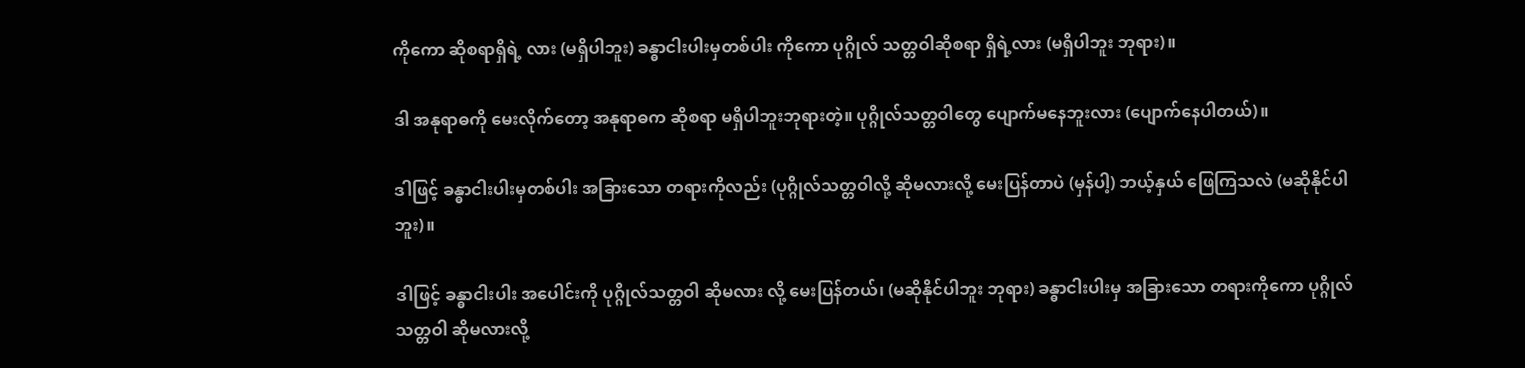ကိုကော ဆိုစရာရှိရဲ့ လား (မရှိပါဘူး) ခန္ဓာငါးပါးမှတစ်ပါး ကိုကော ပုဂ္ဂိုလ် သတ္တဝါဆိုစရာ ရှိရဲ့လား (မရှိပါဘူး ဘုရား)။

ဒါ အနုရာဓကို မေးလိုက်တော့ အနုရာဓက ဆိုစရာ မရှိပါဘူးဘုရားတဲ့။ ပုဂ္ဂိုလ်သတ္တဝါတွေ ပျောက်မနေဘူးလား (ပျောက်နေပါတယ်)။

ဒါဖြင့် ခန္ဓာငါးပါးမှတစ်ပါး အခြားသော တရားကိုလည်း (ပုဂ္ဂိုလ်သတ္တဝါလို့ ဆိုမလားလို့ မေးပြန်တာပဲ (မှန်ပါ့) ဘယ့်နှယ် ဖြေကြသလဲ (မဆိုနိုင်ပါဘူး)။

ဒါဖြင့် ခန္ဓာငါးပါး အပေါင်းကို ပုဂ္ဂိုလ်သတ္တဝါ ဆိုမလား လို့ မေးပြန်တယ်၊ (မဆိုနိုင်ပါဘူး ဘုရား) ခန္ဓာငါးပါးမှ အခြားသော တရားကိုကော ပုဂ္ဂိုလ်သတ္တဝါ ဆိုမလားလို့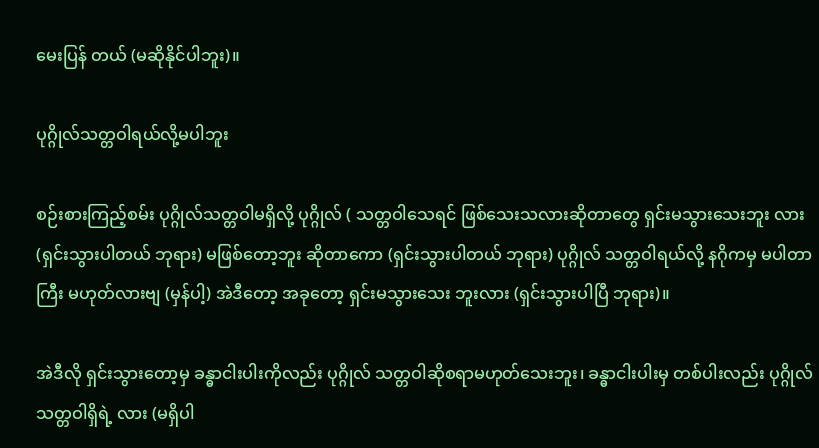မေးပြန် တယ် (မဆိုနိုင်ပါဘူး)။

ပုဂ္ဂိုလ်သတ္တဝါရယ်လို့မပါဘူး

စဉ်းစားကြည့်စမ်း ပုဂ္ဂိုလ်သတ္တဝါမရှိလို့ ပုဂ္ဂိုလ် ( သတ္တဝါသေရင် ဖြစ်သေးသလားဆိုတာတွေ ရှင်းမသွားသေးဘူး လား (ရှင်းသွားပါတယ် ဘုရား) မဖြစ်တော့ဘူး ဆိုတာကော (ရှင်းသွားပါတယ် ဘုရား) ပုဂ္ဂိုလ် သတ္တဝါရယ်လို့ နဂိုကမှ မပါတာ ကြီး မဟုတ်လားဗျ (မှန်ပါ့) အဲဒီတော့ အခုတော့ ရှင်းမသွားသေး ဘူးလား (ရှင်းသွားပါပြီ ဘုရား)။

အဲဒီလို ရှင်းသွားတော့မှ ခန္ဓာငါးပါးကိုလည်း ပုဂ္ဂိုလ် သတ္တဝါဆိုစရာမဟုတ်သေးဘူး၊ ခန္ဓာငါးပါးမှ တစ်ပါးလည်း ပုဂ္ဂိုလ် သတ္တဝါရှိရဲ့ လား (မရှိပါ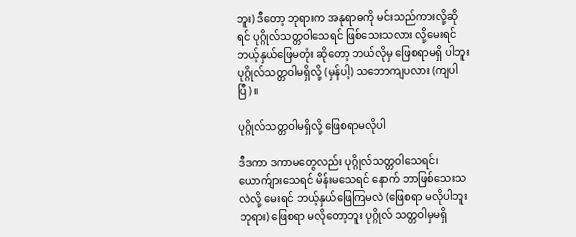ဘူး) ဒီတော့ ဘုရားက အနုရာဓကို မင်းသည်ကားလို့ဆိုရင် ပုဂ္ဂိုလ်သတ္တဝါသေရင် ဖြစ်သေးသလား လို့မေးရင် ဘယ့်နှယ်ဖြေမတုံး ဆိုတော့ ဘယ်လိုမှ ဖြေစရာမရှိ ပါဘူး ပုဂ္ဂိုလ်သတ္တဝါမရှိလို့ (မှန်ပါ့) သဘောကျပလား (ကျပါပြီ)။

ပုဂ္ဂိုလ်သတ္တဝါမရှိလို့ ဖြေစရာမလိုပါ

ဒီဒကာ ဒကာမတွေလည်း ပုဂ္ဂိုလ်သတ္တဝါသေရင်၊ ယောက်ျားသေရင် မိန်းမသေရင် နောက် ဘာဖြစ်သေးသလဲလို့ မေးရင် ဘယ့်နှယ်ဖြေကြမလဲ (ဖြေစရာ မလိုပါဘူး ဘုရား) ဖြေစရာ မလိုတော့ဘူး ပုဂ္ဂိုလ် သတ္တဝါမှမရှိ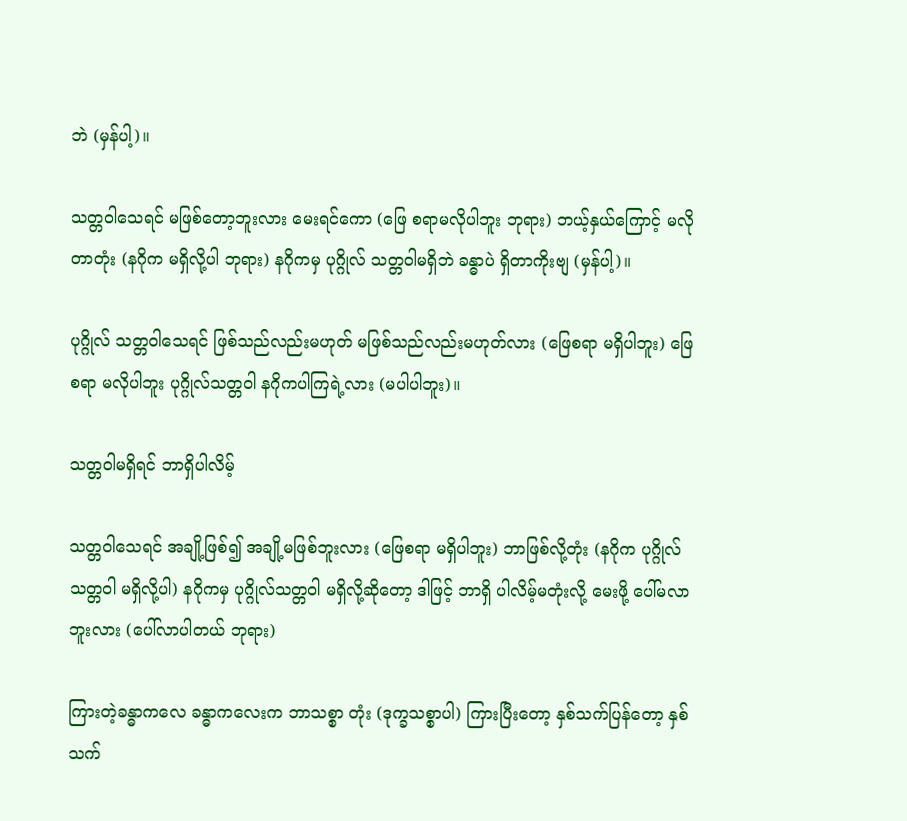ဘဲ (မှန်ပါ့)။

သတ္တဝါသေရင် မဖြစ်တော့ဘူးလား မေးရင်ကော (ဖြေ စရာမလိုပါဘူး ဘုရား) ဘယ့်နှယ်ကြောင့် မလိုတာတုံး (နဂိုက မရှိလို့ပါ ဘုရား) နဂိုကမှ ပုဂ္ဂိုလ် သတ္တဝါမရှိဘဲ ခန္ဓာပဲ ရှိတာကိုးဗျ (မှန်ပါ့)။

ပုဂ္ဂိုလ် သတ္တဝါသေရင် ဖြစ်သည်လည်းမဟုတ် မဖြစ်သည်လည်းမဟုတ်လား (ဖြေစရာ မရှိပါဘူး) ဖြေစရာ မလိုပါဘူး ပုဂ္ဂိုလ်သတ္တဝါ နဂိုကပါကြရဲ့လား (မပါပါဘူး)။

သတ္တဝါမရှိရင် ဘာရှိပါလိမ့်

သတ္တဝါသေရင် အချို့ဖြစ်၍ အချို့မဖြစ်ဘူးလား (ဖြေစရာ မရှိပါဘူး) ဘာဖြစ်လို့တုံး (နဂိုက ပုဂ္ဂိုလ် သတ္တဝါ မရှိလို့ပါ) နဂိုကမှ ပုဂ္ဂိုလ်သတ္တဝါ မရှိလို့ဆိုတော့ ဒါဖြင့် ဘာရှိ ပါလိမ့်မတုံးလို့ မေးဖို့ ပေါ်မလာဘူးလား (ပေါ်လာပါတယ် ဘုရား)

ကြားတဲ့ခန္ဓာကလေ ခန္ဓာကလေးက ဘာသစ္စာ တုံး (ဒုက္ခသစ္စာပါ) ကြားပြီးတော့ နှစ်သက်ပြန်တော့ နှစ်သက်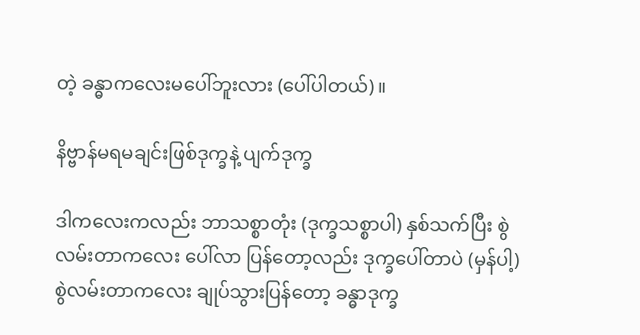တဲ့ ခန္ဓာကလေးမပေါ်ဘူးလား (ပေါ်ပါတယ်)။

နိဗ္ဗာန်မရမချင်းဖြစ်ဒုက္ခနဲ့ ပျက်ဒုက္ခ

ဒါကလေးကလည်း ဘာသစ္စာတုံး (ဒုက္ခသစ္စာပါ) နှစ်သက်ပြီး စွဲလမ်းတာကလေး ပေါ်လာ ပြန်တော့လည်း ဒုက္ခပေါ်တာပဲ (မှန်ပါ့) စွဲလမ်းတာကလေး ချုပ်သွားပြန်တော့ ခန္ဓာဒုက္ခ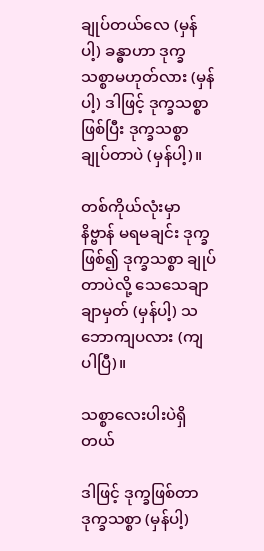ချုပ်တယ်လေ (မှန်ပါ့) ခန္ဓာဟာ ဒုက္ခသစ္စာမဟုတ်လား (မှန်ပါ့) ဒါဖြင့် ဒုက္ခသစ္စာဖြစ်ပြီး ဒုက္ခသစ္စာချုပ်တာပဲ (မှန်ပါ့)။

တစ်ကိုယ်လုံးမှာ နိဗ္ဗာန် မရမချင်း ဒုက္ခဖြစ်၍ ဒုက္ခသစ္စာ ချုပ်တာပဲလို့ သေသေချာချာမှတ် (မှန်ပါ့) သဘောကျပလား (ကျပါပြီ)။

သစ္စာလေးပါးပဲရှိတယ်

ဒါဖြင့် ဒုက္ခဖြစ်တာ ဒုက္ခသစ္စာ (မှန်ပါ့)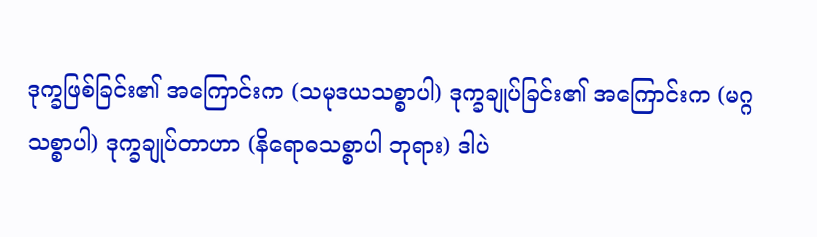ဒုက္ခဖြစ်ခြင်း၏ အကြောင်းက (သမုဒယသစ္စာပါ) ဒုက္ခချုပ်ခြင်း၏ အကြောင်းက (မဂ္ဂသစ္စာပါ) ဒုက္ခချုပ်တာဟာ (နိရောဓသစ္စာပါ ဘုရား) ဒါပဲ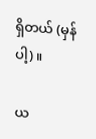ရှိတယ် (မှန်ပါ့)။

ယ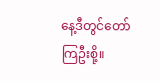နေ့ဒီတွင်တော်ကြဦးစို့။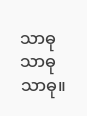သာဓု သာဓု သာဓု။